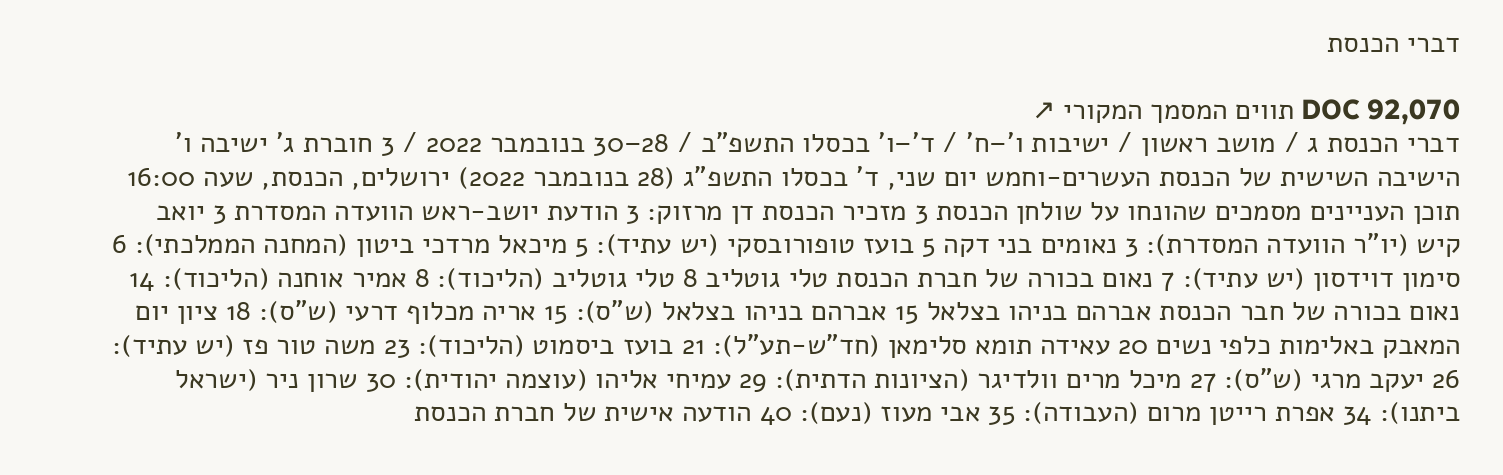דברי הכנסת

DOC 92,070 תווים המסמך המקורי ↗
דברי הכנסת ג / מושב ראשון / ישיבות ו'–ח' / ד'–ו' בכסלו התשפ"ב / 28–30 בנובמבר 2022 / 3 חוברת ג' ישיבה ו' הישיבה השישית של הכנסת העשרים-וחמש יום שני, ד' בכסלו התשפ"ג (28 בנובמבר 2022) ירושלים, הכנסת, שעה 16:00 תוכן העניינים מסמכים שהונחו על שולחן הכנסת 3 מזכיר הכנסת דן מרזוק: 3 הודעת יושב-ראש הוועדה המסדרת 3 יואב קיש (יו"ר הוועדה המסדרת): 3 נאומים בני דקה 5 בועז טופורובסקי (יש עתיד): 5 מיכאל מרדכי ביטון (המחנה הממלכתי): 6 סימון דוידסון (יש עתיד): 7 נאום בכורה של חברת הכנסת טלי גוטליב 8 טלי גוטליב (הליכוד): 8 אמיר אוחנה (הליכוד): 14 נאום בכורה של חבר הכנסת אברהם בניהו בצלאל 15 אברהם בניהו בצלאל (ש"ס): 15 אריה מכלוף דרעי (ש"ס): 18 ציון יום המאבק באלימות כלפי נשים 20 עאידה תומא סלימאן (חד"ש-תע"ל): 21 בועז ביסמוט (הליכוד): 23 משה טור פז (יש עתיד): 26 יעקב מרגי (ש"ס): 27 מיכל מרים וולדיגר (הציונות הדתית): 29 עמיחי אליהו (עוצמה יהודית): 30 שרון ניר (ישראל ביתנו): 34 אפרת רייטן מרום (העבודה): 35 אבי מעוז (נעם): 40 הודעה אישית של חברת הכנסת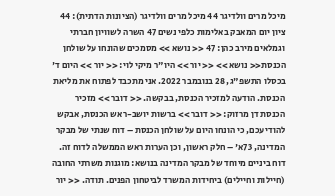מיכל מרים וולדיגר 44 מיכל מרים וולדיגר (הציונות הדתית): 44 ציון יום המאבק באלימות כלפי נשים 47 השרה לשוויון חברתי וגמלאים מירב כהן: 47 << נושא >> מסמכים שהונחו על שולחן הכנסת<< נושא >> << יור >> היו"ר מיקי לוי: << יור >> היום ד' בכסלו התשפ"ג, 28 בנובמבר 2022. אני מתכבד לפתוח את מליאת הכנסת. הודעה למזכיר הכנסת, בבקשה. << דובר >> מזכיר הכנסת דן מרזוק: << דובר >> ברשות יושב-ראש הכנסת, אבקש להודיעכם, כי הונחו היום על שולחן הכנסת – דוח שנתי של מבקר המדינה, 73א' – חלק ראשון, וכן הערות ראש הממשלה לדוח זה. דוח ביניים מיוחד של מבקר המדינה בנושא: מוגנות משרתי החובה (חיילות וחיילים) ביחידות המשרד לביטחון הפנים. תודה. << יור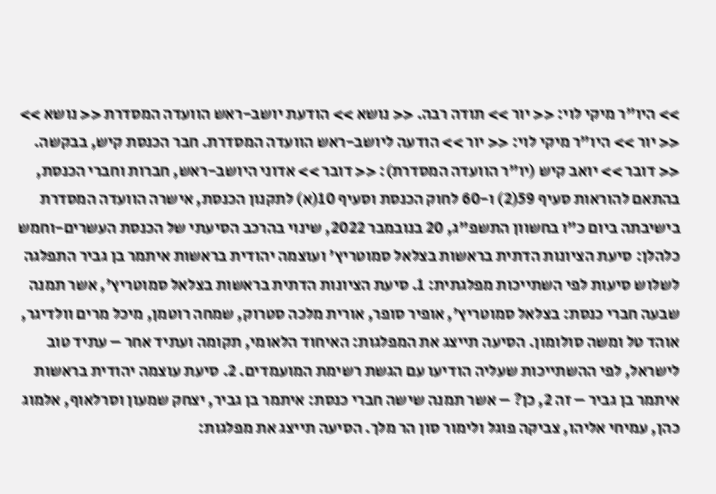>> היו"ר מיקי לוי: << יור >> תודה רבה. << נושא >> הודעת יושב-ראש הוועדה המסדרת << נושא >> << יור >> היו"ר מיקי לוי: << יור >> הודעה ליושב-ראש הוועדה המסדרת. חבר הכנסת קיש, בבקשה. << דובר >> יואב קיש (יו"ר הוועדה המסדרת): << דובר >> אדוני היושב-ראש, חברות וחברי הכנסת, בהתאם להוראות סעיף 59(2) ו-60 לחוק הכנסת וסעיף 10(א) לתקנון הכנסת, אישרה הוועדה המסדרת בישיבתה ביום כ"ו בחשוון התשפ"ג, 20 בנובמבר 2022, שינוי בהרכב הסיעתי של הכנסת העשרים-וחמש כלהלן: סיעת הציונות הדתית בראשות בצלאל סמוטריץ' ועוצמה יהודית בראשות איתמר בן גביר התפלגה לשלוש סיעות לפי השתייכות מפלגתית: 1. סיעת הציונות הדתית בראשות בצלאל סמוטריץ', אשר תמנה שבעה חברי כנסת: בצלאל סמוטריץ', אופיר סופר, אורית מלכה סטרוק, שמחה רוטמן, מיכל מרים וולדיגר, אוהד טל ומשה סולומון. הסיעה תייצג את המפלגות: האיחוד הלאומי, תקומה ועתיד אחר – עתיד טוב לישראל, לפי ההשתייכות שעליה הודיעו עם הגשת רשימת המועמדים. 2. סיעת עוצמה יהודית בראשות איתמר בן גביר – זה 2, כן? – אשר תמנה שישה חברי כנסת: איתמר בן גביר, יצחק שמעון וסרלאוף, אלמוג כהן, עמיחי אליהו, צביקה פוגל ולימור סון הר מלך. הסיעה תייצג את מפלגות: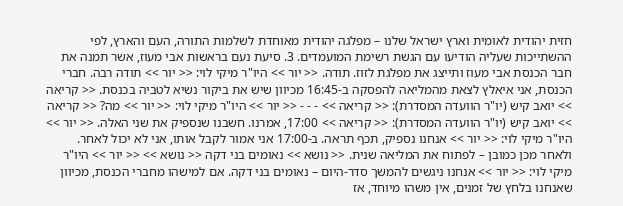חזית יהודית לאומית וארץ ישראל שלנו – מפלגה יהודית מאוחדת לשלמות התורה, העם והארץ, לפי ההשתייכות שעליה הודיעו עם הגשת רשימת המועמדים. 3. סיעת נעם בראשות אבי מעוז, אשר תמנה את חבר הכנסת אבי מעוז ותייצג את מפלגת לזוז. תודה. << יור >> היו"ר מיקי לוי: << יור >> תודה רבה. חברי הכנסת, אני איאלץ לצאת מהמליאה להפסקה ב-16:45 מכיוון שיש את ביקור נשיא לטביה בכנסת. << קריאה >> יואב קיש (יו"ר הוועדה המסדרת): << קריאה >> - - - << יור >> היו"ר מיקי לוי: << יור >> מה? << קריאה >> יואב קיש (יו"ר הוועדה המסדרת): << קריאה >> 17:00, אמרנו. חשבנו שנספיק את שני האלה. << יור >> היו"ר מיקי לוי: << יור >> אנחנו נספיק, תכף תראה. ב-17:00 אני אמור לקבל אותו, אני לא יכול לאחר. ולאחר מכן כמובן – לפתוח את המליאה שנית. << נושא >> נאומים בני דקה << נושא >> << יור >> היו"ר מיקי לוי: << יור >> אנחנו ניגשים להמשך סדר-היום – נאומים בני דקה. אם למישהו מחברי הכנסת, מכיוון שאנחנו בלחץ של זמנים, אין משהו מיוחד, אז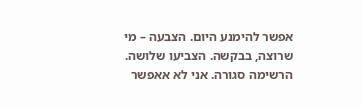אפשר להימנע היום. הצבעה – מי שרוצה, בבקשה. הצביעו שלושה. הרשימה סגורה. אני לא אאפשר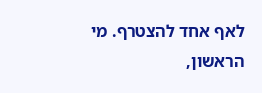לאף אחד להצטרף. מי הראשון,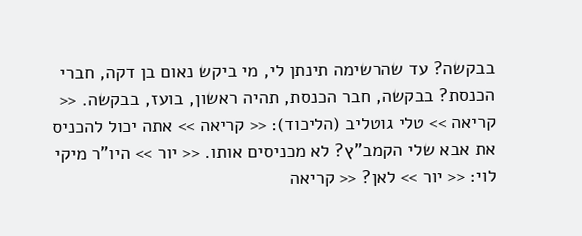בבקשה? עד שהרשימה תינתן לי, מי ביקש נאום בן דקה, חברי הכנסת? בבקשה, חבר הכנסת, תהיה ראשון, בועז, בבקשה. << קריאה >> טלי גוטליב (הליכוד): << קריאה >> אתה יכול להכניס את אבא שלי הקמב"ץ? לא מכניסים אותו. << יור >> היו"ר מיקי לוי: << יור >> לאן? << קריאה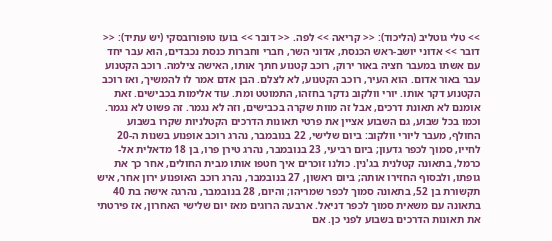>> טלי גוטליב (הליכוד): << קריאה >> לפה. << דובר >> בועז טופורובסקי (יש עתיד): << דובר >> אדוני יושב-ראש הכנסת, אדוני השר, חברי וחברות כנסת נכבדים, הוא עבר יחד עם אשתו במעבר חציה באור ירוק, רוכב קטנוע חתך אותו, האישה צילמה. רוכב הקטנוע עבר באור אדום. הוא העיר, רוכב הקטנוע, לא לצלם. הבן אדם אמר לו להמשיך, ואז רוכב הקטנוע דקר אותו. יורי וולקוב נדקר בחזהו, התמוטט ומת. עוד אלימות בכבישים. זאת אומנם לא תאונת דרכים, אבל זה מוות שקרה בכבישים, וזה לא נגמר. זה פשוט לא נגמר. וכמו בכל שבוע, גם השבוע אציין את פרטי תאונות הדרכים הקטלניות שקרו בשבוע החולף, מעבר ליורי וולקוב: ביום שלישי, 22 בנובמבר, נהרג רוכב אופנוע בשנות ה-20 לחייו, סמוך לכפר גדעון; ביום רביעי, 23 בנובמבר, נהרג טירן פרו, בן 18 מדאלית אל-כרמל, בתאונה קטלנית בג'נין. כולנו זוכרים איך חטפו אותו מבית החולים, אחר כך את גופתו, ולבסוף החזירו אותה; ביום ראשון, 27 בנובמבר, נהרג רוכב האופנוע ירון אחר, איש תקשורת בן 52, בתאונה סמוך לכפר שמריהו; והיום, 28 בנובמבר, נהרגה אישה בת 40 בתאונה עם משאית סמוך לכפר דניאל. ארבעה הרוגים מאז יום שלישי האחרון, אז פירטתי את תאונות הדרכים בשבוע לפני כן. אם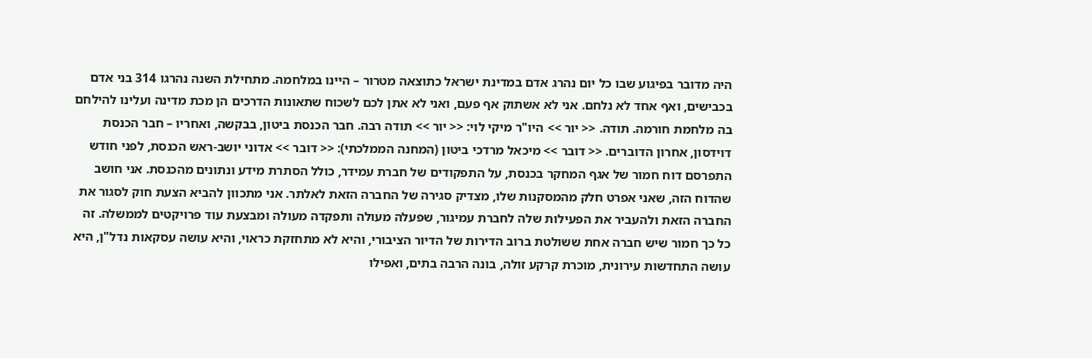היה מדובר בפיגוע שבו כל יום נהרג אדם במדינת ישראל כתוצאה מטרור – היינו במלחמה. מתחילת השנה נהרגו 314 בני אדם בכבישים, ואף אחד לא נלחם. אני לא אשתוק אף פעם, ואני לא אתן לכם לשכוח שתאונות הדרכים הן מכת מדינה ועלינו להילחם בה מלחמת חורמה. תודה. << יור >> היו"ר מיקי לוי: << יור >> תודה רבה. חבר הכנסת ביטון, בבקשה, ואחריו – חבר הכנסת דוידסון, אחרון הדוברים. << דובר >> מיכאל מרדכי ביטון (המחנה הממלכתי): << דובר >> אדוני יושב-ראש הכנסת, לפני חודש התפרסם דוח חמור של אגף המחקר בכנסת, על התפקודים של חברת עמידר, כולל הסתרת מידע ונתונים מהכנסת. אני חושב שהדוח הזה, שאני אפרט חלק מהמסקנות שלו, מצדיק סגירה של החברה הזאת לאלתר. אני מתכוון להביא הצעת חוק לסגור את החברה הזאת ולהעביר את הפעילות שלה לחברת עמיגור, שפעלה מעולה ותפקדה מעולה ומבצעת עוד פרויקטים לממשלה. זה כל כך חמור שיש חברה אחת ששולטת ברוב הדירות של הדיור הציבורי, והיא לא מתחזקת כראוי, והיא עושה עסקאות נדל"ן, היא עושה התחדשות עירונית, מוכרת קרקע זולה, בונה הרבה בתים, ואפילו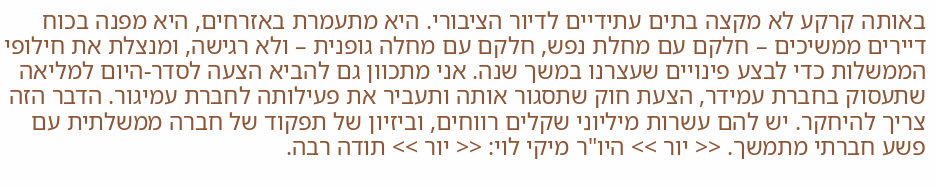באותה קרקע לא מקצה בתים עתידיים לדיור הציבורי. היא מתעמרת באזרחים, היא מפנה בכוח דיירים ממשיכים – חלקם עם מחלת נפש, חלקם עם מחלה גופנית – ולא רגישה, ומנצלת את חילופי הממשלות כדי לבצע פינויים שעצרנו במשך שנה. אני מתכוון גם להביא הצעה לסדר-היום למליאה שתעסוק בחברת עמידר, הצעת חוק שתסגור אותה ותעביר את פעילותה לחברת עמיגור. הדבר הזה צריך להיחקר. יש להם עשרות מיליוני שקלים רווחים, וביזיון של תפקוד של חברה ממשלתית עם פשע חברתי מתמשך. << יור >> היו"ר מיקי לוי: << יור >> תודה רבה.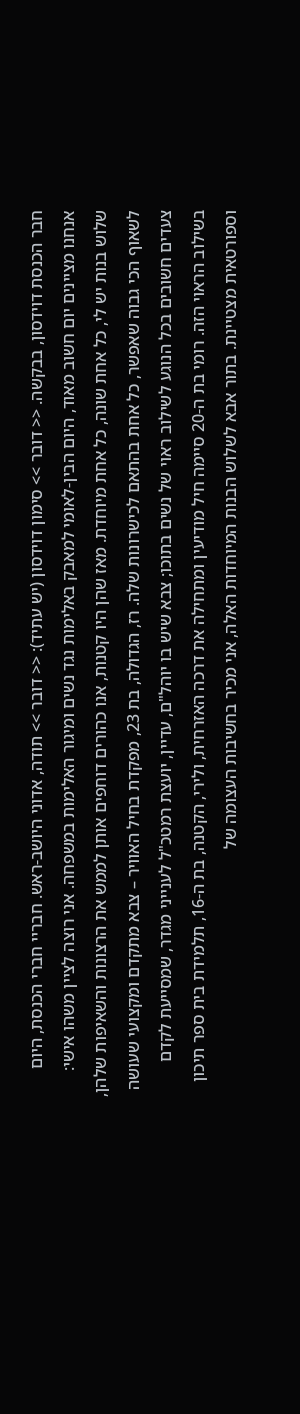חבר הכנסת דוידסון, בבקשה. << דובר >> סימון דוידסון (יש עתיד): << דובר >> תודה, אדוני היושב-ראש. חבריי חברי הכנסת, היום אנחנו מציינים יום חשוב מאוד, היום הבין-לאומי למאבק באלימות נגד נשים ומיגור האלימות במשפחה. אני רוצה לציין משהו אישי: שלוש בנות יש לי, כל אחת שונה, כל אחת מיוחדת. מאז שהן היו קטנות, אנו כהורים דוחפים אותן לממש את הרצונות והשאיפות שלהן, לשאוף הכי גבוה שאפשר, כל אחת בהתאם לכישרונות שלה. רז, הגדולה, בת 23, מפקדת בחיל האוויר – צבא מתקדם ומקצועי שעושה צעדים חשובים בכל הנוגע לשילוב ראוי של נשים בתוכו; צבא שיש בו יוהל"ם, עדיין, יועצת רמטכ"ל לענייני מגדר, שמסייעת לקדם בשילוב הראוי הזה. רומי בת ה-20 סיימה חיל מודיעין ומתחילה את דרכה האזרחית, ולירי, הקטנה, בת ה-16, תלמידת בית ספר תיכון וספורטאית מצטיינת. בתור אבא לשלוש הבנות המיוחדות האלה, אני מכיר בחשיבות העצומה של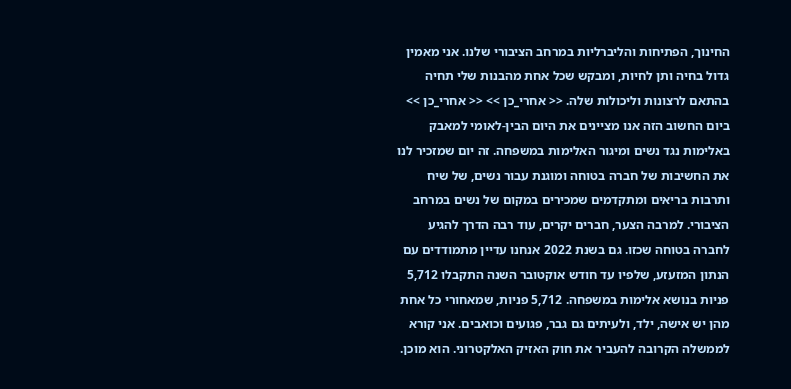החינוך, הפתיחות והליברליות במרחב הציבורי שלנו. אני מאמין גדול בחיה ותן לחיות, ומבקש שכל אחת מהבנות שלי תחיה בהתאם לרצונות וליכולות שלה. << אחרי_כן >> << אחרי_כן >> ביום החשוב הזה אנו מציינים את היום הבין-לאומי למאבק באלימות נגד נשים ומיגור האלימות במשפחה. זה יום שמזכיר לנו את החשיבות של חברה בטוחה ומוגנת עבור נשים, של שיח ותרבות בריאים ומתקדמים שמכירים במקום של נשים במרחב הציבורי. למרבה הצער, חברים יקרים, עוד רבה הדרך להגיע לחברה בטוחה שכזו. גם בשנת 2022 אנחנו עדיין מתמודדים עם הנתון המזעזע, שלפיו עד חודש אוקטובר השנה התקבלו 5,712 פניות בנושא אלימות במשפחה. 5,712 פניות, שמאחורי כל אחת מהן יש אישה, ילד, ולעיתים גם גבר, פגועים וכואבים. אני קורא לממשלה הקרובה להעביר את חוק האזיק האלקטרוני. הוא מוכן.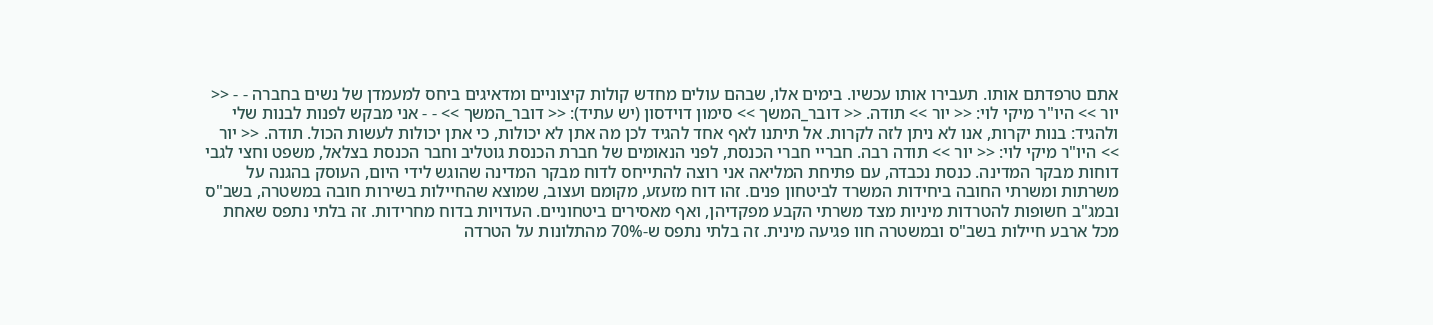אתם טרפדתם אותו. תעבירו אותו עכשיו. בימים אלו, שבהם עולים מחדש קולות קיצוניים ומדאיגים ביחס למעמדן של נשים בחברה - - << יור >> היו"ר מיקי לוי: << יור >> תודה. << דובר_המשך >> סימון דוידסון (יש עתיד): << דובר_המשך >> - - אני מבקש לפנות לבנות שלי ולהגיד: בנות יקרות, אנו לא ניתן לזה לקרות. אל תיתנו לאף אחד להגיד לכן מה אתן לא יכולות, כי אתן יכולות לעשות הכול. תודה. << יור >> היו"ר מיקי לוי: << יור >> תודה רבה. חבריי חברי הכנסת, לפני הנאומים של חברת הכנסת גוטליב וחבר הכנסת בצלאל, משפט וחצי לגבי דוחות מבקר המדינה. כנסת נכבדה, עם פתיחת המליאה אני רוצה להתייחס לדוח מבקר המדינה שהוגש לידי היום, העוסק בהגנה על משרתות ומשרתי החובה ביחידות המשרד לביטחון פנים. זהו דוח מזעזע, מקומם ועצוב, שמוצא שהחיילות בשירות חובה במשטרה, בשב"ס ובמג"ב חשופות להטרדות מיניות מצד משרתי הקבע מפקדיהן, ואף מאסירים ביטחוניים. העדויות בדוח מחרידות. זה בלתי נתפס שאחת מכל ארבע חיילות בשב"ס ובמשטרה חוו פגיעה מינית. זה בלתי נתפס ש-70% מהתלונות על הטרדה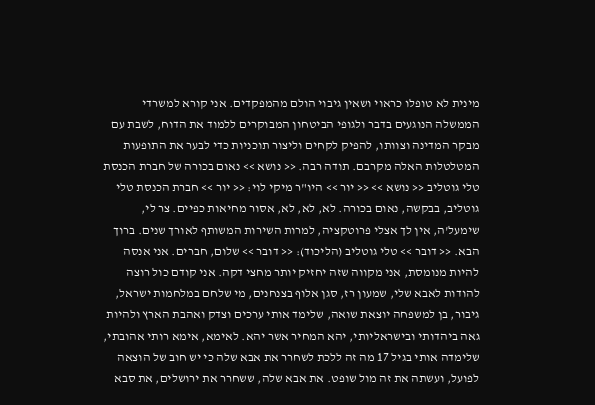מינית לא טופלו כראוי ושאין גיבוי הולם מהמפקדים. אני קורא למשרדי הממשלה הנוגעים בדבר ולגופי הביטחון המבוקרים ללמוד את הדוח, לשבת עם מבקר המדינה וצוותו, להפיק לקחים וליצור תוכניות כדי לבער את התופעות המטלטלות האלה מקרבם. תודה רבה. << נושא >> נאום בכורה של חברת הכנסת טלי גוטליב << נושא >> << יור >> היו"ר מיקי לוי: << יור >> חברת הכנסת טלי גוטליב, בבקשה, נאום בכורה. לא, לא, לא, אסור מחיאות כפיים. צר לי, שימעל'ה, אין לך אצלי פרוטקציה, למרות השירות המשותף לאורך שנים. ברוך הבא. << דובר >> טלי גוטליב (הליכוד): << דובר >> שלום, חברים. אני אנסה להיות מנומסת, אני מקווה שזה יחזיק יותר מחצי דקה. אני קודם כול רוצה להודות לאבא שלי, שמעון רז, סגן אלוף בצנחנים, מי שלחם במלחמות ישראל, גיבור, בן למשפחה יוצאת שואה, שלימד אותי ערכים וצדק ואהבת הארץ ולהיות גאה ביהדותי ובישראליותי, יהא המחיר אשר יהא. לאימא, אימא רותי אהובתי, שלימדה אותי בגיל 17 מה זה ללכת לשחרר את אבא שלה כי יש חוב של הוצאה לפועל, ועשתה את זה מול שופט. את אבא שלה, ששחרר את ירושלים, את סבא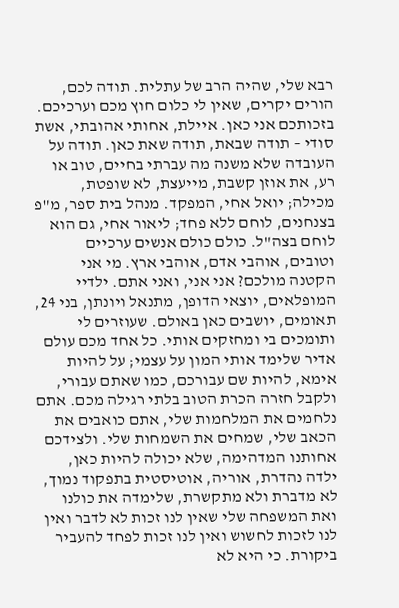רבא שלי, שהיה הרב של עתלית. תודה לכם, הורים יקרים, שאין לי כלום חוץ מכם וערכיכם. בזכותכם אני כאן. איילת, אחותי אהובתי, אשת סודי – תודה שבאת, תודה שאת כאן. תודה על העובדה שלא משנה מה עברתי בחיים, טוב או רע, את אוזן קשבת, מייעצת, לא שופטת, מכילה; יואל אחי, המפקד. מנהל בית ספר, מ"פ בצנחנים, לוחם ללא פחד; ליאור אחי, גם הוא לוחם בצה"ל. כולם כולם אנשים ערכיים וטובים, אוהבי אדם, אוהבי ארץ. מי אני הקטנה מולכם? אני אני, ואני אתם. ילדיי המופלאים, יוצאי הדופן, מתנאל ויונתן, בני 24, תאומים, יושבים כאן באולם. שעוזרים לי ותומכים בי ומחזקים אותי. כל אחד מכם עולם אדיר שלימד אותי המון על עצמי; על להיות אימא, להיות שם עבורכם, כמו שאתם עבורי, ולקבל חזרה הכרת הטוב בלתי רגילה מכם. אתם נלחמים את המלחמות שלי, אתם כואבים את הכאב שלי, שמחים את השמחות שלי. ולצידכם אחותנו המדהימה, שלא יכולה להיות כאן, ילדה נהדרת, אוריה, אוטיסטית בתפקוד נמוך, לא מדברת ולא מתקשרת, שלימדה את כולנו ואת המשפחה שלי שאין לנו זכות לא לדבר ואין לנו לזכות לחשוש ואין לנו זכות לפחד להעביר ביקורת. כי היא לא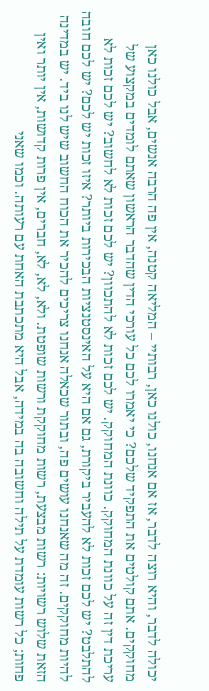יכולה לדבר, והיא רוצה לדבר, אז אם אנחנו, כולנו כאן, רבותיי – המליאה קטנה, אין פה הרבה אנשים, אבל כולנו כאן מחוקקים. אתם קולטים את התפקיד שלכם? כי יאמרו לכם כל עורכי הדין שהדבר הראשון שאתם לומדים במקצוע של עריכת דין זה על כוונת המחוקק. כוונת המחוקק. יש לכם זכות לא להתכוון? יש לכם זכות לא לחשוב? יש לכם זכות לא להתלבט? יש לכם זכות לא להעביר ביקורת, גם אם היא על האינסטנציות הבכירות ביותר? איזו זכות יש לכם? יש לכם חובה להיות מחוקקים. זה מה שאנחנו עושים פה, ובתור שכאלה אנחנו צריכים להכיר את הכוח החשוב שיש לנו ביד. יש במדינה הזאת שלוש רשויות: רשות מבצעת, רשות מחוקקת ורשות שופטת. ולא, לא, לא, חברים, אין פרות קדושות, אין יותר ואין פחות; כל רשות עומדת על תילה וחשובה בה במידה, אבל היא מתכתבת האחת עם רעותה. וכמו שאני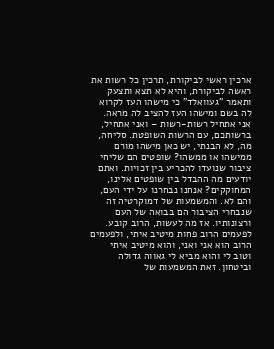ארכין ראשי לביקורת, תרכין כל רשות את ראשה לביקורת, והיא לא תצא ותצעק ותאמר "געוואלד" כי מישהו העז לקרוא לה בשם ומישהו העז להציב לה מראה. אני אתחיל רשות-רשות – ואני אתחיל, ברשותכם, עם הרשות השופטת. סליחה, מה, לא הבנתי, יש כאן מישהו מורם ממישהו או ממשהו? שופטים הם שליחי ציבור שנועדו להכריע בין זכויות. ואתם יודעים מה ההבדל בין שופטים אלינו, המחוקקים? אנחנו נבחרנו על ידי העם, והם לא. והמשמעות של דמוקרטיה זה שנבחרי הציבור הם בבואה של העם ורצונותיו. אז מה לעשות, הרוב קובע. לפעמים הרוב פחות מיטיב איתי, ולפעמים הרוב הוא אני ואני, והוא מיטיב איתי וטוב לי והוא מביא לי גאווה גדולה וביטחון. זאת המשמעות של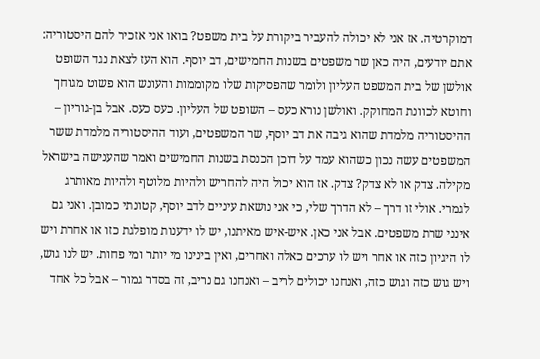דמוקרטיה. אז אני לא יכולה להעביר ביקורת על בית משפט? בואו אני אזכיר להם היסטוריה: אתם יודעים, היה כאן שר משפטים בשנות החמישים, דב יוסף. הוא העז לצאת נגד השופט אולשן של בית המשפט העליון ולומר שהפסיקות שלו מקוממות והעונש הוא פשוט מגוחך וחוטא לכוונת המחוקק. ואולשן נורא כעס – השופט של העליון. כעס כעס. אבל בן-גוריון – ההיסטוריה מלמדת שהוא גיבה את דב יוסף, שר המשפטים, ועוד ההיסטוריה מלמדת ששר המשפטים עשה נכון כשהוא עמד על דוכן הכנסת בשנות החמישים ואמר שהענישה בישראל מקילה. צדק או לא צדק? צדק. אז הוא יכול היה להחריש ולהיות מלוטף ולהיות מאותרג לגמרי. אולי זו דרך – לא הדרך שלי, כי אני נושאת עיניים לדב יוסף, קטונתי כמובן. ואני גם אינני שרת משפטים. אבל אני כאן. איש-איש מאיתנו, יש לו ידענות מופלגת כזו או אחרת ויש לו היגיון כזה או אחר ויש לו ערכים כאלה ואחרים, ואין בינינו מי יותר ומי פחות. יש לנו גוש, ויש גוש כזה וגוש כזה, ואנחנו יכולים לריב – ואנחנו גם נריב, זה בסדר גמור – אבל כל אחד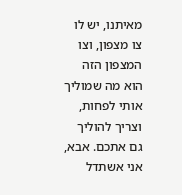מאיתנו, יש לו צו מצפון, וצו המצפון הזה הוא מה שמוליך אותי לפחות, וצריך להוליך גם אתכם. אבא, אני אשתדל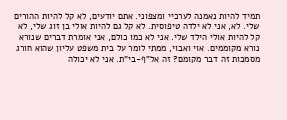תמיד להיות נאמנה לערכיי ומצפוני. אתם יודעים, לא קל להיות ההורים שלי. לא, אני לא ילדה טיפוסית. לא קל גם להיות אולי בן זוג שלי, לא קל להיות אולי הילד שלי. אני לא כמו כולם, אני אומרת דברים שנורא נורא מקוממים. אוי ואבוי, ממתי לומר על בית משפט עליון שהוא חורג מסמכות זה דבר מקומם? זה אל"ף-בי"ת. אני לא יכולה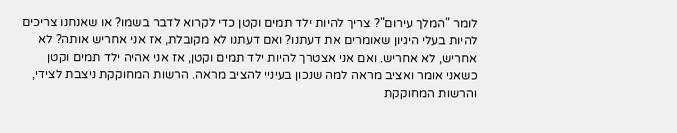לומר "המלך עירום"? צריך להיות ילד תמים וקטן כדי לקרוא לדבר בשמו? או שאנחנו צריכים להיות בעלי היגיון שאומרים את דעתנו? ואם דעתנו לא מקובלת, אז אני אחריש אותה? לא אחריש, לא אחריש. ואם אני אצטרך להיות ילד תמים וקטן, אז אני אהיה ילד תמים וקטן כשאני אומר ואציב מראה למה שנכון בעיניי להציב מראה. הרשות המחוקקת ניצבת לצידי, והרשות המחוקקת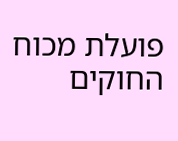פועלת מכוח החוקים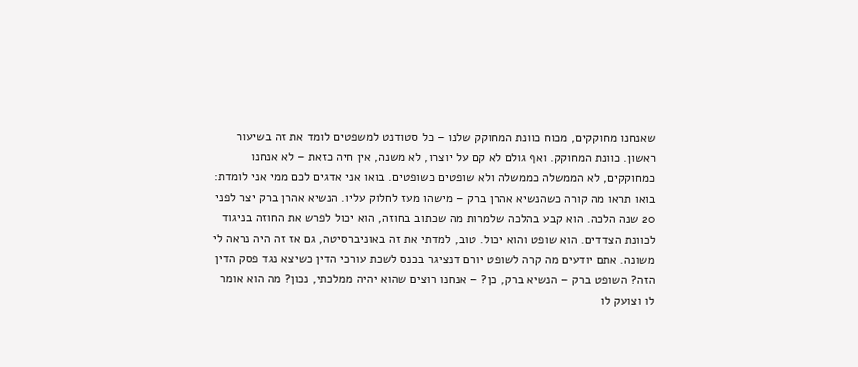שאנחנו מחוקקים, מכוח כוונת המחוקק שלנו – כל סטודנט למשפטים לומד את זה בשיעור ראשון. כוונת המחוקק. ואף גולם לא קם על יוצרו, לא משנה, אין חיה כזאת – לא אנחנו כמחוקקים, לא הממשלה כממשלה ולא שופטים כשופטים. בואו אני אדגים לכם ממי אני לומדת: בואו תראו מה קורה כשהנשיא אהרן ברק – מישהו מעז לחלוק עליו. הנשיא אהרן ברק יצר לפני 20 שנה הלכה. הוא קבע בהלכה שלמרות מה שכתוב בחוזה, הוא יכול לפרש את החוזה בניגוד לכוונת הצדדים. הוא שופט והוא יכול. טוב, למדתי את זה באוניברסיטה, גם אז זה היה נראה לי משונה. אתם יודעים מה קרה לשופט יורם דנציגר בכנס לשכת עורכי הדין כשיצא נגד פסק הדין הזה? השופט ברק – הנשיא ברק, כן? – אנחנו רוצים שהוא יהיה ממלכתי, נכון? מה הוא אומר לו וצועק לו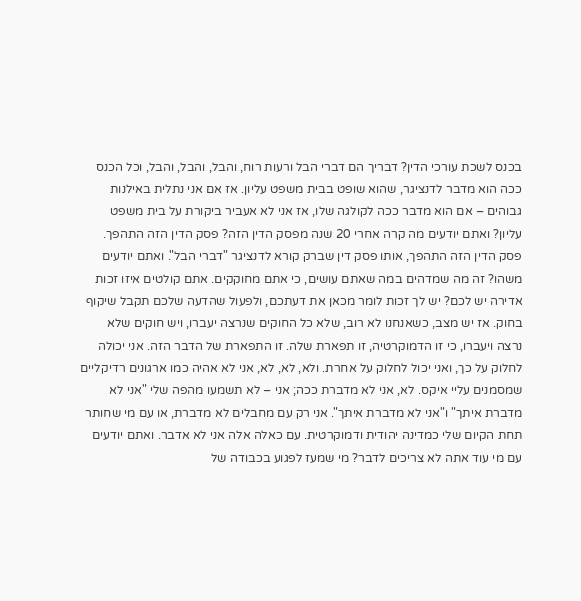בכנס לשכת עורכי הדין? דבריך הם דברי הבל ורעות רוח, והבל, והבל, והבל, וכל הכנס ככה הוא מדבר לדנציגר, שהוא שופט בבית משפט עליון. אז אם אני נתלית באילנות גבוהים – אם הוא מדבר ככה לקולגה שלו, אז אני לא אעביר ביקורת על בית משפט עליון? ואתם יודעים מה קרה אחרי 20 שנה מפסק הדין הזה? פסק הדין הזה התהפך. פסק הדין הזה התהפך, אותו פסק דין שברק קורא לדנציגר "דברי הבל". ואתם יודעים משהו? זה מה שמדהים במה שאתם עושים, כי אתם מחוקקים. אתם קולטים איזו זכות אדירה יש לכם? יש לך זכות לומר מכאן את דעתכם, ולפעול שהדעה שלכם תקבל שיקוף בחוק. אז יש מצב, כשאנחנו לא רוב, שלא כל החוקים שנרצה יעברו, ויש חוקים שלא נרצה ויעברו, כי זו הדמוקרטיה, זו תפארת שלה. זו התפארת של הדבר הזה. אני יכולה לחלוק על כך, ואני יכול לחלוק על אחרת. ולא, לא, לא, אני לא אהיה כמו ארגונים רדיקליים שמסמנים עליי איקס. לא, אני לא מדברת ככה; אני – לא תשמעו מהפה שלי "אני לא מדברת איתך" ו"אני לא מדברת איתך". אני רק עם מחבלים לא מדברת, או עם מי שחותר תחת הקיום שלי כמדינה יהודית ודמוקרטית. עם כאלה אלה אני לא אדבר. ואתם יודעים עם מי עוד אתה לא צריכים לדבר? מי שמעז לפגוע בכבודה של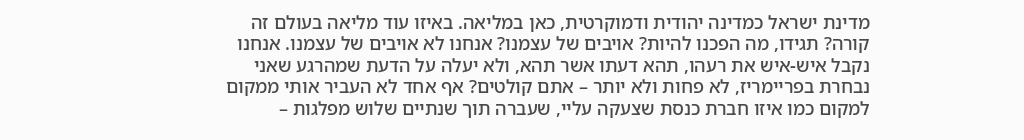מדינת ישראל כמדינה יהודית ודמוקרטית, כאן במליאה. באיזו עוד מליאה בעולם זה קורה? תגידו, מה הפכנו להיות? אויבים של עצמנו? אנחנו לא אויבים של עצמנו. אנחנו נקבל איש-איש את רעהו, תהא דעתו אשר תהא, ולא יעלה על הדעת שמהרגע שאני נבחרת בפריימריז, לא פחות ולא יותר – אתם קולטים? אף אחד לא העביר אותי ממקום למקום כמו איזו חברת כנסת שצעקה עליי, שעברה תוך שנתיים שלוש מפלגות –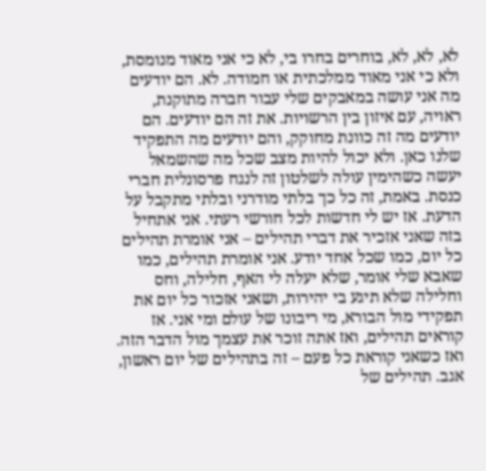לא, לא, לא, בוחרים בחרו בי, לא כי אני מאוד מנומסת, ולא כי אני מאוד ממלכתית או חמודה. לא. הם יודעים מה אני עושה במאבקים שלי עבור חברה מתוקנת, ראויה, עם איזון בין הרשויות. את זה הם יודעים. הם יודעים מה זה כוונת מחוקק, והם יודעים מה התפקיד שלנו כאן. ולא יכול להיות מצב שכל מה שהשמאל יעשה כשהימין עולה לשלטון זה לנגח פרסונלית חברי כנסת. באמת, זה כל כך בלתי מודרני ובלתי מתקבל על הדעת. אז יש לי חדשות לכל חורשי רעתי. אני אתחיל בזה שאני אזכיר את דברי תהילים – אני אומרת תהילים כל יום, כמו שכל אחד יודע. אני אומרת תהילים, כמו שאבא שלי אומר, שלא יעלה לי האף, חלילה, וחס וחלילה שלא תיגע בי יהירות, ושאני אזכור כל יום את תפקידי מול הבורא, מי ריבונו של עולם ומי אני. אז קוראים תהילים, ואז אתה זוכר את עצמך מול הדבר הזה. ואז כשאני קוראת כל פעם – זה בתהילים של יום ראשון, אגב. תהילים של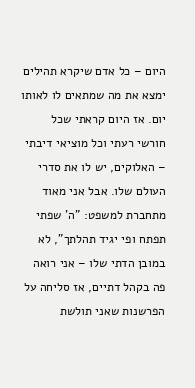היום – כל אדם שיקרא תהילים ימצא את מה שמתאים לו לאותו יום. אז היום קראתי שכל חורשי רעתי וכל מוציאי דיבתי – האלוקים, יש לו את סדרי העולם שלו. אבל אני מאוד מתחברת למשפט: "ה' שפתי תפתח ופי יגיד תהלתך", לא במובן הדתי שלו – אני רואה פה בקהל דתיים, אז סליחה על הפרשנות שאני תולשת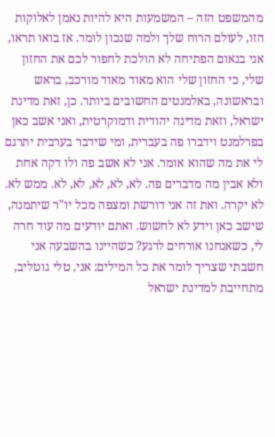מהמשפט הזה – המשמעות היא להיות נאמן לאלוקות הזו, לעולם הרוח שלך ולמה שנכון לומר. אז בואו תראו, אני בנאום הפתיחה לא הולכת לחפור לכם את החזון שלי, כי החזון שלי הוא מאוד מאוד מורכב, בראש ובראשונה, באלמנטים החשובים ביותר. כן, זאת מדינת ישראל, וזאת מדינה יהודית ודמוקרטית, ואני אשב כאן בפרלמנט וידברו פה בעברית, ומי שידבר בערבית יתרגם לי את מה שהוא אומר. אני לא אשב פה ולו דקה אחת ולא אבין מה מדברים פה. לא, לא, לא, לא, לא. ממש לא. לא יקרה. ואת זה אני דורשת ומצפה מכל יו"ר שיתמנה, שישב כאן וידע לא לחשוש. ואתם יודעים מה עוד חרה לי, כשאנחנו אורחים לרגע? כשהיינו בהשבעה אני חשבתי שצריך לומר את כל המילים: אני, טלי גוטליב, מתחייבת למדינת ישראל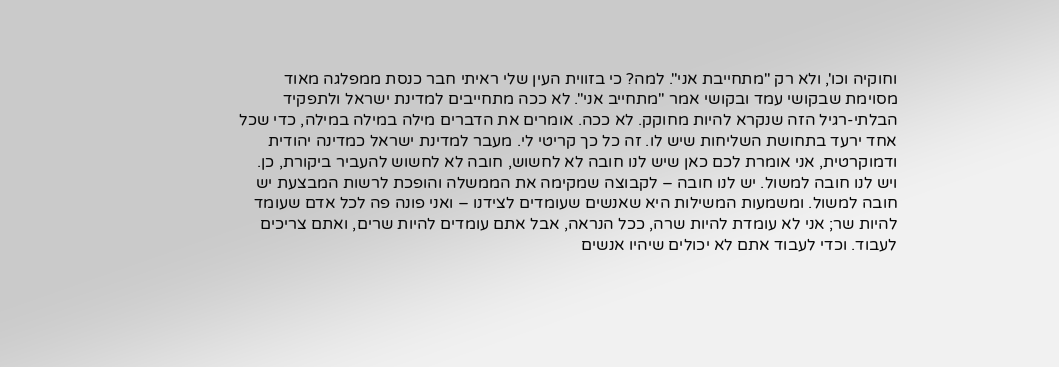וחוקיה וכו', ולא רק "מתחייבת אני". למה? כי בזווית העין שלי ראיתי חבר כנסת ממפלגה מאוד מסוימת שבקושי עמד ובקושי אמר "מתחייב אני". לא ככה מתחייבים למדינת ישראל ולתפקיד הבלתי-רגיל הזה שנקרא להיות מחוקק. לא ככה. אומרים את הדברים מילה במילה במילה, כדי שכל אחד ירעד בתחושת השליחות שיש לו. זה כל כך קריטי לי. מעבר למדינת ישראל כמדינה יהודית ודמוקרטית, אני אומרת לכם כאן שיש לנו חובה לא לחשוש, חובה לא לחשוש להעביר ביקורת, כן. ויש לנו חובה למשול. יש לנו חובה – לקבוצה שמקימה את הממשלה והופכת לרשות המבצעת יש חובה למשול. ומשמעות המשילות היא שאנשים שעומדים לצידנו – ואני פונה פה לכל אדם שעומד להיות שר; אני לא עומדת להיות שרה, ככל הנראה, אבל אתם עומדים להיות שרים, ואתם צריכים לעבוד. וכדי לעבוד אתם לא יכולים שיהיו אנשים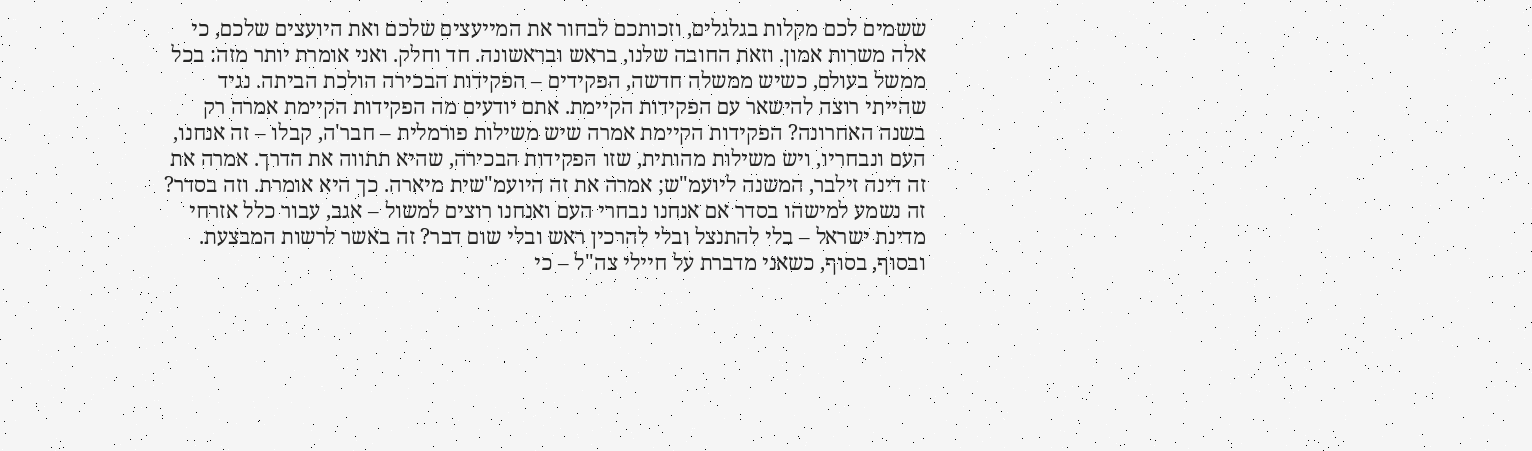ששמים לכם מקלות בגלגלים, וזכותכם לבחור את המייעצים שלכם ואת היועצים שלכם, כי אלה משרות אמון. וזאת החובה שלנו, בראש ובראשונה. חד וחלק. ואני אומרת יותר מזה: בכל ממשל בעולם, כשיש ממשלה חדשה, הפקידים – הפקידות הבכירה הולכת הביתה. נגיד שהייתי רוצה להישאר עם הפקידות הקיימת. אתם יודעים מה הפקידות הקיימת אמרה רק בשנה האחרונה? הפקידות הקיימת אמרה שיש משילות פורמלית – חבר'ה, קבלו – זה אנחנו, העם ונבחריו, ויש משילות מהותית, שזו הפקידות הבכירה, שהיא תתווה את הדרך. אמרה את זה דינה זילבר, המשנה ליועמ"ש; אמרה את זה היועמ"שית מיארה. כך היא אומרת. וזה בסדר? זה נשמע למישהו בסדר אם אנחנו נבחרי העם ואנחנו רוצים למשול – אגב, עבור כלל אזרחי מדינת ישראל – בלי להתנצל ובלי להרכין ראש ובלי שום דבר? זה באשר לרשות המבצעת. ובסוף, בסוף, כשאני מדברת על חיילי צה"ל – כי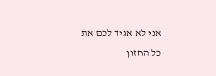אני לא אגיד לכם את כל החזון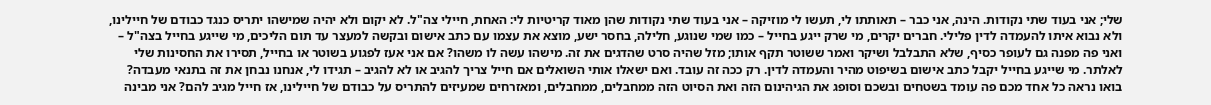שלי; אני בעוד שתי נקודות. הינה, אני כבר – תאותתו לי, תעשו לי מוזיקה – אני בעוד שתי נקודות שהן מאוד קריטיות לי: האחת, חיילי צה"ל. לא יקום ולא יהיה שמישהו יתריס כנגד כבודם של חיילינו, ולא נבוא איתו להעמדה לדין פלילי. חברים יקרים, מי שרק ייגע בחייל – כמו שמי שנוגע, חלילה, בחסר ישע, מוצא את עצמו עם כתב אישום ובקשה למעצר עד תום הליכים, מי שייגע בחייל בצה"ל – ואני פה מפנה גם לעופר כסיף, שלא התבלבל ושיקר ואמר ששוטר תקף אותו; מזל שהיה סרט שהדגים את זה. מישהו עשה לו משהו? אם אני אעז לפגוע בשוטר או בחייל, תסירו את החסינות שלי לאלתר. מי שייגע בחייל יקבל כתב אישום בשיפוט מהיר והעמדה לדין. רק ככה זה עובד. ואם ישאלו אותי השואלים אם חייל צריך להגיב או לא להגיב – תגידו לי, אנחנו נבחן את זה בתנאי מעבדה? בואו נראה כל אחד מכם פה עומד בשטחים ובשכם וסופג את הגיהינום הזה ואת הסיוט הזה ממחבלים, ממחבלים, ומאזרחים שמעיזים להתריס על כבודם של חיילינו, אז חייל מגיב להם? אני מבינה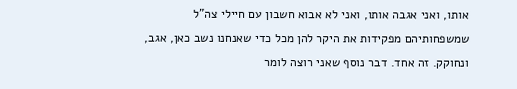אותו, ואני אגבה אותו, ואני לא אבוא חשבון עם חיילי צה"ל שמשפחותיהם מפקידות את היקר להן מכל כדי שאנחנו נשב כאן, אגב, ונחוקק. זה אחד. דבר נוסף שאני רוצה לומר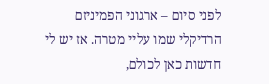לפני סיום – ארגוני הפמיניזם הרדיקלי שמו עליי מטרה. אז יש לי חדשות כאן לכולם,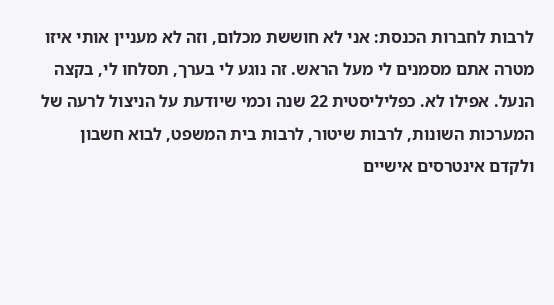לרבות לחברות הכנסת: אני לא חוששת מכלום, וזה לא מעניין אותי איזו מטרה אתם מסמנים לי מעל הראש. זה נוגע לי בערך, תסלחו לי, בקצה הנעל. אפילו לא. כפליליסטית 22 שנה וכמי שיודעת על הניצול לרעה של המערכות השונות, לרבות שיטור, לרבות בית המשפט, לבוא חשבון ולקדם אינטרסים אישיים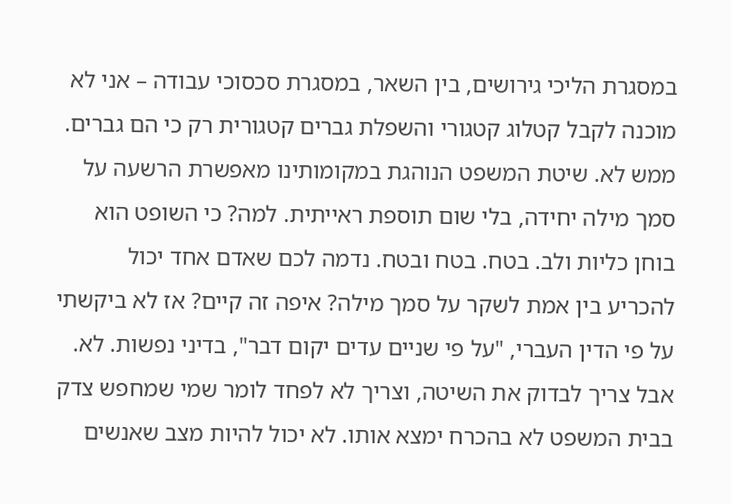במסגרת הליכי גירושים, בין השאר, במסגרת סכסוכי עבודה – אני לא מוכנה לקבל קטלוג קטגורי והשפלת גברים קטגורית רק כי הם גברים. ממש לא. שיטת המשפט הנוהגת במקומותינו מאפשרת הרשעה על סמך מילה יחידה, בלי שום תוספת ראייתית. למה? כי השופט הוא בוחן כליות ולב. בטח. בטח ובטח. נדמה לכם שאדם אחד יכול להכריע בין אמת לשקר על סמך מילה? איפה זה קיים? אז לא ביקשתי על פי הדין העברי, "על פי שניים עדים יקום דבר", בדיני נפשות. לא. אבל צריך לבדוק את השיטה, וצריך לא לפחד לומר שמי שמחפש צדק בבית המשפט לא בהכרח ימצא אותו. לא יכול להיות מצב שאנשים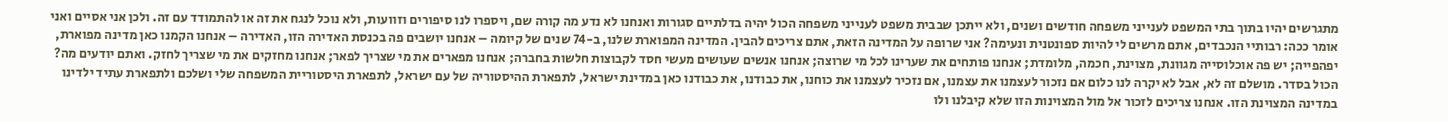מתגרשים יהיו בתוך בתי המשפט לענייני משפחה חודשים ושנים, ולא ייתכן שבבית משפט לענייני משפחה הכול יהיה בדלתיים סגורות ואנחנו לא נדע מה קורה שם, ויספרו לנו סיפורים וזוועות, ולא נוכל לנגח את זה או להתמודד עם זה. ולכן אני אסיים ואני אומר ככה: רבותיי הנכבדים, אתם מרשים לי להיות ספונטנית ונעימה? אני שרופה על המדינה הזאת, אתם צריכים להבין. המדינה המפוארת שלנו, ב-74 שנים של קיומה – אנחנו יושבים פה בכנסת האדירה הזו, האדירה – אנחנו הקמנו כאן מדינה מפוארת, יפהפייה; יש פה אוכלוסייה מגוונת, מצוינת, חכמה, מלומדת; אנחנו פותחים את שערינו לכל מי שרוצה; אנחנו אנשים שעושים מעשי חסד לקבוצות חלשות בחברה; אנחנו מפארים את מי שצריך לפאר; אנחנו מחזקים את מי שצריך לחזק. ואתם יודעים מה? הכול בסדר. מושלם זה לא, אבל לא יקרה לנו כלום אם נזכור לעצמנו את עצמנו, אם נזכיר לעצמנו את כוחנו, את כבודנו, את כבודנו כאן במדינת ישראל, לתפארת ההיסטוריה של עם ישראל, לתפארת היסטוריית המשפחה שלי ושלכם ולתפארת עתיד ילדינו במדינה המצוינת הזו. אנחנו צריכים לזכור אל מול המצוינות הזו שלא קיבלנו ולו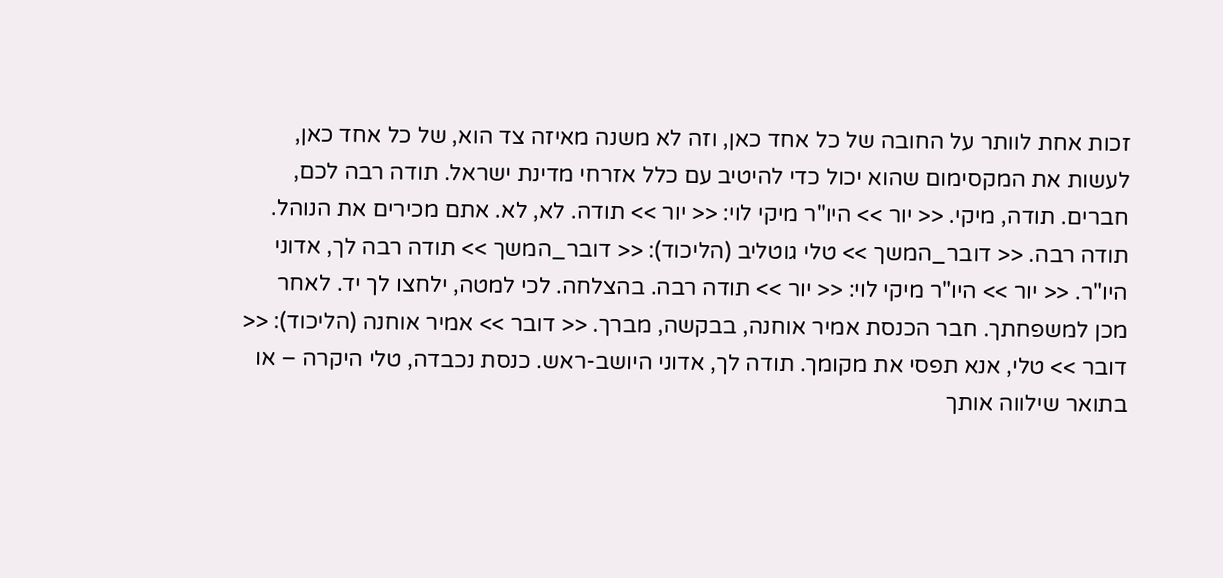זכות אחת לוותר על החובה של כל אחד כאן, וזה לא משנה מאיזה צד הוא, של כל אחד כאן, לעשות את המקסימום שהוא יכול כדי להיטיב עם כלל אזרחי מדינת ישראל. תודה רבה לכם, חברים. תודה, מיקי. << יור >> היו"ר מיקי לוי: << יור >> תודה. לא, לא. אתם מכירים את הנוהל. תודה רבה. << דובר_המשך >> טלי גוטליב (הליכוד): << דובר_המשך >> תודה רבה לך, אדוני היו"ר. << יור >> היו"ר מיקי לוי: << יור >> תודה רבה. בהצלחה. לכי למטה, ילחצו לך יד. לאחר מכן למשפחתך. חבר הכנסת אמיר אוחנה, בבקשה, מברך. << דובר >> אמיר אוחנה (הליכוד): << דובר >> טלי, אנא תפסי את מקומך. תודה לך, אדוני היושב-ראש. כנסת נכבדה, טלי היקרה – או בתואר שילווה אותך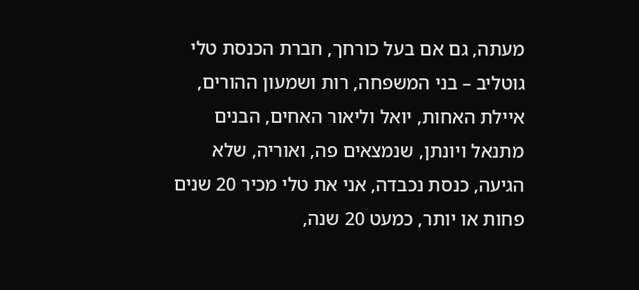מעתה, גם אם בעל כורחך, חברת הכנסת טלי גוטליב – בני המשפחה, רות ושמעון ההורים, איילת האחות, יואל וליאור האחים, הבנים מתנאל ויונתן, שנמצאים פה, ואוריה, שלא הגיעה, כנסת נכבדה, אני את טלי מכיר 20 שנים פחות או יותר, כמעט 20 שנה,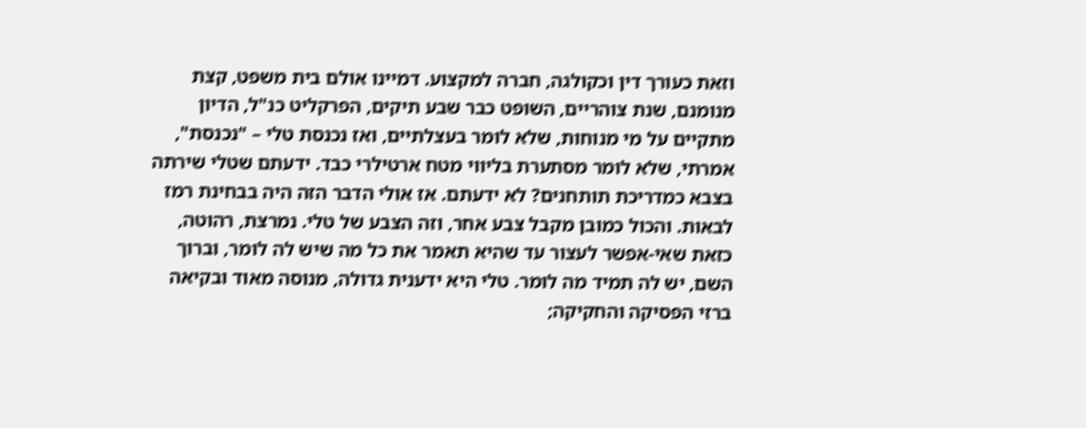וזאת כעורך דין וכקולגה, חברה למקצוע. דמיינו אולם בית משפט, קצת מנומנם, שנת צוהריים, השופט כבר שבע תיקים, הפרקליט כנ"ל, הדיון מתקיים על מי מנוחות, שלא לומר בעצלתיים, ואז נכנסת טלי – "נכנסת", אמרתי, שלא לומר מסתערת בליווי מטח ארטילרי כבד. ידעתם שטלי שירתה בצבא כמדריכת תותחנים? לא ידעתם. אז אולי הדבר הזה היה בבחינת רמז לבאות. והכול כמובן מקבל צבע אחר, וזה הצבע של טלי. נמרצת, רהוטה, כזאת שאי-אפשר לעצור עד שהיא תאמר את כל מה שיש לה לומר, וברוך השם, יש לה תמיד מה לומר. טלי היא ידענית גדולה, מנוסה מאוד ובקיאה ברזי הפסיקה והחקיקה;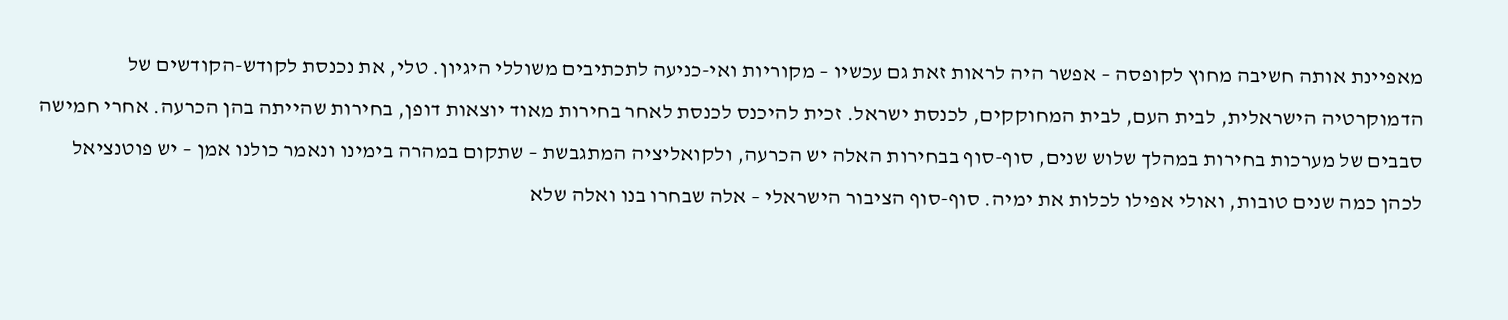מאפיינת אותה חשיבה מחוץ לקופסה – אפשר היה לראות זאת גם עכשיו – מקוריות ואי-כניעה לתכתיבים משוללי היגיון. טלי, את נכנסת לקודש-הקודשים של הדמוקרטיה הישראלית, לבית העם, לבית המחוקקים, לכנסת ישראל. זכית להיכנס לכנסת לאחר בחירות מאוד יוצאות דופן, בחירות שהייתה בהן הכרעה. אחרי חמישה סבבים של מערכות בחירות במהלך שלוש שנים, סוף-סוף בבחירות האלה יש הכרעה, ולקואליציה המתגבשת – שתקום במהרה בימינו ונאמר כולנו אמן – יש פוטנציאל לכהן כמה שנים טובות, ואולי אפילו לכלות את ימיה. סוף-סוף הציבור הישראלי – אלה שבחרו בנו ואלה שלא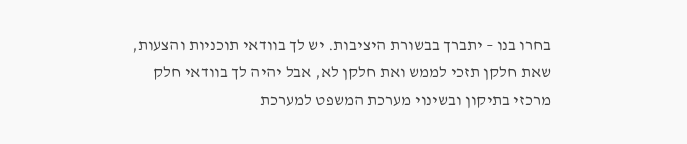בחרו בנו – יתברך בבשורת היציבות. יש לך בוודאי תוכניות והצעות, שאת חלקן תזכי לממש ואת חלקן לא, אבל יהיה לך בוודאי חלק מרכזי בתיקון ובשינוי מערכת המשפט למערכת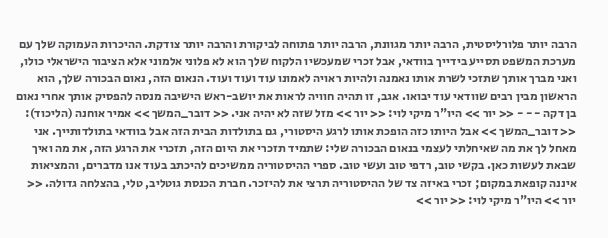הרבה יותר פלורליסטית, הרבה יותר מגוונת, הרבה יותר פתוחה לביקורת והרבה יותר צודקת. ההיכרות העמוקה שלך עם מערכת המשפט תסייע בידייך בוודאי, אבל זכרי שמעכשיו הלקוח שלך הוא לא פלוני אלמוני אלא הציבור הישראלי כולו, ואני מברך אותך שתזכי לשרת אותו נאמנה ולהיות ראויה לאמונו עוד ועוד ועוד. הנאום הזה, נאום הבכורה שלך, הוא הראשון מבין רבים שוודאי עוד יבואו. אגב, זו תהיה חוויה לראות את יושב-ראש הישיבה מנסה להפסיק אותך אחרי נאום בן דקה - - - << יור >> היו"ר מיקי לוי: << יור >> מזל שזה לא יהיה אני. << דובר_המשך >> אמיר אוחנה (הליכוד): << דובר_המשך >> אבל היותו כזה הופכת אותו לרגע היסטורי, גם בתולדות הבית הזה אבל בוודאי בתולדותייך. אני מאחל לך את מה שאיחלתי לעצמי בנאום הבכורה שלי: שתמיד תזכרי את היום הזה, תזכרי את הרגע הזה, את מה ואיך שבאת לעשות כאן. בקשי טוב, רדפי טוב ועשי טוב. ספרי ההיסטוריה ממשיכים להיכתב בעוד אנו מדברים, והמציאות איננה קופאת במקום; זכרי באיזה צד של ההיסטוריה תרצי את להיזכר. חברת הכנסת גוטליב, טלי, בהצלחה גדולה. << יור >> היו"ר מיקי לוי: << יור >>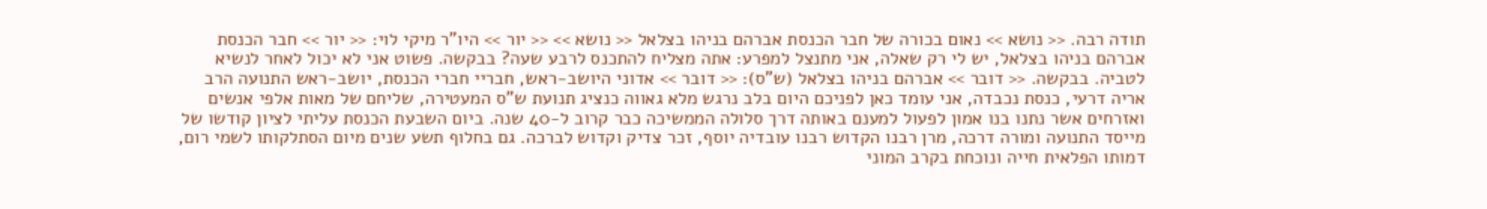תודה רבה. << נושא >> נאום בכורה של חבר הכנסת אברהם בניהו בצלאל << נושא >> << יור >> היו"ר מיקי לוי: << יור >> חבר הכנסת אברהם בניהו בצלאל, יש לי רק שאלה, אני מתנצל למפרע: אתה מצליח להתכנס לרבע שעה? בבקשה. פשוט אני לא יכול לאחר לנשיא לטביה. בבקשה. << דובר >> אברהם בניהו בצלאל (ש"ס): << דובר >> אדוני היושב-ראש, חבריי חברי הכנסת, יושב-ראש התנועה הרב אריה דרעי, כנסת נכבדה, אני עומד כאן לפניכם היום בלב נרגש מלא גאווה כנציג תנועת ש"ס המעטירה, שליחם של מאות אלפי אנשים ואזרחים אשר נתנו בנו אמון לפעול למענם באותה דרך סלולה הממשיכה כבר קרוב ל-40 שנה. ביום השבעת הכנסת עליתי לציון קודשו של מייסד התנועה ומורה דרכה, מרן רבנו הקדוש רבנו עובדיה יוסף, זכר צדיק וקדוש לברכה. גם בחלוף תשע שנים מיום הסתלקותו לשמי רום, דמותו הפלאית חייה ונוכחת בקרב המוני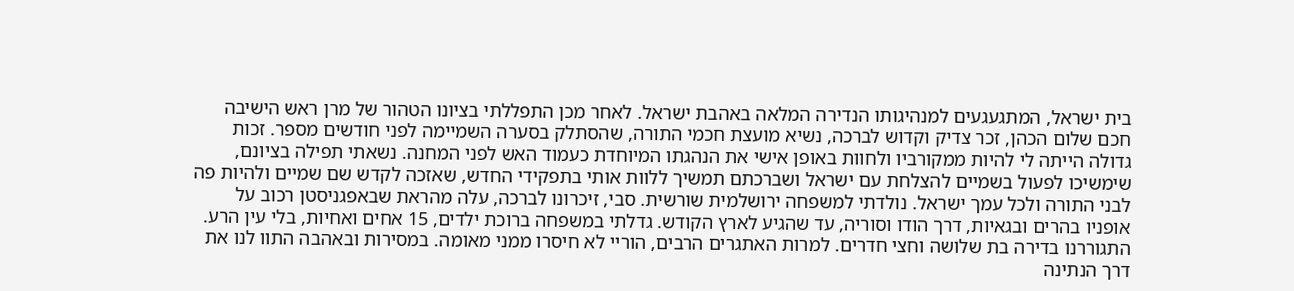בית ישראל, המתגעגעים למנהיגותו הנדירה המלאה באהבת ישראל. לאחר מכן התפללתי בציונו הטהור של מרן ראש הישיבה חכם שלום הכהן, זכר צדיק וקדוש לברכה, נשיא מועצת חכמי התורה, שהסתלק בסערה השמיימה לפני חודשים מספר. זכות גדולה הייתה לי להיות ממקורביו ולחוות באופן אישי את הנהגתו המיוחדת כעמוד האש לפני המחנה. נשאתי תפילה בציונם, שימשיכו לפעול בשמיים להצלחת עם ישראל ושברכתם תמשיך ללוות אותי בתפקידי החדש, שאזכה לקדש שם שמיים ולהיות פה לבני התורה ולכל עמך ישראל. נולדתי למשפחה ירושלמית שורשית. סבי, זיכרונו לברכה, עלה מהראת שבאפגניסטן רכוב על אופניו בהרים ובגאיות, דרך הודו וסוריה, עד שהגיע לארץ הקודש. גדלתי במשפחה ברוכת ילדים, 15 אחים ואחיות, בלי עין הרע. התגוררנו בדירה בת שלושה וחצי חדרים. למרות האתגרים הרבים, הוריי לא חיסרו ממני מאומה. במסירות ובאהבה התוו לנו את דרך הנתינה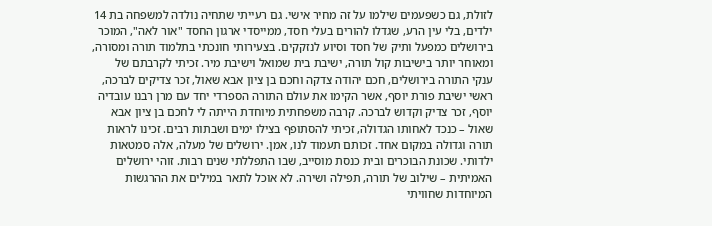לזולת, גם כשפעמים שילמו על זה מחיר אישי. גם רעייתי שתחיה נולדה למשפחה בת 14 ילדים, בלי עין הרע, שגדלו להורים בעלי חסד, ממייסדי ארגון החסד "אור לאה", המוכר בירושלים כמפעל ותיק של חסד וסיוע לנזקקים. בצעירותי חונכתי בתלמוד תורה ומסורה, ומאוחר יותר בישיבות קול תורה, ישיבת בית שמואל וישיבת מיר. זכיתי לקרבתם של ענקי התורה בירושלים, חכם יהודה צדקה וחכם בן ציון אבא שאול, זכר צדיקים לברכה, ראשי ישיבת פורת יוסף, אשר הקימו את עולם התורה הספרדי יחד עם מרן רבנו עובדיה יוסף, זכר צדיק וקדוש לברכה. קרבה משפחתית מיוחדת הייתה לי לחכם בן ציון אבא שאול – כנכד לאחותו הגדולה, זכיתי להסתופף בצילו ימים ושבתות רבים. זכינו לראות תורה וגדולה במקום אחד. זכותם תעמוד לנו, אמן. ירושלים של מעלה, אלה סמטאות ילדותי. שכונת הבוכרים ובית כנסת מוסייב, שבו התפללתי שנים רבות. זוהי ירושלים האמיתית – שילוב של תורה, תפילה ושירה. לא אוכל לתאר במילים את ההרגשות המיוחדות שחוויתי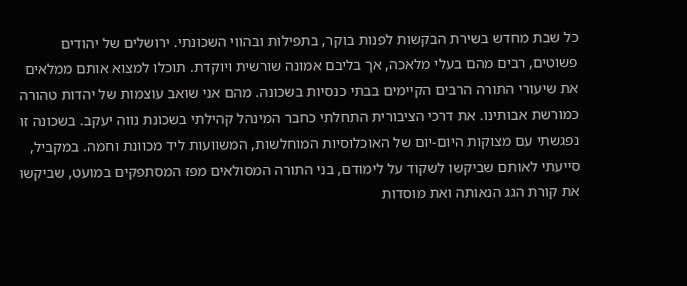כל שבת מחדש בשירת הבקשות לפנות בוקר, בתפילות ובהווי השכונתי. ירושלים של יהודים פשוטים, רבים מהם בעלי מלאכה, אך בליבם אמונה שורשית ויוקדת. תוכלו למצוא אותם ממלאים את שיעורי התורה הרבים הקיימים בבתי כנסיות בשכונה. מהם אני שואב עוצמות של יהדות טהורה כמורשת אבותינו. את דרכי הציבורית התחלתי כחבר המינהל קהילתי בשכונת נווה יעקב. בשכונה זו נפגשתי עם מצוקות היום-יום של האוכלוסיות המוחלשות, המשוועות ליד מכוונת וחמה. במקביל, סייעתי לאותם שביקשו לשקוד על לימודם, בני התורה המסולאים מפז המסתפקים במועט, שביקשו את קורת הגג הנאותה ואת מוסדות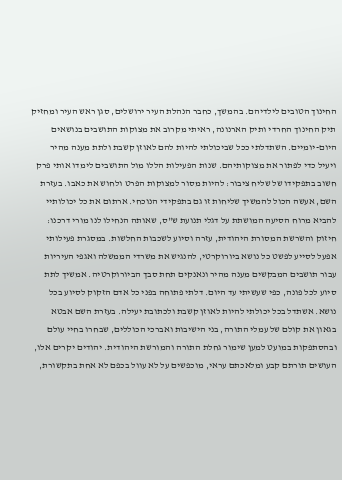החינוך הטובים לילדיהם. בהמשך, כחבר הנהלת העיר ירושלים, סגן ראש העיר ומחזיק תיק החינוך החרדי ותיק הארנונה, ראיתי מקרוב את מצוקות התושבים בנושאים היום-יומיים. השתדלתי ככל שביכולתי להיות להם לאוזן קשבת ולתת מענה מהיר ויעיל כדי לפתור את מצוקותיהם. שנות הפעילות הללו מול התושבים לימדו אותי פרק חשוב בתפקידו של שליח ציבור: להיות מסור למצוקות הפרט ולחוש את כאבו. בעזרת השם, אעשה הכול להמשיך שליחות זו גם בתפקידי הנוכחי. ארתום את כל יכולותיי להביא מרוח הסיעה המושתת על דגלי תנועת ש"ס, שאותה הנחילו לנו מורי דרכנו: חיזוק והשרשת המסורת היהודית, עזרה וסיוע לשכבות החלשות. במסגרת פעילותי אפעל לסייע לפשט כל נושא ביורוקרטי, להנגיש את משרדי הממשלה ואגפי העיריות עבור תושבים המבקשים מענה מהיר ונאנקים תחת סבך הביורוקרטיה. אמשיך לתת סיוע לכל פונה, כפי שעשיתי עד היום. דלתי פתוחה בפני כל אדם הזקוק לסיוע בכל נושא. אשתדל בכל יכולתי להיות לאוזן קשבת ולכתובת יעילה. בעזרת השם אבטא בגאון את קולם של עמלי התורה, בני הישיבות ואברכי הכוללים, שבחרו בחיי עולם ובהסתפקות במועט למען שימור גחלת התורה והמורשת היהודית. יהודים יקרים אלו, העושים תורתם קבע ומלאכתם עראי, מוכפשים על לא עוול בכפם לא אחת בתקשורת,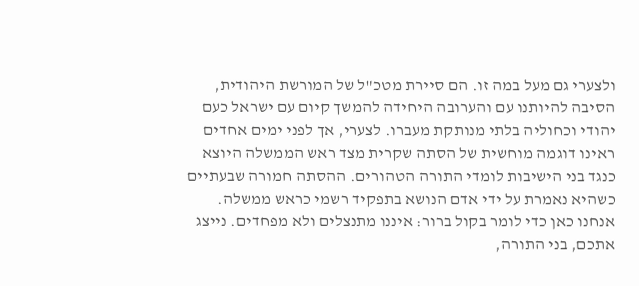ולצערי גם מעל במה זו. הם סיירת מטכ"ל של המורשת היהודית, הסיבה להיותנו עם והערובה היחידה להמשך קיום עם ישראל כעם יהודי וכחוליה בלתי מנותקת מעברו. לצערי, אך לפני ימים אחדים ראינו דוגמה מוחשית של הסתה שקרית מצד ראש הממשלה היוצא כנגד בני הישיבות לומדי התורה הטהורים. ההסתה חמורה שבעתיים כשהיא נאמרת על ידי אדם הנושא בתפקיד רשמי כראש ממשלה. אנחנו כאן כדי לומר בקול ברור: איננו מתנצלים ולא מפחדים. נייצג אתכם, בני התורה,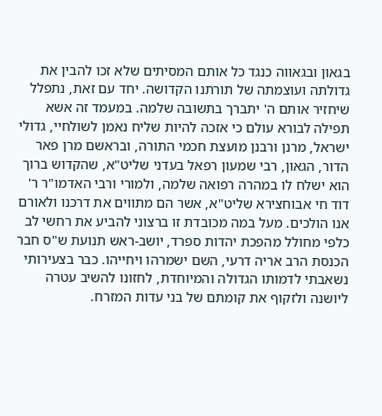בגאון ובגאווה כנגד כל אותם המסיתים שלא זכו להבין את גדולתה ועוצמתה של תורתנו הקדושה. יחד עם זאת, נתפלל שיחזיר אותם ה' יתברך בתשובה שלמה. במעמד זה אשא תפילה לבורא עולם כי אזכה להיות שליח נאמן לשולחיי, גדולי ישראל, מרנן ורבנן מועצת חכמי התורה, ובראשם מרן פאר הדור, הגאון, רבי שמעון רפאל בעדני שליט"א, שהקדוש ברוך הוא ישלח לו במהרה רפואה שלמה, ולמורי ורבי האדמו"ר ר' דוד חי אבוחצירא שליט"א, אשר הם מתווים את דרכנו ולאורם אנו הולכים. מעל במה מכובדת זו ברצוני להביע את רחשי לב כלפי מחולל מהפכת יהדות ספרד, יושב-ראש תנועת ש"ס חבר הכנסת הרב אריה דרעי, השם ישמרהו ויחייהו. כבר בצעירותי נשאבתי לדמותו הגדולה והמיוחדת, לחזונו להשיב עטרה ליושנה ולזקוף את קומתם של בני עדות המזרח.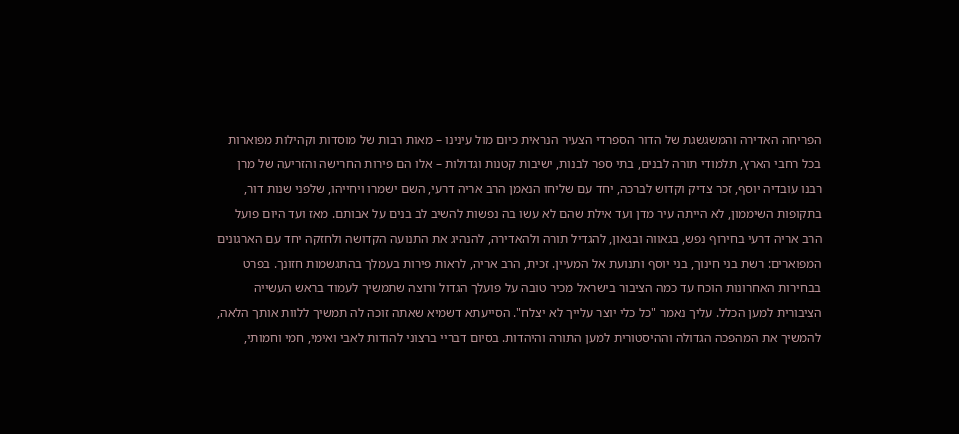הפריחה האדירה והמשגשגת של הדור הספרדי הצעיר הנראית כיום מול עינינו – מאות רבות של מוסדות וקהילות מפוארות בכל רחבי הארץ, תלמודי תורה לבנים, בתי ספר לבנות, ישיבות קטנות וגדולות – אלו הם פירות החרישה והזריעה של מרן רבנו עובדיה יוסף, זכר צדיק וקדוש לברכה, יחד עם שליחו הנאמן הרב אריה דרעי, השם ישמרו ויחייהו, שלפני שנות דור, בתקופות השיממון, לא הייתה עיר מדן ועד אילת שהם לא עשו בה נפשות להשיב לב בנים על אבותם. מאז ועד היום פועל הרב אריה דרעי בחירוף נפש, בגאווה ובגאון, להגדיל תורה ולהאדירה, להנהיג את התנועה הקדושה ולחזקה יחד עם הארגונים המפוארים: רשת בני חינוך, בני יוסף ותנועת אל המעיין. זכית, הרב אריה, לראות פירות בעמלך בהתגשמות חזונך. בפרט בבחירות האחרונות הוכח עד כמה הציבור בישראל מכיר טובה על פועלך הגדול ורוצה שתמשיך לעמוד בראש העשייה הציבורית למען הכלל. עליך נאמר "כל כלי יוצר עלייך לא יצלח". הסייעתא דשמיא שאתה זוכה לה תמשיך ללוות אותך הלאה, להמשיך את המהפכה הגדולה וההיסטורית למען התורה והיהדות. בסיום דבריי ברצוני להודות לאבי ואימי, חמי וחמותי,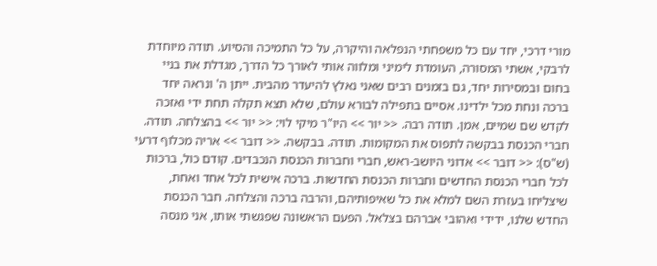מורי דרכי, יחד עם כל משפחתי הנפלאה והיקרה, על כל התמיכה והסיוע. תודה מיוחדת לרבקי, אשתי המסורה, העומדת לימיני ומלווה אותי לאורך כל הדרך, מגדלת את בניי בחום ובמסירות יחד, גם בזמנים רבים שאני נאלץ להיעדר מהבית. ייתן ה' ונראה יחד ברכה ונחת מכל ילדינו. אסיים בתפילה לבורא עולם, שלא תצא תקלה תחת ידי ואזכה לקדש שם שמיים, אמן. תודה רבה. << יור >> היו"ר מיקי לוי: << יור >> בהצלחה. תודה. חברי הכנסת בבקשה לתפוס את המקומות. תודה. בבקשה. << דובר >> אריה מכלוף דרעי (ש"ס): << דובר >> אדוני היושב-ראש, חברי וחברות הכנסת הנכבדים. קודם כול, ברכות לכל חברי הכנסת החדשים וחברות הכנסת החדשות. ברכה אישית לכל אחד ואחת, שיצליחו בעזרת השם למלא את כל שאיפותיהם, והרבה ברכה והצלחה. חבר הכנסת החדש שלנו, ידידי ואהובי אברהם בצלאל. הפעם הראשונה שפגשתי אותו, אני מנסה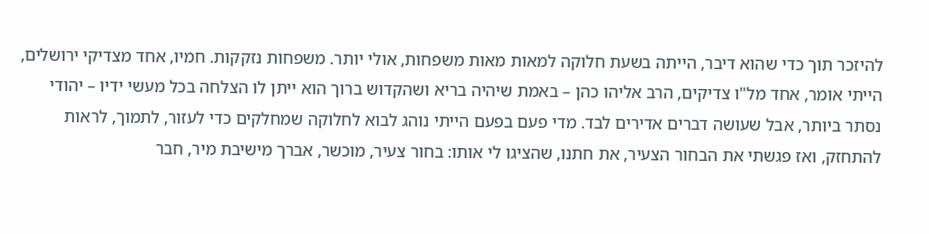להיזכר תוך כדי שהוא דיבר, הייתה בשעת חלוקה למאות מאות משפחות, אולי יותר. משפחות נזקקות. חמיו, אחד מצדיקי ירושלים, הייתי אומר, אחד מל"ו צדיקים, הרב אליהו כהן – באמת שיהיה בריא ושהקדוש ברוך הוא ייתן לו הצלחה בכל מעשי ידיו – יהודי נסתר ביותר, אבל שעושה דברים אדירים לבד. מדי פעם בפעם הייתי נוהג לבוא לחלוקה שמחלקים כדי לעזור, לתמוך, לראות להתחזק, ואז פגשתי את הבחור הצעיר, את חתנו, שהציגו לי אותו: בחור צעיר, מוכשר, אברך מישיבת מיר, חבר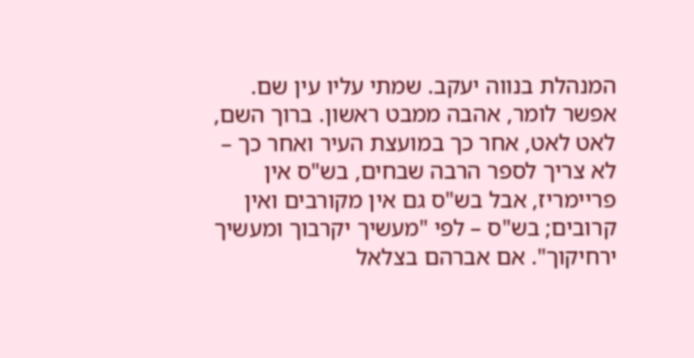המנהלת בנווה יעקב. שמתי עליו עין שם. אפשר לומר, אהבה ממבט ראשון. ברוך השם, לאט לאט, אחר כך במועצת העיר ואחר כך – לא צריך לספר הרבה שבחים, בש"ס אין פריימריז, אבל בש"ס גם אין מקורבים ואין קרובים; בש"ס – לפי "מעשיך יקרבוך ומעשיך ירחיקוך". אם אברהם בצלאל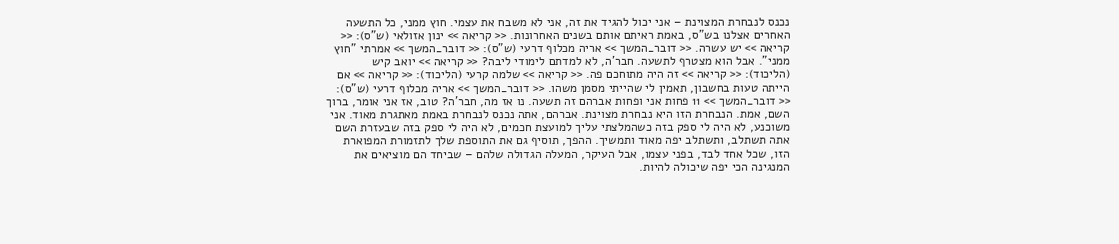נכנס לנבחרת המצוינת – אני יכול להגיד את זה, אני לא משבח את עצמי. חוץ ממני, כל התשעה האחרים אצלנו בש"ס, באמת ראיתם אותם בשנים האחרונות. << קריאה >> ינון אזולאי (ש"ס): << קריאה >> יש עשרה. << דובר_המשך >> אריה מכלוף דרעי (ש"ס): << דובר_המשך >> אמרתי "חוץ ממני". אבל הוא מצטרף לתשעה. חבר'ה, לא למדתם לימודי ליבה? << קריאה >> יואב קיש (הליכוד): << קריאה >> זה היה מתוחכם פה. << קריאה >> שלמה קרעי (הליכוד): << קריאה >> אם הייתה טעות בחשבון, תאמין לי שהייתי מסמן משהו. << דובר_המשך >> אריה מכלוף דרעי (ש"ס): << דובר_המשך >> 11 פחות אני ופחות אברהם זה תשעה. נו אז מה, חבר'ה? טוב, אז אני אומר, ברוך השם, אמת. הנבחרת הזו היא נבחרת מצוינת. אברהם, אתה נכנס לנבחרת באמת מאתגרת מאוד. אני משוכנע, לא היה לי ספק בזה כשהמלצתי עליך למועצת חכמים, לא היה לי ספק בזה שבעזרת השם אתה תשתלב, ותשתלב יפה מאוד ותמשיך. ההפך, תוסיף גם את התוספת שלך לתזמורת המפוארת הזו, שכל אחד לבד, בפני עצמו, אבל העיקר, המעלה הגדולה שלהם – שביחד הם מוציאים את המנגינה הכי יפה שיכולה להיות.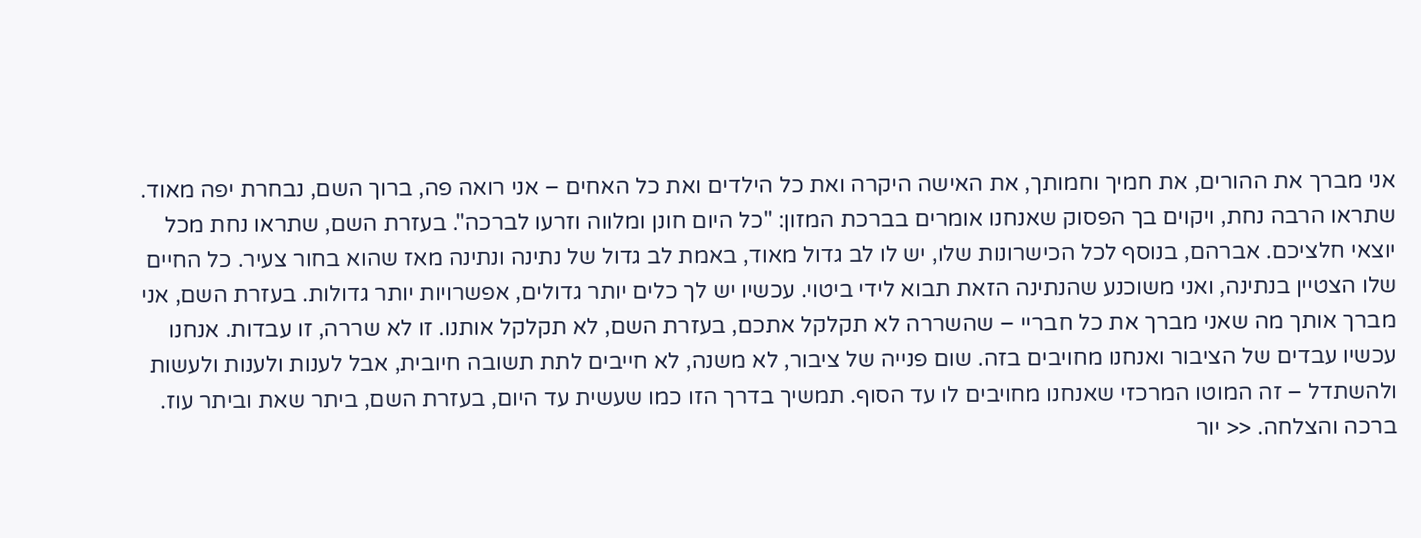אני מברך את ההורים, את חמיך וחמותך, את האישה היקרה ואת כל הילדים ואת כל האחים – אני רואה פה, ברוך השם, נבחרת יפה מאוד. שתראו הרבה נחת, ויקוים בך הפסוק שאנחנו אומרים בברכת המזון: "כל היום חונן ומלווה וזרעו לברכה". בעזרת השם, שתראו נחת מכל יוצאי חלציכם. אברהם, בנוסף לכל הכישרונות שלו, יש לו לב גדול מאוד, באמת לב גדול של נתינה ונתינה מאז שהוא בחור צעיר. כל החיים שלו הצטיין בנתינה, ואני משוכנע שהנתינה הזאת תבוא לידי ביטוי. עכשיו יש לך כלים יותר גדולים, אפשרויות יותר גדולות. בעזרת השם, אני מברך אותך מה שאני מברך את כל חבריי – שהשררה לא תקלקל אתכם, בעזרת השם, לא תקלקל אותנו. זו לא שררה, זו עבדות. אנחנו עכשיו עבדים של הציבור ואנחנו מחויבים בזה. שום פנייה של ציבור, לא משנה, לא חייבים לתת תשובה חיובית, אבל לענות ולענות ולעשות ולהשתדל – זה המוטו המרכזי שאנחנו מחויבים לו עד הסוף. תמשיך בדרך הזו כמו שעשית עד היום, בעזרת השם, ביתר שאת וביתר עוז. ברכה והצלחה. << יור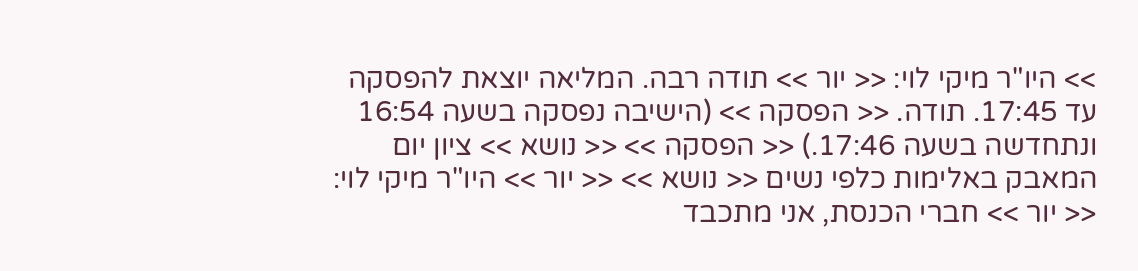>> היו"ר מיקי לוי: << יור >> תודה רבה. המליאה יוצאת להפסקה עד 17:45. תודה. << הפסקה >> (הישיבה נפסקה בשעה 16:54 ונתחדשה בשעה 17:46.) << הפסקה >> << נושא >> ציון יום המאבק באלימות כלפי נשים << נושא >> << יור >> היו"ר מיקי לוי: << יור >> חברי הכנסת, אני מתכבד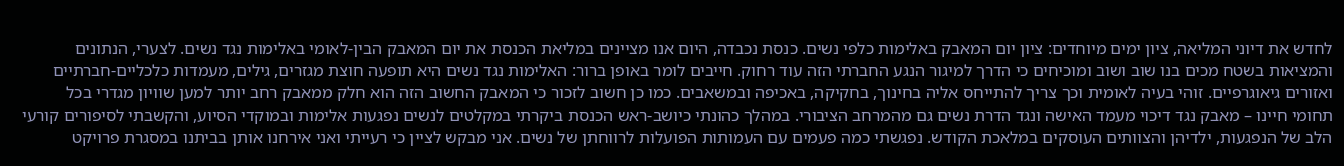לחדש את דיוני המליאה, ציון ימים מיוחדים: ציון יום המאבק באלימות כלפי נשים. כנסת נכבדה, היום אנו מציינים במליאת הכנסת את יום המאבק הבין-לאומי באלימות נגד נשים. לצערי, הנתונים והמציאות בשטח מכים בנו שוב ושוב ומוכיחים כי הדרך למיגור הנגע החברתי הזה עוד רחוק. חייבים לומר באופן ברור: האלימות נגד נשים היא תופעה חוצת מגזרים, גילים, מעמדות כלכליים-חברתיים ואזורים גיאוגרפיים. זוהי בעיה לאומית וכך צריך להתייחס אליה בחינוך, בחקיקה, באכיפה ובמשאבים. כמו כן חשוב לזכור כי המאבק החשוב הזה הוא חלק ממאבק רחב יותר למען שוויון מגדרי בכל תחומי חיינו – מאבק נגד דיכוי מעמד האישה ונגד הדרת נשים גם מהמרחב הציבורי. במהלך כהונתי כיושב-ראש הכנסת ביקרתי במקלטים לנשים נפגעות אלימות ובמוקדי הסיוע, והקשבתי לסיפורים קורעי הלב של הנפגעות, ילדיהן והצוותים העוסקים במלאכת הקודש. נפגשתי כמה פעמים עם העמותות הפועלות לרווחתן של נשים. אני מבקש לציין כי רעייתי ואני אירחנו אותן בביתנו במסגרת פרויקט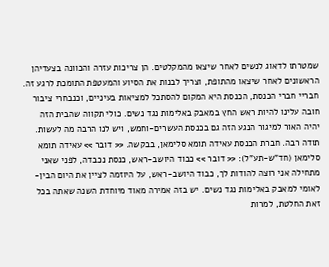שמטרתו לדאוג לנשים לאחר שיצאו מהמקלטים. הן צריכות עזרה והכוונה בצעדיהן הראשונים לאחר שיצאו מהתופת, וצריך לבנות את הסיוע והמעטפת התומכת לרגע זה. חבריי חברי הכנסת, הכנסת היא המקום להסתכל למציאות בעיניים, וכנבחרי ציבור חובה עלינו להיות ראש החץ במאבק באלימות נגד נשים. כולי תקווה שהבית הזה יהיה האור למיגור הנגע הזה גם בכנסת העשרים-וחמש, ויש לנו הרבה מה לעשות. תודה רבה. חברת הכנסת עאידה תומא סלימאן, בבקשה. << דובר >> עאידה תומא סלימאן (חד"ש-תע"ל): << דובר >> כבוד היושב-ראש, כנסת נכבדה, לפני שאני מתחילה אני רוצה להודות לך, כבוד היושב-ראש, על היוזמה לציין את היום הבין-לאומי למאבק באלימות נגד נשים. יש בזה אמירה מאוד מיוחדת השנה שאתה בכל זאת החלטת, למרות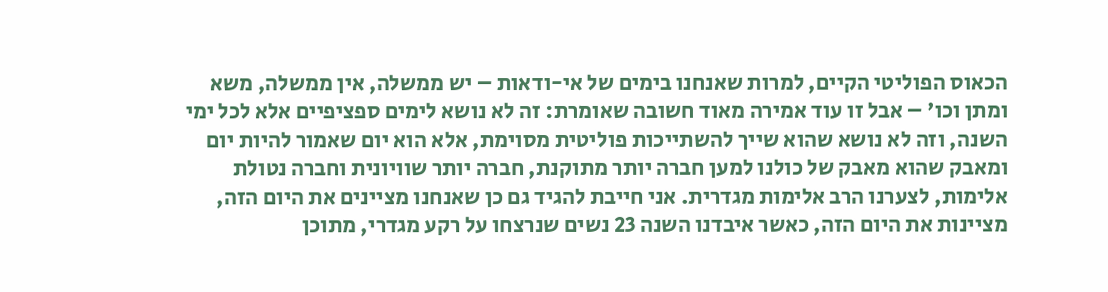הכאוס הפוליטי הקיים, למרות שאנחנו בימים של אי-ודאות – יש ממשלה, אין ממשלה, משא ומתן וכו' – אבל זו עוד אמירה מאוד חשובה שאומרת: זה לא נושא לימים ספציפיים אלא לכל ימי השנה, וזה לא נושא שהוא שייך להשתייכות פוליטית מסוימת, אלא הוא יום שאמור להיות יום ומאבק שהוא מאבק של כולנו למען חברה יותר מתוקנת, חברה יותר שוויונית וחברה נטולת אלימות, לצערנו הרב אלימות מגדרית. אני חייבת להגיד גם כן שאנחנו מציינים את היום הזה, מציינות את היום הזה, כאשר איבדנו השנה 23 נשים שנרצחו על רקע מגדרי, מתוכן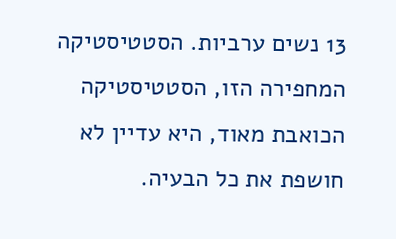13 נשים ערביות. הסטטיסטיקה המחפירה הזו, הסטטיסטיקה הכואבת מאוד, היא עדיין לא חושפת את כל הבעיה.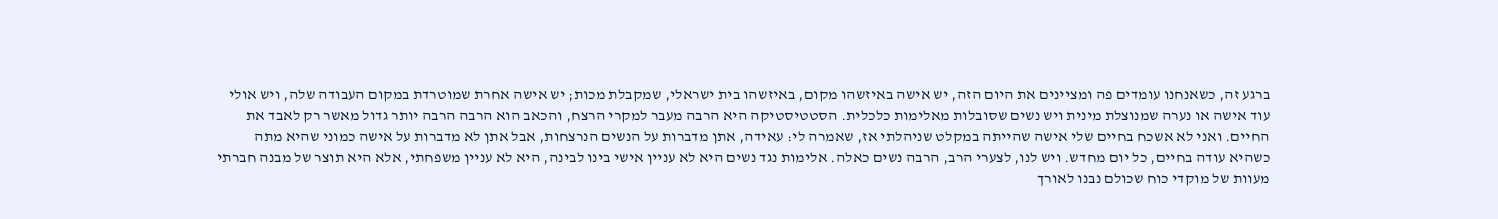ברגע זה, כשאנחנו עומדים פה ומציינים את היום הזה, יש אישה באיזשהו מקום, באיזשהו בית ישראלי, שמקבלת מכות; יש אישה אחרת שמוטרדת במקום העבודה שלה, ויש אולי עוד אישה או נערה שמנוצלת מינית ויש נשים שסובלות מאלימות כלכלית. הסטטיסטיקה היא הרבה מעבר למקרי הרצח, והכאב הוא הרבה הרבה יותר גדול מאשר רק לאבד את החיים. ואני לא אשכח בחיים שלי אישה שהייתה במקלט שניהלתי אז, שאמרה לי: עאידה, אתן מדברות על הנשים הנרצחות, אבל אתן לא מדברות על אישה כמוני שהיא מתה כשהיא עודה בחיים, כל יום מחדש. ויש לנו, לצערי הרב, הרבה נשים כאלה. אלימות נגד נשים היא לא עניין אישי בינו לבינה, היא לא עניין משפחתי, אלא היא תוצר של מבנה חברתי מעוות של מוקדי כוח שכולם נבנו לאורך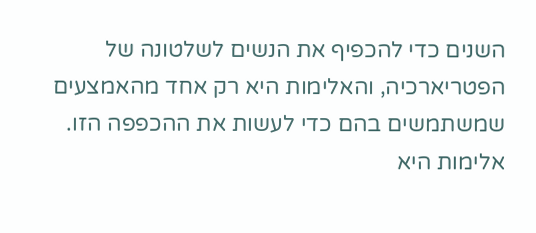השנים כדי להכפיף את הנשים לשלטונה של הפטריארכיה, והאלימות היא רק אחד מהאמצעים שמשתמשים בהם כדי לעשות את ההכפפה הזו. אלימות היא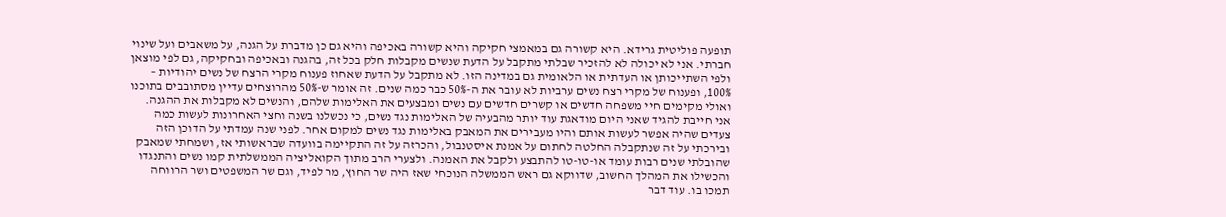תופעה פוליטית גרידא. היא קשורה גם במאמצי חקיקה והיא קשורה באכיפה והיא גם כן מדברת על הגנה, על משאבים ועל שינוי חברתי. אני לא יכולה לא להזכיר שבלתי מתקבל על הדעת שנשים מקבלות חלק בכל זה, בהגנה ובאכיפה ובחקיקה, גם לפי מוצאן ולפי השתייכותן או העדתית או הלאומית גם במדינה הזו. לא מתקבל על הדעת שאחוז פענוח מקרי הרצח של נשים יהודיות – 100%, ופענוח של מקרי רצח נשים ערביות לא עובר את ה-50% כבר כמה שנים. זה אומר ש-50% מהרוצחים עדיין מסתובבים בתוכנו ואולי מקימים חיי משפחה חדשים או קשרים חדשים עם נשים ומבצעים את האלימות שלהם, והנשים לא מקבלות את ההגנה. אני חייבת להגיד שאני היום מודאגת עוד יותר מהבעיה של האלימות נגד נשים, כי נכשלנו בשנה וחצי האחרונות לעשות כמה צעדים שהיה אפשר לעשות אותם והיו מעבירים את המאבק באלימות נגד נשים למקום אחר. לפני שנה עמדתי על הדוכן הזה ובירכתי על זה שנתקבלה החלטה לחתום על אמנת איסטנבול, והכרזה על זה התקיימה בוועדה שבראשותי אז, ושמחתי שמאבק שהובלתי שנים רבות עומד או-טו-טו להתבצע ולקבל את האמנה. ולצערי הרב מתוך הקואליציה הממשלתית קמו נשים והתנגדו והכשילו את המהלך החשוב, שדווקא גם ראש הממשלה הנוכחי שאז היה שר החוץ, מר לפיד, וגם שר המשפטים ושר הרווחה תמכו בו. עוד דבר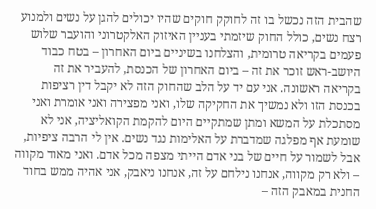שהבית הזה נכשל בו זה לחוקק חוקים שהיו יכולים להגן על נשים ולמנוע רצח נשים, כולל החוק שיזמתי בעניין האיזוק האלקטרוני והועבר שלוש פעמים בקריאה טרומית, והצלחנו בשיניים ביום האחרון – בטח כבוד היושב-ראש זוכר את זה – ביום האחרון של הכנסת, להעביר את זה בקריאה ראשונה. אני עם יד על הלב שהחוק הזה לא יקבל דין רציפות בכנסת הזו ולא נמשיך את החקיקה שלו, ואני מפצירה ואני אומרת ואני מסתכלת על המשא ומתן שמתקיים היום להקמת הקואליציה, אני לא שומעת אף מפלגה שמדברת על האלימות נגד נשים. אין לי הרבה ציפיות, אבל לשמור על חיים של בני אדם הייתי מצפה מכל אדם. ואני מאוד מקווה – ולא רק מקווה, אנחנו נילחם על זה, אנחנו ניאבק, אני אהיה ממש בחוד החנית במאבק הזה –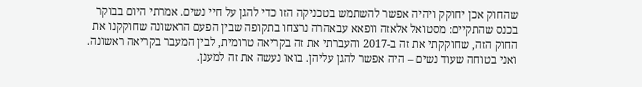שהחוק אכן יחוקק ויהיה אפשר להשתמש בטכניקה הזו כדי להגן על חיי נשים. אמרתי היום בבוקר בכנס שהתקיים: מסטואל אלאזה וופאא עבאהרה נרצחו בתקופה שבין הפעם הראשונה שחוקקנו את החוק הזה, שחוקקתי את זה ב-2017 והעברתי את זה בקריאה טרומית, לבין המעבר בקריאה ראשונה. ואני בטוחה שעוד נשים – היה אפשר להגן עליהן. בואו נעשה את זה למענן.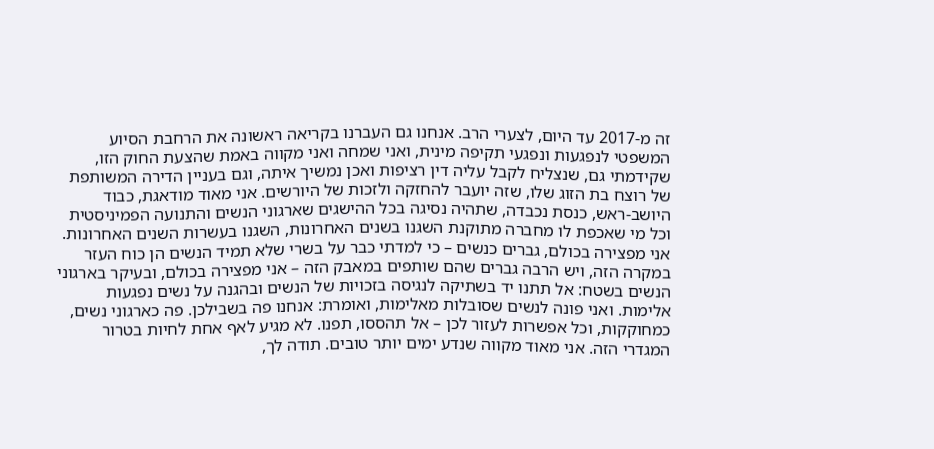זה מ-2017 עד היום, לצערי הרב. אנחנו גם העברנו בקריאה ראשונה את הרחבת הסיוע המשפטי לנפגעות ונפגעי תקיפה מינית, ואני שמחה ואני מקווה באמת שהצעת החוק הזו, שקידמתי גם, שנצליח לקבל עליה דין רציפות ואכן נמשיך איתה, וגם בעניין הדירה המשותפת של רוצח בת הזוג שלו, שזה יועבר להחזקה ולזכות של היורשים. אני מאוד מודאגת, כבוד היושב-ראש, כנסת נכבדה, שתהיה נסיגה בכל ההישגים שארגוני הנשים והתנועה הפמיניסטית וכל מי שאכפת לו מחברה מתוקנת השגנו בשנים האחרונות, השגנו בעשרות השנים האחרונות. אני מפצירה בכולם, גברים כנשים – כי למדתי כבר על בשרי שלא תמיד הנשים הן כוח העזר במקרה הזה, ויש הרבה גברים שהם שותפים במאבק הזה – אני מפצירה בכולם, ובעיקר בארגוני הנשים בשטח: אל תתנו יד בשתיקה לנגיסה בזכויות של הנשים ובהגנה על נשים נפגעות אלימות. ואני פונה לנשים שסובלות מאלימות, ואומרת: אנחנו פה בשבילכן. פה כארגוני נשים, כמחוקקות, וכל אפשרות לעזור לכן – אל תהססו, תפנו. לא מגיע לאף אחת לחיות בטרור המגדרי הזה. אני מאוד מקווה שנדע ימים יותר טובים. תודה לך,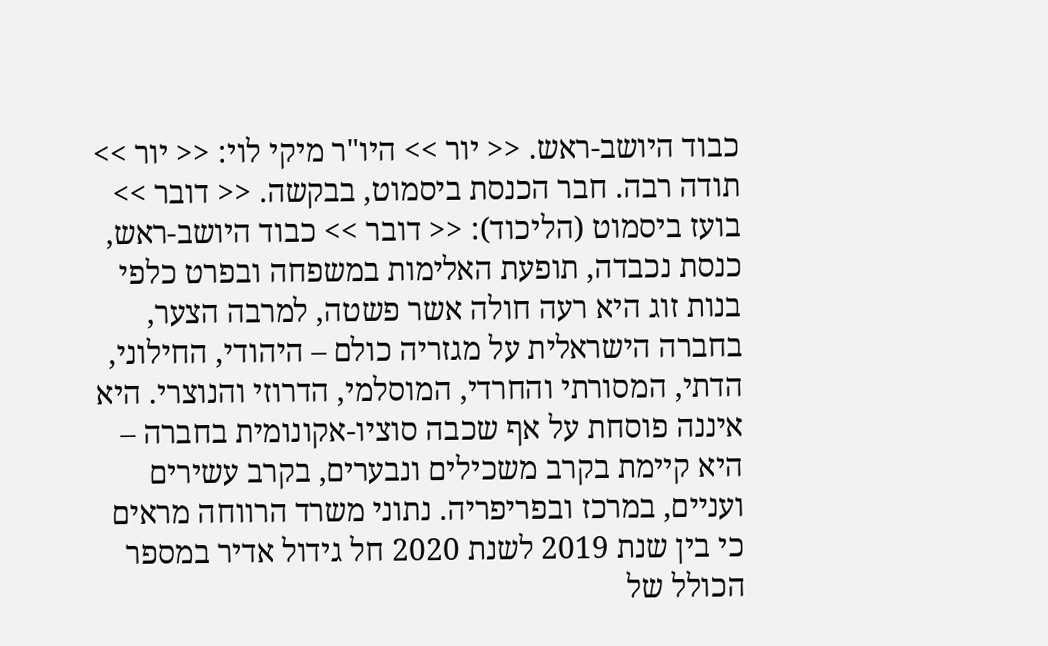כבוד היושב-ראש. << יור >> היו"ר מיקי לוי: << יור >> תודה רבה. חבר הכנסת ביסמוט, בבקשה. << דובר >> בועז ביסמוט (הליכוד): << דובר >> כבוד היושב-ראש, כנסת נכבדה, תופעת האלימות במשפחה ובפרט כלפי בנות זוג היא רעה חולה אשר פשטה, למרבה הצער, בחברה הישראלית על מגזריה כולם – היהודי, החילוני, הדתי, המסורתי והחרדי, המוסלמי, הדרוזי והנוצרי. היא איננה פוסחת על אף שכבה סוציו-אקונומית בחברה – היא קיימת בקרב משכילים ונבערים, בקרב עשירים ועניים, במרכז ובפריפריה. נתוני משרד הרווחה מראים כי בין שנת 2019 לשנת 2020 חל גידול אדיר במספר הכולל של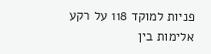פניות למוקד 118 על רקע אלימות בין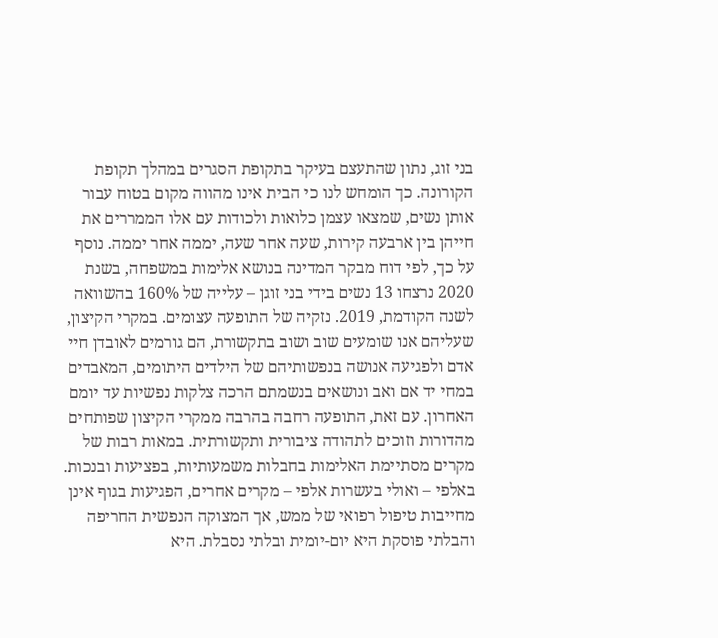בני זוג, נתון שהתעצם בעיקר בתקופת הסגרים במהלך תקופת הקורונה. כך הומחש לנו כי הבית אינו מהווה מקום בטוח עבור אותן נשים, שמצאו עצמן כלואות ולכודות עם אלו הממררים את חייהן בין ארבעה קירות, שעה אחר שעה, יממה אחר יממה. נוסף על כך, לפי דוח מבקר המדינה בנושא אלימות במשפחה, בשנת 2020 נרצחו 13 נשים בידי בני זוגן – עלייה של 160% בהשוואה לשנה הקודמת, 2019. נזקיה של התופעה עצומים. במקרי הקיצון, שעליהם אנו שומעים שוב ושוב בתקשורת, הם גורמים לאובדן חיי אדם ולפגיעה אנושה בנפשותיהם של הילדים היתומים, המאבדים במחי יד אם ואב ונושאים בנשמתם הרכה צלקות נפשיות עד יומם האחרון. עם זאת, התופעה רחבה בהרבה ממקרי הקיצון שפותחים מהדורות וזוכים לתהודה ציבורית ותקשורתית. במאות רבות של מקרים מסתיימת האלימות בחבלות משמעותיות, בפציעות ובנכות. באלפי – ואולי בעשרות אלפי – מקרים אחרים, הפגיעות בגוף אינן מחייבות טיפול רפואי של ממש, אך המצוקה הנפשית החריפה והבלתי פוסקת היא יום-יומית ובלתי נסבלת. היא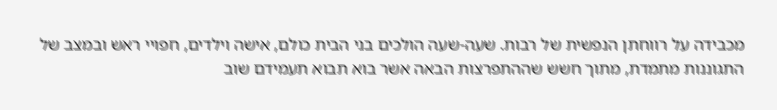מכבידה על רווחתן הנפשית של רבות. שעה-שעה הולכים בני הבית כולם, אישה וילדים, חפויי ראש ובמצב של התגוננות מתמדת, מתוך חשש שההתפרצות הבאה אשר בוא תבוא תעמידם שוב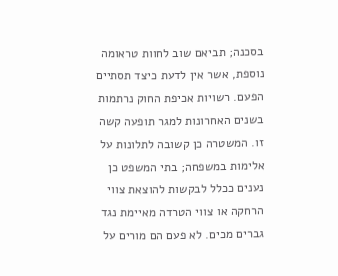בסכנה; תביאם שוב לחוות טראומה נוספת, אשר אין לדעת כיצד תסתיים הפעם. רשויות אכיפת החוק נרתמות בשנים האחרונות למגר תופעה קשה זו. המשטרה כן קשובה לתלונות על אלימות במשפחה; בתי המשפט כן נענים ככלל לבקשות להוצאת צווי הרחקה או צווי הטרדה מאיימת נגד גברים מכים. לא פעם הם מורים על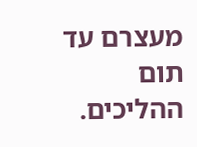מעצרם עד תום ההליכים.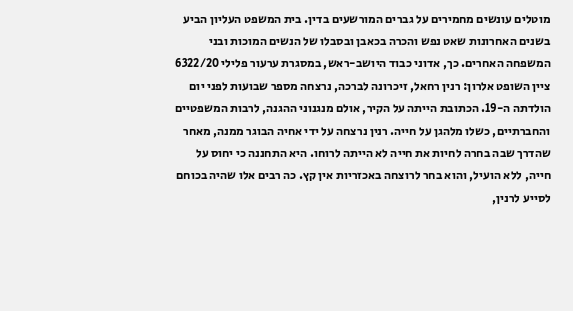מוטלים עונשים מחמירים על גברים המורשעים בדין. בית המשפט העליון הביע בשנים האחרונות שאט נפש והכרה בכאבן ובסבלו של הנשים המוכות ובני המשפחה האחרים. כך, אדוני כבוד היושב-ראש, במסגרת ערעור פלילי 6322/20 ציין השופט אלרון: רנין רחאל, זיכרונה לברכה, נרצחה מספר שבועות לפני יום הולדתה ה-19. הכתובת הייתה על הקיר, אולם מנגנוני ההגנה, לרבות המשפטיים והחברתיים, כשלו מלהגן על חייה. רנין נרצחה על ידי אחיה הבוגר ממנה, מאחר שהדרך שבה בחרה לחיות את חייה לא הייתה לרוחו. היא התחננה כי יחוס על חייה, ללא הועיל, והוא בחר לרוצחה באכזריות אין קץ. כה רבים אלו שהיה בכוחם לסייע לרנין,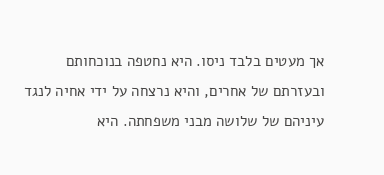אך מעטים בלבד ניסו. היא נחטפה בנוכחותם ובעזרתם של אחרים, והיא נרצחה על ידי אחיה לנגד עיניהם של שלושה מבני משפחתה. היא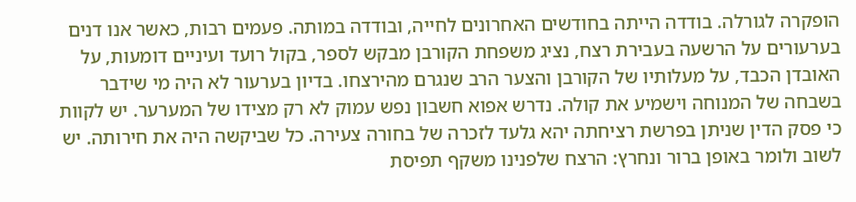הופקרה לגורלה. בודדה הייתה בחודשים האחרונים לחייה, ובודדה במותה. פעמים רבות, כאשר אנו דנים בערעורים על הרשעה בעבירת רצח, נציג משפחת הקורבן מבקש לספר, בקול רועד ועיניים דומעות, על האובדן הכבד, על מעלותיו של הקורבן והצער הרב שנגרם מהירצחו. בדיון בערעור לא היה מי שידבר בשבחה של המנוחה וישמיע את קולה. נדרש אפוא חשבון נפש עמוק לא רק מצידו של המערער. יש לקוות כי פסק הדין שניתן בפרשת רציחתה יהא גלעד לזכרה של בחורה צעירה. כל שביקשה היה את חירותה. יש לשוב ולומר באופן ברור ונחרץ: הרצח שלפנינו משקף תפיסת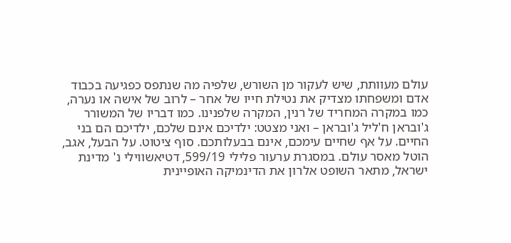עולם מעוותת, שיש לעקור מן השורש, שלפיה מה שנתפס כפגיעה בכבוד אדם ומשפחתו מצדיק את נטילת חייו של אחר – לרוב של אישה או נערה, כמו במקרה המחריד של רנין, המקרה שלפנינו. כמו דבריו של המשורר ג'ובראן ח'ליל ג'ובראן – ואני מצטט: ילדיכם אינם שלכם, ילדיכם הם בני החיים. על אף שחיים עימכם, אינם בבעלותכם. סוף ציטוט. על הבעל, אגב, הוטל מאסר עולם. במסגרת ערעור פלילי 599/19, דטיאשווילי נ' מדינת ישראל, מתאר השופט אלרון את הדינמיקה האופיינית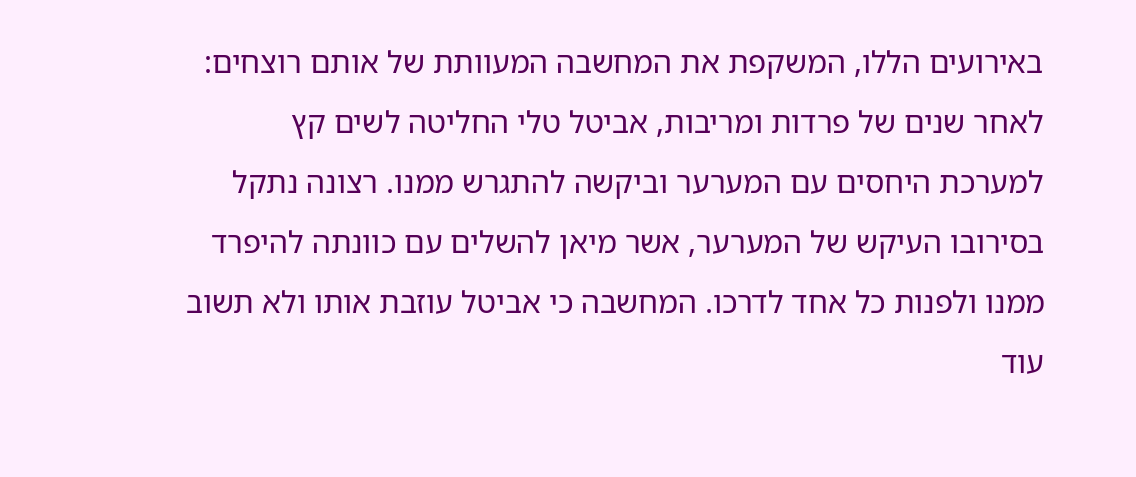באירועים הללו, המשקפת את המחשבה המעוותת של אותם רוצחים: לאחר שנים של פרדות ומריבות, אביטל טלי החליטה לשים קץ למערכת היחסים עם המערער וביקשה להתגרש ממנו. רצונה נתקל בסירובו העיקש של המערער, אשר מיאן להשלים עם כוונתה להיפרד ממנו ולפנות כל אחד לדרכו. המחשבה כי אביטל עוזבת אותו ולא תשוב עוד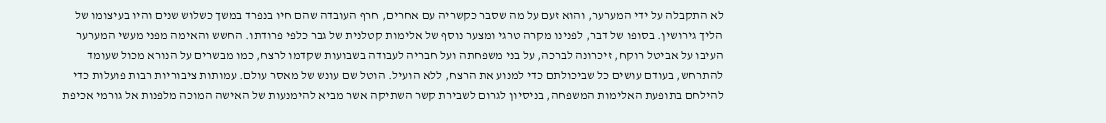לא התקבלה על ידי המערער, והוא זעם על מה שסבר כקשריה עם אחרים, חרף העובדה שהם חיו בנפרד במשך כשלוש שנים והיו בעיצומו של הליך גירושין. בסופו של דבר, לפנינו מקרה טרגי ומצער נוסף של אלימות קטלנית של גבר כלפי פרודתו. החשש והאימה מפני מעשי המערער העיבו על אביטל רוקח, זיכרונה לברכה, על בני משפחתה ועל חבריה לעבודה בשבועות שקדמו לרצח, כמו מבשרים על הנורא מכול שעומד להתרחש, בעודם עושים כל שביכולתם כדי למנוע את הרצח, ללא הועיל. הוטל שם עונש של מאסר עולם. עמותות ציבוריות רבות פועלות כדי להילחם בתופעת האלימות המשפחה, בניסיון לגרום לשבירת קשר השתיקה אשר מביא להימנעות של האישה המוכה מלפנות אל גורמי אכיפת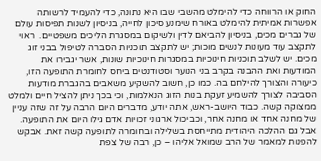החוק או הרווחה כדי להימלט מהשבי שבו היא נתונה, כדי להעמיד לרשותה אפשרות אמיתית להימלט באורח שימנע סיכון לחייה, בניסיון לשנות תפיסות עולם של גברים מכים, בניסיון להביאם לדין ולשיקום במסגרת הליכים משפטיים.  ראוי לתקצב עוד מעונות לנשים מוכות; יש לתקצב תוכניות הסברה לטיפול בבני זוג מכים. יש לשלב תוכניות חינוכיות במסגרות חינוכיות שונות, אשר יגבירו את המודעות ואת ההבנה בקרב בני הנוער וסטודנטים ביחס לחומרת התופעה הזו, כיעורה והצורך להילחם בה. כמו כן, חשוב להשקיע משאבים בהגברת מודעות הסביבה לצורך להשמיע זעקת בנות הזוג הנאלמות, וכי בכך ניתן להציל חיים ולמלט ממצוקה קשה. כבוד היושב-ראש, אתה יודע, מדברים היום הרבה על זה שזה עניין של מחנה אחד או מחנה אחר, וכביכול ארגוני זכויות אדם גילו היום את התופעה. אבל גם ההלכה היהודית מתייחסת בשלילה ובחומרה לתופעה קשה זאת. אבקש להפנות למאמר של הרב שמואל אליהו – כן, רבה של צפת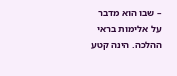– שבו הוא מדבר על אלימות בראי ההלכה. הינה קטע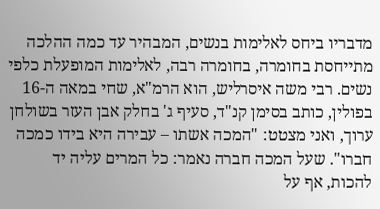מדבריו ביחס לאלימות בנשים, המבהיר עד כמה ההלכה מתייחסת בחומרה, בחומרה רבה, לאלימות המופעלת כלפי נשים. רבי משה איסרליש, הוא הרמ"א, שחי במאה ה-16 בפולין, כותב בסימן קנ"ד, סעיף ג' בחלק אבן העזר בשולחן ערוך, ואני מצטט: "המכה אשתו – עבירה היא בידו כמכה חברו". שעל המכה חברה נאמר: כל המרים עליה יד להכות, אף על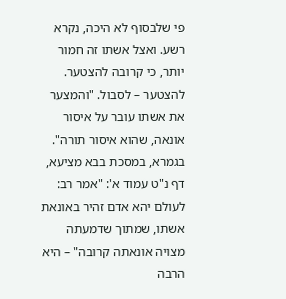פי שלבסוף לא היכה, נקרא רשע. ואצל אשתו זה חמור יותר, כי קרובה להצטער. להצטער – לסבול. "והמצער את אשתו עובר על איסור אונאה, שהוא איסור תורה". בגמרא, במסכת בבא מציעא, דף נ"ט עמוד א': "אמר רב: לעולם יהא אדם זהיר באונאת אשתו, שמתוך שדמעתה מצויה אונאתה קרובה" – היא הרבה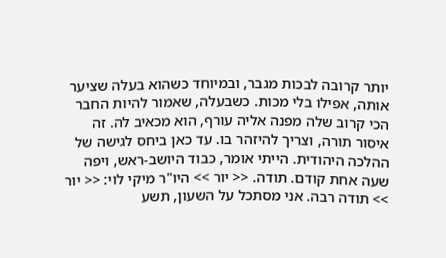יותר קרובה לבכות מגבר, ובמיוחד כשהוא בעלה שציער אותה, אפילו בלי מכות. כשבעלה, שאמור להיות החבר הכי קרוב שלה מפנה אליה עורף, הוא מכאיב לה. זה איסור תורה, וצריך להיזהר בו. עד כאן ביחס לגישה של ההלכה היהודית. הייתי אומר, כבוד היושב-ראש, ויפה שעה אחת קודם. תודה. << יור >> היו"ר מיקי לוי: << יור >> תודה רבה. אני מסתכל על השעון, תשע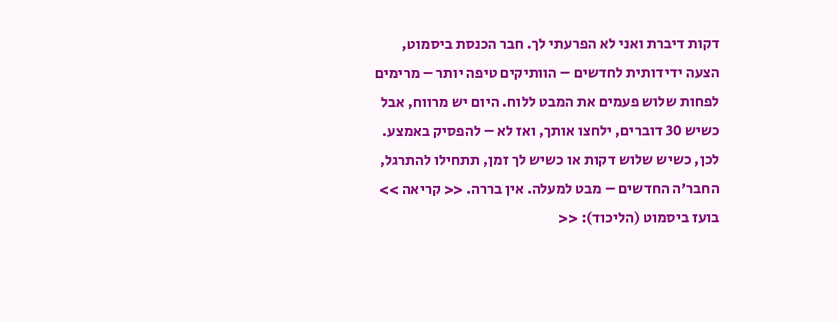דקות דיברת ואני לא הפרעתי לך. חבר הכנסת ביסמוט, הצעה ידידותית לחדשים – הוותיקים טיפה יותר – מרימים לפחות שלוש פעמים את המבט ללוח. היום יש מרווח, אבל כשיש 30 דוברים, ילחצו אותך, ואז לא – להפסיק באמצע. לכן, כשיש שלוש דקות או כשיש לך זמן, תתחילו להתרגל, החבר'ה החדשים – מבט למעלה. אין בררה. << קריאה >> בועז ביסמוט (הליכוד): <<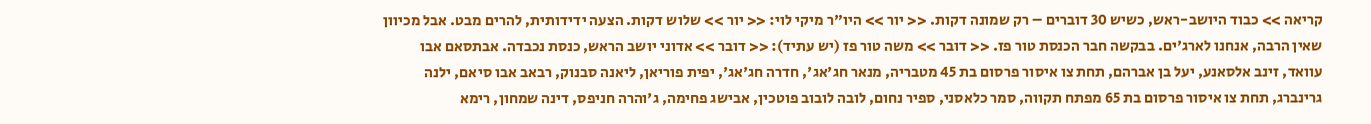קריאה >> כבוד היושב-ראש, כשיש 30 דוברים – רק שמונה דקות. << יור >> היו"ר מיקי לוי: << יור >> שלוש דקות. הצעה ידידותית, להרים מבט. אבל מכיוון שאין הרבה, אנחנו לארג'ים. בבקשה חבר הכנסת טור פז. << דובר >> משה טור פז (יש עתיד): << דובר >> אדוני יושב הראש, כנסת נכבדה. אבתסאם אבו עוואד, זינב אלסאנע, יעל בן אברהם, תחת צו איסור פרסום בת 45 מטבריה, מנאר חג'אג', חדרה חג'אג', יפית פוריאן, ליאנה סבנוק, רבאב אבו סיאם, ילנה גרינברג, תחת צו איסור פרסום בת 65 מפתח תקווה, סמר כלאסני, ספיר נחום, לובה לובוב פוטכין, אבישג פחימה, ג'והרה חניפס, דינה שמחון, רימא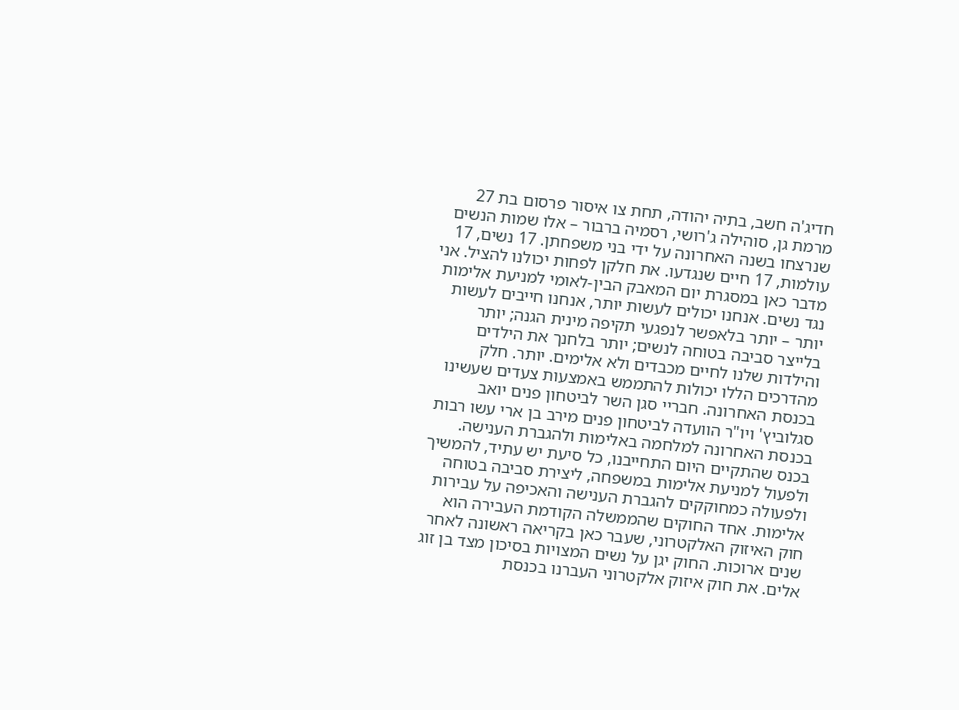חדיג'ה חשב, בתיה יהודה, תחת צו איסור פרסום בת 27 מרמת גן, סוהילה ג'רושי, רסמיה ברבור – אלו שמות הנשים שנרצחו בשנה האחרונה על ידי בני משפחתן. 17 נשים, 17 עולמות, 17 חיים שנגדעו. את חלקן לפחות יכולנו להציל. אני מדבר כאן במסגרת יום המאבק הבין-לאומי למניעת אלימות נגד נשים. אנחנו יכולים לעשות יותר, אנחנו חייבים לעשות יותר – יותר בלאפשר לנפגעי תקיפה מינית הגנה; יותר בלייצר סביבה בטוחה לנשים; יותר בלחנך את הילדים והילדות שלנו לחיים מכבדים ולא אלימים. יותר. חלק מהדרכים הללו יכולות להתממש באמצעות צעדים שעשינו בכנסת האחרונה. חבריי סגן השר לביטחון פנים יואב סגלוביץ' ויו"ר הוועדה לביטחון פנים מירב בן ארי עשו רבות בכנסת האחרונה למלחמה באלימות ולהגברת הענישה. בכנס שהתקיים היום התחייבנו, כל סיעת יש עתיד, להמשיך ולפעול למניעת אלימות במשפחה, ליצירת סביבה בטוחה ולפעולה כמחוקקים להגברת הענישה והאכיפה על עבירות אלימות. אחד החוקים שהממשלה הקודמת העבירה הוא חוק האיזוק האלקטרוני, שעבר כאן בקריאה ראשונה לאחר שנים ארוכות. החוק יגן על נשים המצויות בסיכון מצד בן זוג אלים. את חוק איזוק אלקטרוני העברנו בכנסת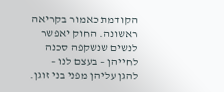הקודמת כאמור בקריאה ראשונה. החוק יאפשר לנשים שנשקפה סכנה לחייהן – בעצם לנו – להגן עליהן מפני בני זוגן.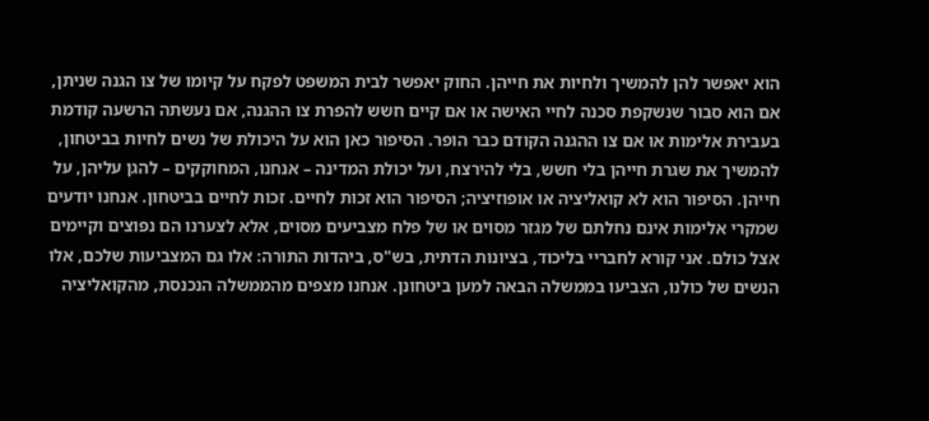הוא יאפשר להן להמשיך ולחיות את חייהן. החוק יאפשר לבית המשפט לפקח על קיומו של צו הגנה שניתן, אם הוא סבור שנשקפת סכנה לחיי האישה או אם קיים חשש להפרת צו ההגנה, אם נעשתה הרשעה קודמת בעבירת אלימות או אם צו ההגנה הקודם כבר הופר. הסיפור כאן הוא על היכולת של נשים לחיות בביטחון, להמשיך את שגרת חייהן בלי חשש, בלי להירצח, ועל יכולת המדינה – אנחנו, המחוקקים – להגן עליהן, על חייהן. הסיפור הוא לא קואליציה או אופוזיציה; הסיפור הוא זכות לחיים. זכות לחיים בביטחון. אנחנו יודעים שמקרי אלימות אינם נחלתם של מגזר מסוים או של פלח מצביעים מסוים, אלא לצערנו הם נפוצים וקיימים אצל כולם. אני קורא לחבריי בליכוד, בציונות הדתית, בש"ס, ביהדות התורה: אלו גם המצביעות שלכם, אלו הנשים של כולנו, הצביעו בממשלה הבאה למען ביטחונן. אנחנו מצפים מהממשלה הנכנסת, מהקואליציה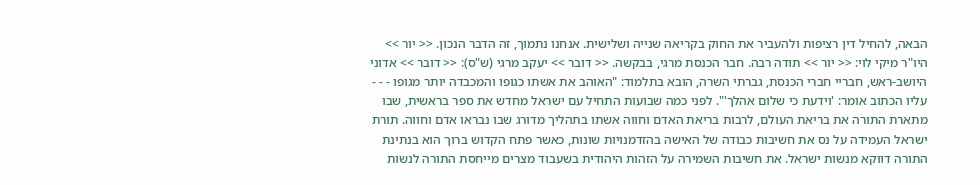הבאה, להחיל דין רציפות ולהעביר את החוק בקריאה שנייה ושלישית. אנחנו נתמוך, זה הדבר הנכון. << יור >> היו"ר מיקי לוי: << יור >> תודה רבה. חבר הכנסת מרגי, בבקשה. << דובר >> יעקב מרגי (ש"ס): << דובר >> אדוני היושב-ראש, חבריי חברי הכנסת, גברתי השרה, הובא בתלמוד: "האוהב את אשתו כגופו והמכבדה יותר מגופו - - - עליו הכתוב אומר: 'וידעת כי שלום אהלך'". לפני כמה שבועות התחיל עם ישראל מחדש את ספר בראשית, שבו מתארת התורה את בריאת העולם, לרבות בריאת האדם וחווה אשתו בתהליך מדורג שבו נבראו אדם וחווה. תורת ישראל העמידה על נס את חשיבות כבודה של האישה בהזדמנויות שונות, כאשר פתח הקדוש ברוך הוא בנתינת התורה דווקא מנשות ישראל. את חשיבות השמירה על הזהות היהודית בשעבוד מצרים מייחסת התורה לנשות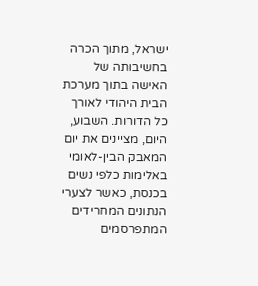ישראל, מתוך הכרה בחשיבותה של האישה בתוך מערכת הבית היהודי לאורך כל הדורות. השבוע, היום, מציינים את יום המאבק הבין-לאומי באלימות כלפי נשים בכנסת, כאשר לצערי הנתונים המחרידים המתפרסמים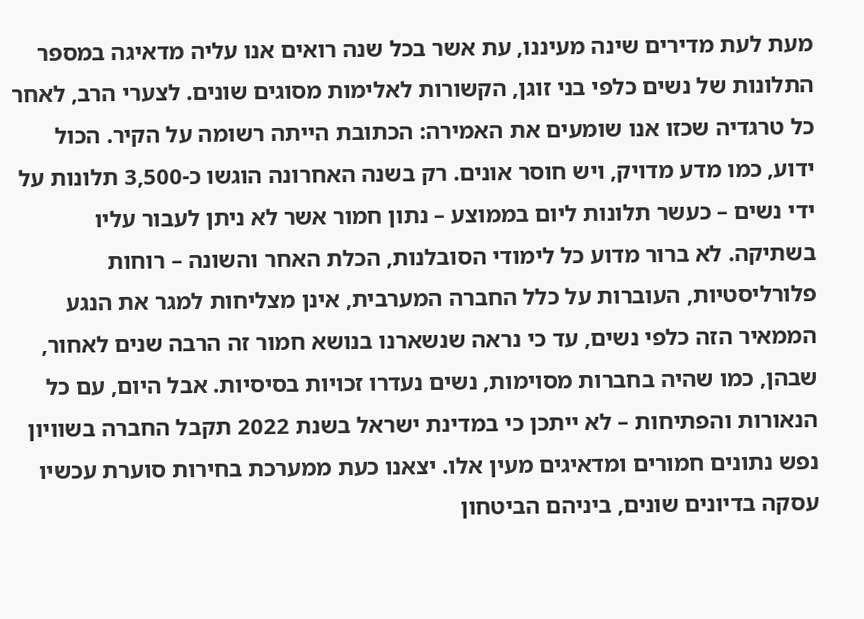מעת לעת מדירים שינה מעיננו, עת אשר בכל שנה רואים אנו עליה מדאיגה במספר התלונות של נשים כלפי בני זוגן, הקשורות לאלימות מסוגים שונים. לצערי הרב, לאחר כל טרגדיה שכזו אנו שומעים את האמירה: הכתובת הייתה רשומה על הקיר. הכול ידוע, כמו מדע מדויק, ויש חוסר אונים. רק בשנה האחרונה הוגשו כ-3,500 תלונות על ידי נשים – כעשר תלונות ליום בממוצע – נתון חמור אשר לא ניתן לעבור עליו בשתיקה. לא ברור מדוע כל לימודי הסובלנות, הכלת האחר והשונה – רוחות פלורליסטיות, העוברות על כלל החברה המערבית, אינן מצליחות למגר את הנגע הממאיר הזה כלפי נשים, עד כי נראה שנשארנו בנושא חמור זה הרבה שנים לאחור, שבהן, כמו שהיה בחברות מסוימות, נשים נעדרו זכויות בסיסיות. אבל היום, עם כל הנאורות והפתיחות – לא ייתכן כי במדינת ישראל בשנת 2022 תקבל החברה בשוויון נפש נתונים חמורים ומדאיגים מעין אלו. יצאנו כעת ממערכת בחירות סוערת עכשיו עסקה בדיונים שונים, ביניהם הביטחון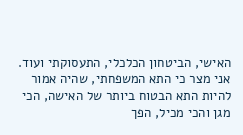האישי, הביטחון הכלכלי, התעסוקתי ועוד. אני מצר כי התא המשפחתי, שהיה אמור להיות התא הבטוח ביותר של האישה, הכי מגן והכי מכיל, הפך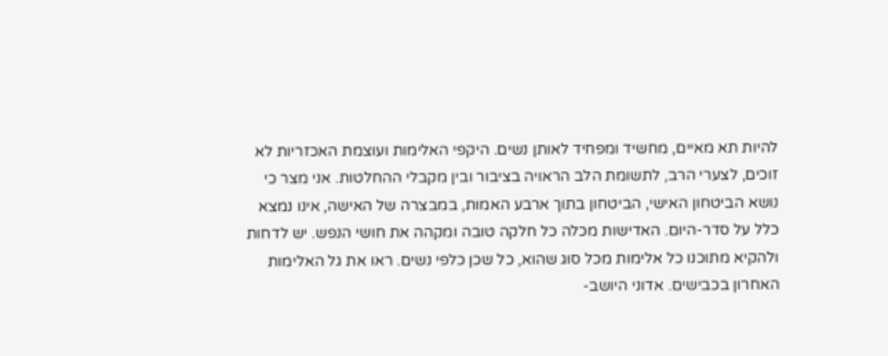להיות תא מאיים, מחשיד ומפחיד לאותן נשים. היקפי האלימות ועוצמת האכזריות לא זוכים, לצערי הרב, לתשומת הלב הראויה בציבור ובין מקבלי ההחלטות. אני מצר כי נושא הביטחון האישי, הביטחון בתוך ארבע האמות, במבצרה של האישה, אינו נמצא כלל על סדר-היום. האדישות מכלה כל חלקה טובה ומקהה את חושי הנפש. יש לדחות ולהקיא מתוכנו כל אלימות מכל סוג שהוא, כל שכן כלפי נשים. ראו את גל האלימות האחרון בכבישים. אדוני היושב-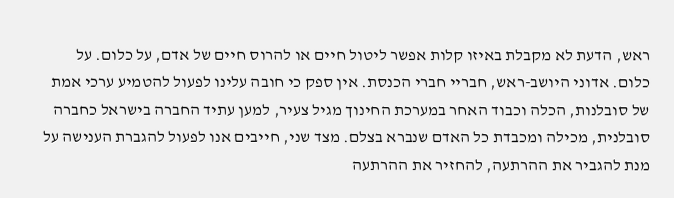ראש, הדעת לא מקבלת באיזו קלות אפשר ליטול חיים או להרוס חיים של אדם, על כלום. על כלום. אדוני היושב-ראש, חבריי חברי הכנסת. אין ספק כי חובה עלינו לפעול להטמיע ערכי אמת של סובלנות, הכלה וכבוד האחר במערכת החינוך מגיל צעיר, למען עתיד החברה בישראל כחברה סובלנית, מכילה ומכבדת כל האדם שנברא בצלם. מצד שני, חייבים אנו לפעול להגברת הענישה על מנת להגביר את ההרתעה, להחזיר את ההרתעה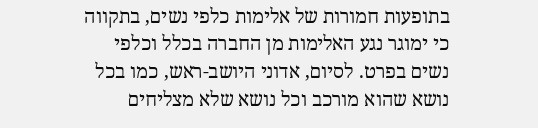בתופעות חמורות של אלימות כלפי נשים, בתקווה כי ימוגר נגע האלימות מן החברה בכלל וכלפי נשים בפרט. לסיום, אדוני היושב-ראש, כמו בכל נושא שהוא מורכב וכל נושא שלא מצליחים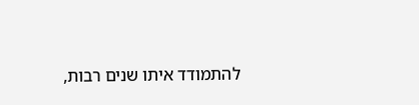להתמודד איתו שנים רבות,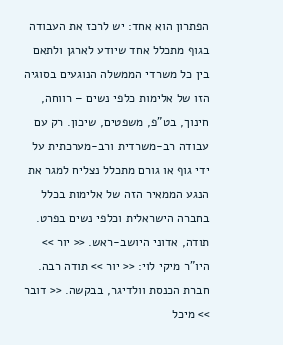הפתרון הוא אחד: יש לרכז את העבודה בגוף מתכלל אחד שיודע לארגן ולתאם בין כל משרדי הממשלה הנוגעים בסוגיה הזו של אלימות כלפי נשים – רווחה, חינוך, בט"פ, משפטים, שיכון. רק עם עבודה רב-משרדית ורב-מערכתית על ידי גוף או גורם מתכלל נצליח למגר את הנגע הממאיר הזה של אלימות בכלל בחברה הישראלית וכלפי נשים בפרט. תודה, אדוני היושב-ראש. << יור >> היו"ר מיקי לוי: << יור >> תודה רבה. חברת הכנסת וולדיגר, בבקשה. << דובר >> מיכל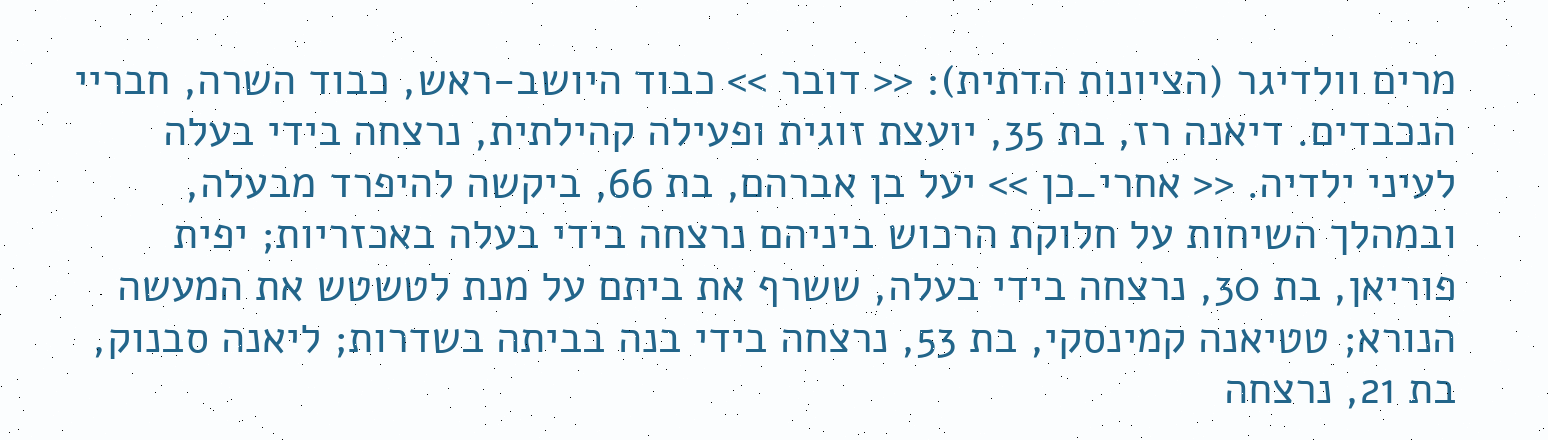מרים וולדיגר (הציונות הדתית): << דובר >> כבוד היושב-ראש, כבוד השרה, חבריי הנכבדים. דיאנה רז, בת 35, יועצת זוגית ופעילה קהילתית, נרצחה בידי בעלה לעיני ילדיה. << אחרי_כן >> יעל בן אברהם, בת 66, ביקשה להיפרד מבעלה, ובמהלך השיחות על חלוקת הרכוש ביניהם נרצחה בידי בעלה באכזריות; יפית פוריאן, בת 30, נרצחה בידי בעלה, ששרף את ביתם על מנת לטשטש את המעשה הנורא; טטיאנה קמינסקי, בת 53, נרצחה בידי בנה בביתה בשדרות; ליאנה סבנוק, בת 21, נרצחה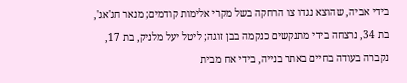בידי אביה, שהוצא נגדו צו הרחקה בשל מקרי אלימות קודמים; מנאר חג'אג', בת 34, נרצחה בידי מתנקשים כנקמה בבן זוגה; ליטל יעל מלניק, בת 17, נקברה בעודה בחיים באתר בנייה, בידי אח מבית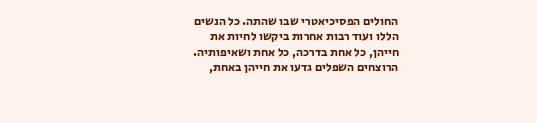החולים הפסיכיאטרי שבו שהתה. כל הנשים הללו ועוד רבות אחרות ביקשו לחיות את חייהן, כל אחת בדרכה, כל אחת ושאיפותיה. הרוצחים השפלים גדעו את חייהן באחת,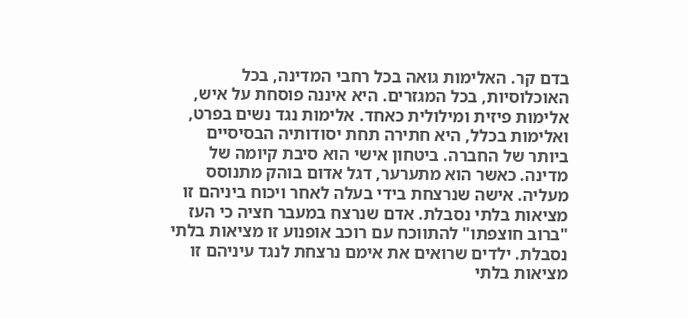בדם קר. האלימות גואה בכל רחבי המדינה, בכל האוכלוסיות, בכל המגזרים. היא איננה פוסחת על איש, אלימות פיזית ומילולית כאחד. אלימות נגד נשים בפרט, ואלימות בכלל, היא חתירה תחת יסודותיה הבסיסיים ביותר של החברה. ביטחון אישי הוא סיבת קיומה של מדינה. כאשר הוא מתערער, דגל אדום בוהק מתנוסס מעליה. אישה שנרצחת בידי בעלה לאחר ויכוח ביניהם זו מציאות בלתי נסבלת. אדם שנרצח במעבר חציה כי העז "ברוב חוצפתו" להתווכח עם רוכב אופנוע זו מציאות בלתי נסבלת. ילדים שרואים את אימם נרצחת לנגד עיניהם זו מציאות בלתי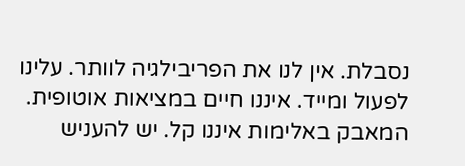נסבלת. אין לנו את הפריבילגיה לוותר. עלינו לפעול ומייד. איננו חיים במציאות אוטופית. המאבק באלימות איננו קל. יש להעניש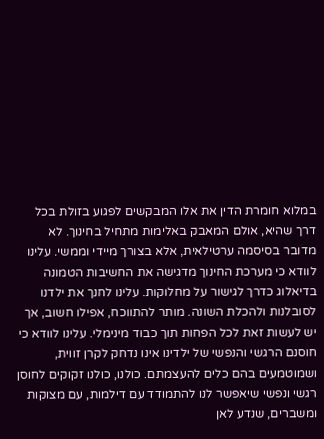במלוא חומרת הדין את אלו המבקשים לפגוע בזולת בכל דרך שהיא, אולם המאבק באלימות מתחיל בחינוך. לא מדובר בסיסמה ערטילאית, אלא בצורך מיידי וממשי. עלינו לוודא כי מערכת החינוך מדגישה את החשיבות הטמונה בדיאלוג כדרך לגישור על מחלוקות. עלינו לחנך את ילדנו לסובלנות ולהכלת השונה. מותר להתווכח, אפילו חשוב, אך יש לעשות זאת לכל הפחות תוך כבוד מינימלי. עלינו לוודא כי חוסנם הרגשי והנפשי של ילדינו אינו נדחק לקרן זווית, ושמוטמעים בהם כלים להעצמתם. כולנו, כולנו זקוקים לחוסן רגשי ונפשי שיאפשר לנו להתמודד עם דילמות, עם מצוקות ומשברים, שנדע לאן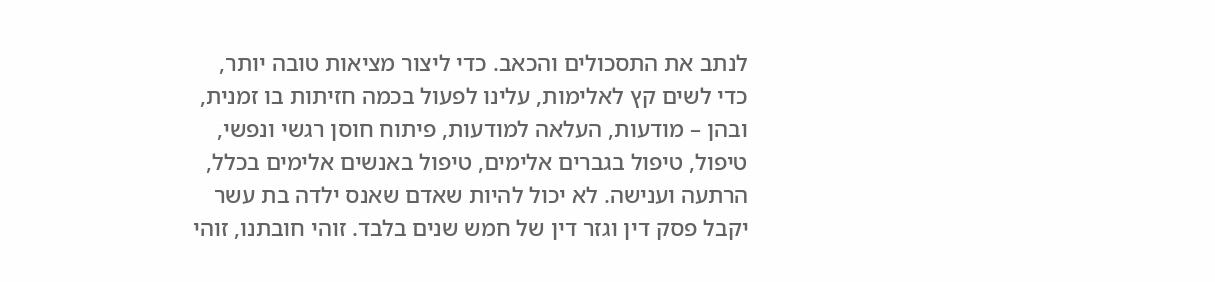לנתב את התסכולים והכאב. כדי ליצור מציאות טובה יותר, כדי לשים קץ לאלימות, עלינו לפעול בכמה חזיתות בו זמנית, ובהן – מודעות, העלאה למודעות, פיתוח חוסן רגשי ונפשי, טיפול, טיפול בגברים אלימים, טיפול באנשים אלימים בכלל, הרתעה וענישה. לא יכול להיות שאדם שאנס ילדה בת עשר יקבל פסק דין וגזר דין של חמש שנים בלבד. זוהי חובתנו, זוהי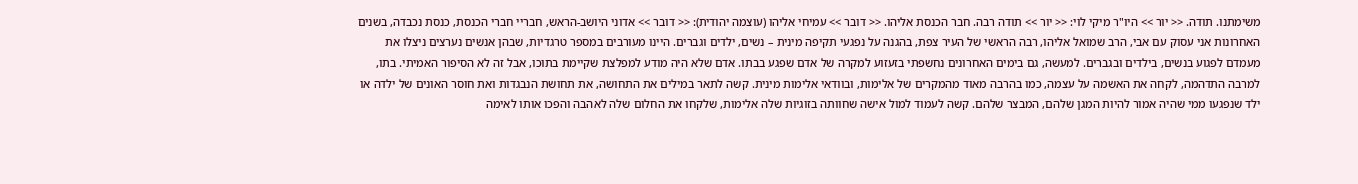משימתנו. תודה. << יור >> היו"ר מיקי לוי: << יור >> תודה רבה. חבר הכנסת אליהו. << דובר >> עמיחי אליהו (עוצמה יהודית): << דובר >> אדוני היושב-הראש, חבריי חברי הכנסת, כנסת נכבדה, בשנים האחרונות אני עסוק עם אבי, הרב שמואל אליהו, רבה הראשי של העיר צפת, בהגנה על נפגעי תקיפה מינית – נשים, ילדים וגברים. היינו מעורבים במספר טרגדיות, שבהן אנשים נערצים ניצלו את מעמדם לפגוע בנשים, בילדים ובגברים. למעשה, גם בימים האחרונים נחשפתי בזעזוע למקרה של אדם שפגע בבתו. אדם שלא היה מודע למפלצת שקיימת בתוכו, אבל זה לא הסיפור האמיתי. בתו, למרבה התדהמה, לקחה את האשמה על עצמה, כמו בהרבה מאוד מהמקרים של אלימות, ובוודאי אלימות מינית. קשה לתאר במילים את התחושה, את תחושת הנבגדות ואת חוסר האונים של ילדה או ילד שנפגעו ממי שהיה אמור להיות המגן שלהם, המבצר שלהם. קשה לעמוד למול אישה שחוותה בזוגיות שלה אלימות, שלקחו את החלום שלה לאהבה והפכו אותו לאימה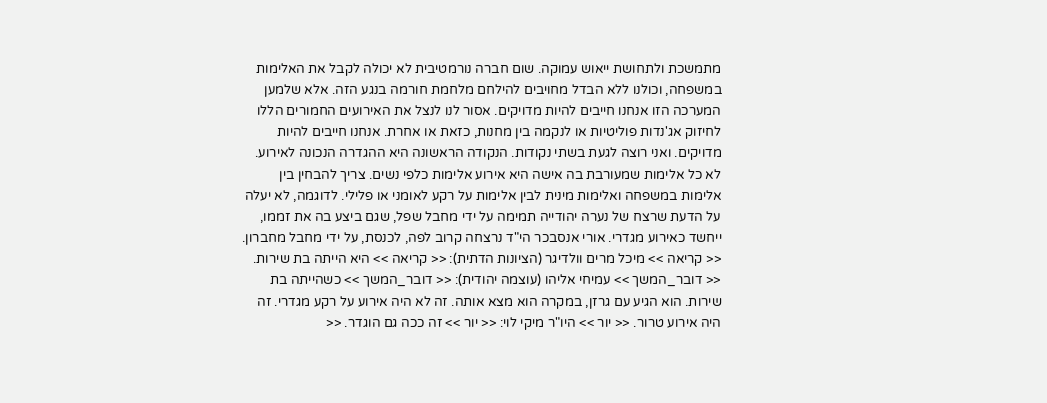מתמשכת ולתחושת ייאוש עמוקה. שום חברה נורמטיבית לא יכולה לקבל את האלימות במשפחה, וכולנו ללא הבדל מחויבים להילחם מלחמת חורמה בנגע הזה. אלא שלמען המערכה הזו אנחנו חייבים להיות מדויקים. אסור לנו לנצל את האירועים החמורים הללו לחיזוק אג'נדות פוליטיות או לנקמה בין מחנות, כזאת או אחרת. אנחנו חייבים להיות מדויקים. ואני רוצה לגעת בשתי נקודות. הנקודה הראשונה היא ההגדרה הנכונה לאירוע. לא כל אלימות שמעורבת בה אישה היא אירוע אלימות כלפי נשים. צריך להבחין בין אלימות במשפחה ואלימות מינית לבין אלימות על רקע לאומני או פלילי. לדוגמה, לא יעלה על הדעת שרצח של נערה יהודייה תמימה על ידי מחבל שפל, שגם ביצע בה את זממו, ייחשד כאירוע מגדרי. אורי אנסבכר הי"ד נרצחה קרוב לפה, לכנסת, על ידי מחבל מחברון. << קריאה >> מיכל מרים וולדיגר (הציונות הדתית): << קריאה >> היא הייתה בת שירות. << דובר_המשך >> עמיחי אליהו (עוצמה יהודית): << דובר_המשך >> כשהייתה בת שירות. הוא הגיע עם גרזן, במקרה הוא מצא אותה. זה לא היה אירוע על רקע מגדרי. זה היה אירוע טרור. << יור >> היו"ר מיקי לוי: << יור >> זה ככה גם הוגדר. <<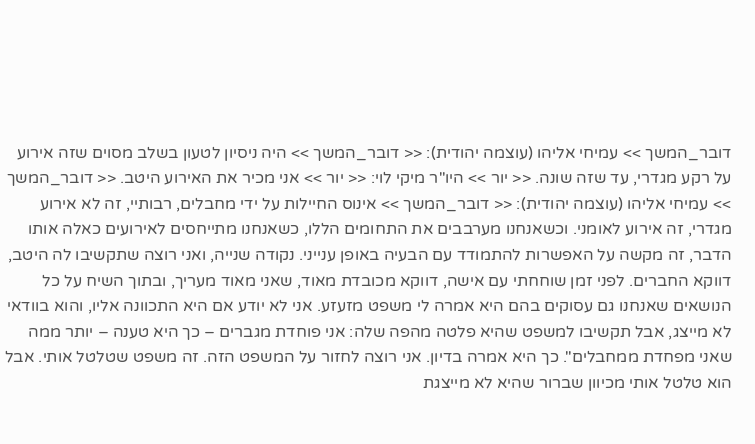דובר_המשך >> עמיחי אליהו (עוצמה יהודית): << דובר_המשך >> היה ניסיון לטעון בשלב מסוים שזה אירוע על רקע מגדרי, עד שזה שונה. << יור >> היו"ר מיקי לוי: << יור >> אני מכיר את האירוע היטב. << דובר_המשך >> עמיחי אליהו (עוצמה יהודית): << דובר_המשך >> אינוס החיילות על ידי מחבלים, רבותיי, זה לא אירוע מגדרי, זה אירוע לאומני. וכשאנחנו מערבבים את התחומים הללו, כשאנחנו מתייחסים לאירועים כאלה אותו הדבר, זה מקשה על האפשרות להתמודד עם הבעיה באופן ענייני. נקודה שנייה, ואני רוצה שתקשיבו לה היטב, דווקא החברים. לפני זמן שוחחתי עם אישה, דווקא מכובדת מאוד, שאני מאוד מעריך, ובתוך השיח על כל הנושאים שאנחנו גם עסוקים בהם היא אמרה לי משפט מזעזע. אני לא יודע אם היא התכוונה אליו, והוא בוודאי לא מייצג, אבל תקשיבו למשפט שהיא פלטה מהפה שלה: אני פוחדת מגברים – כך היא טענה – יותר ממה שאני מפחדת ממחבלים". כך היא אמרה בדיון. אני רוצה לחזור על המשפט הזה. זה משפט שטלטל אותי. אבל הוא טלטל אותי מכיוון שברור שהיא לא מייצגת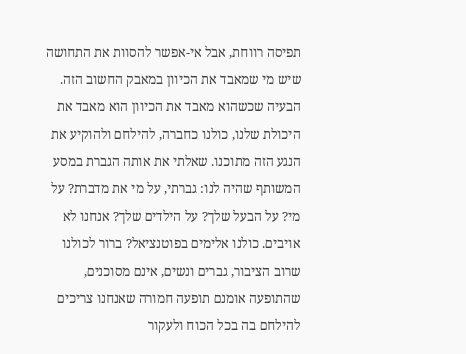תפיסה רווחת, אבל אי-אפשר להסוות את התחושה שיש מי שמאבד את הכיוון במאבק החשוב הזה. הבעיה שכשהוא מאבד את הכיוון הוא מאבד את היכולת שלנו, כולנו כחברה, להילחם ולהוקיע את הנגע הזה מתוכנו. שאלתי את אותה הגברת במסע המשותף שהיה לנו: גברתי, על מי את מדברת? על מי? על הבעל שלך? על הילדים שלך? אנחנו לא אויבים. כולנו אלימים בפוטנציאל? ברור לכולנו שרוב הציבור, גברים ונשים, אינם מסוכנים, שהתופעה אומנם תופעה חמורה שאנחנו צריכים להילחם בה בכל הכוח ולעקור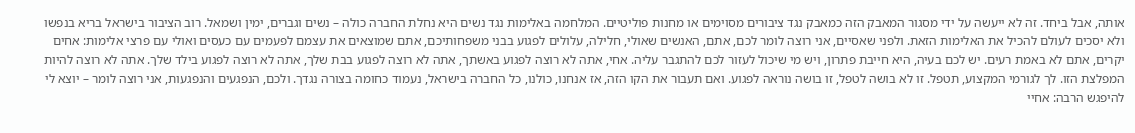אותה, אבל ביחד. זה לא ייעשה על ידי מסגור המאבק הזה כמאבק נגד ציבורים מסוימים או מחנות פוליטיים. המלחמה באלימות נגד נשים היא נחלת החברה כולה – נשים וגברים, ימין ושמאל. רוב הציבור בישראל בריא בנפשו ולא יסכים לעולם להכיל את האלימות הזאת. ולפני שאסיים, אני רוצה לומר לכם, אתם, האנשים שאולי, חלילה, עלולים לפגוע בבני משפחותיכם, אתם שמוצאים את עצמם לפעמים עם כעסים ואולי עם פרצי אלימות: אחים יקרים, אתם לא באמת רעים. יש לכם בעיה, היא חייבת פתרון, ויש מי שיכול לעזור לכם להתגבר עליה. אחי, אתה לא רוצה לפגוע באשתך, אתה לא רוצה לפגוע בבת שלך, אתה לא רוצה לפגוע בילד שלך. אתה לא רוצה להיות המפלצת הזו. לך לגורמי המקצוע, תטפל. זו לא בושה לטפל, זו בושה נוראה לפגוע. ואם תעבור את הקו הזה, אז אנחנו, כולנו, כל החברה בישראל, נעמוד כחומה בצורה נגדך. ולכם, הנפגעים והנפגעות, אני רוצה לומר – יוצא לי להיפגש הרבה: אחיי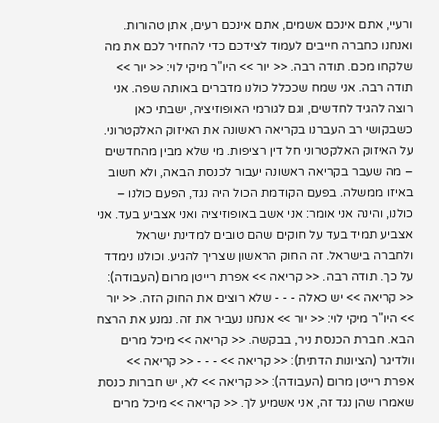ורעיי, אתם אינכם אשמים, אתם אינכם רעים, אתן טהורות. ואנחנו כחברה חייבים לעמוד לצידכם כדי להחזיר לכם את מה שלקחו מכם. תודה רבה. << יור >> היו"ר מיקי לוי: << יור >> תודה רבה. אני שמח שככלל כולנו מדברים באותה שפה. אני רוצה להגיד לחדשים, וגם לגורמי האופוזיציה, ישבתי כאן כשבקושי רב העברנו בקריאה ראשונה את האיזוק האלקטרוני. על האיזוק האלקטרוני חל דין רציפות. מי שלא מבין מהחדשים – מה שעבר בקריאה ראשונה יעבור לכנסת הבאה, ולא חשוב באיזו ממשלה. בפעם הקודמת הכול היה נגד, הפעם כולנו – כולנו, והינה אני אומר: אני אשב באופוזיציה ואני אצביע בעד. אני אצביע תמיד בעד על חוקים שהם טובים למדינת ישראל ולחברה בישראל. זה החוק הראשון שצריך להגיע. וכולנו נימדד על כך. תודה רבה. << קריאה >> אפרת רייטן מרום (העבודה): << קריאה >> יש כאלה - - - שלא רוצים את החוק הזה. << יור >> היו"ר מיקי לוי: << יור >> אנחנו נעביר את זה. נמנע את הרצח הבא. חברת הכנסת ניר, בבקשה. << קריאה >> מיכל מרים וולדיגר (הציונות הדתית): << קריאה >> - - - << קריאה >> אפרת רייטן מרום (העבודה): << קריאה >> לא, יש חברות כנסת שאמרו שהן נגד זה, אני אשמיע לך. << קריאה >> מיכל מרים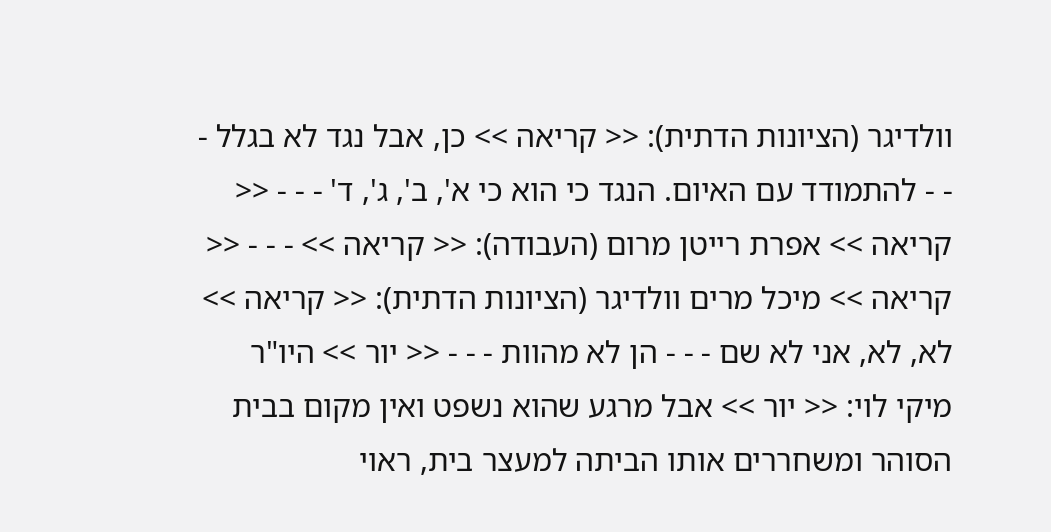וולדיגר (הציונות הדתית): << קריאה >> כן, אבל נגד לא בגלל - - - להתמודד עם האיום. הנגד כי הוא כי א', ב', ג', ד' - - - << קריאה >> אפרת רייטן מרום (העבודה): << קריאה >> - - - << קריאה >> מיכל מרים וולדיגר (הציונות הדתית): << קריאה >> לא, לא, אני לא שם - - - הן לא מהוות - - - << יור >> היו"ר מיקי לוי: << יור >> אבל מרגע שהוא נשפט ואין מקום בבית הסוהר ומשחררים אותו הביתה למעצר בית, ראוי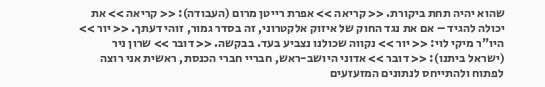שהוא יהיה תחת ביקורת. << קריאה >> אפרת רייטן מרום (העבודה): << קריאה >> את יכולה להגיד – אם את נגד החוק של איזוק אלקטרוני, זה בסדר גמור, זוהי דעתך. << יור >> היו"ר מיקי לוי: << יור >> נקווה שכולנו נצביע בעד. בבקשה. << דובר >> שרון ניר (ישראל ביתנו): << דובר >> אדוני היושב-ראש, חבריי חברי הכנסת, ראשית אני רוצה לפתוח ולהתייחס לנתונים המזעזעים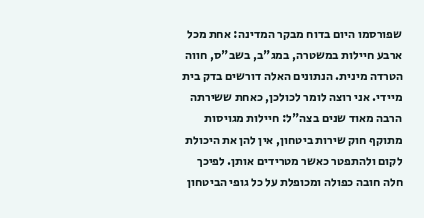שפורסמו היום בדוח מבקר המדינה: אחת מכל ארבע חיילות במשטרה, במג"ב, בשב"ס, חווה הטרדה מינית. הנתונים האלה דורשים בדק בית מיידי. אני רוצה לומר לכולכן, כאחת ששירתה הרבה מאוד שנים בצה"ל: חיילות מגויסות מתוקף חוק שירות ביטחון, אין להן את היכולת לקום ולהתפטר כאשר מטרידים אותן. לפיכך חלה חובה כפולה ומכופלת על כל גופי הביטחון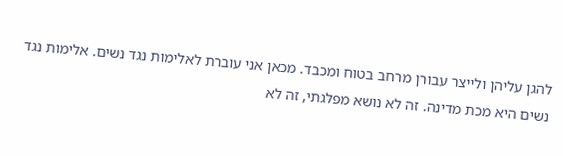להגן עליהן ולייצר עבורן מרחב בטוח ומכבד. מכאן אני עוברת לאלימות נגד נשים. אלימות נגד נשים היא מכת מדינה. זה לא נושא מפלגתי, זה לא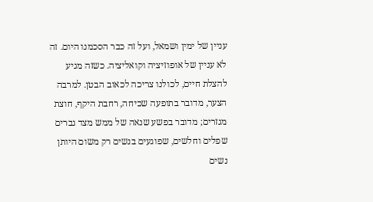עניין של ימין ושמאל, ועל זה כבר הסכמנו היום. זה לא עניין של אופוזיציה וקואליציה. כשזה מגיע להצלת חיים, לכולנו צריכה לכאוב הבטן. למרבה הצער, מדובר בתופעה שכיחה, רחבת היקף, חוצת מגזרים; מדובר בפשע שנאה של ממש מצד גברים שפלים וחלשים, שפוגעים בנשים רק משום היותן נשים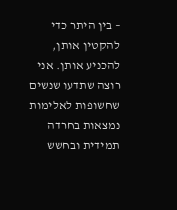– בין היתר כדי להקטין אותן, להכניע אותן. אני רוצה שתדעו שנשים שחשופות לאלימות נמצאות בחרדה תמידית ובחשש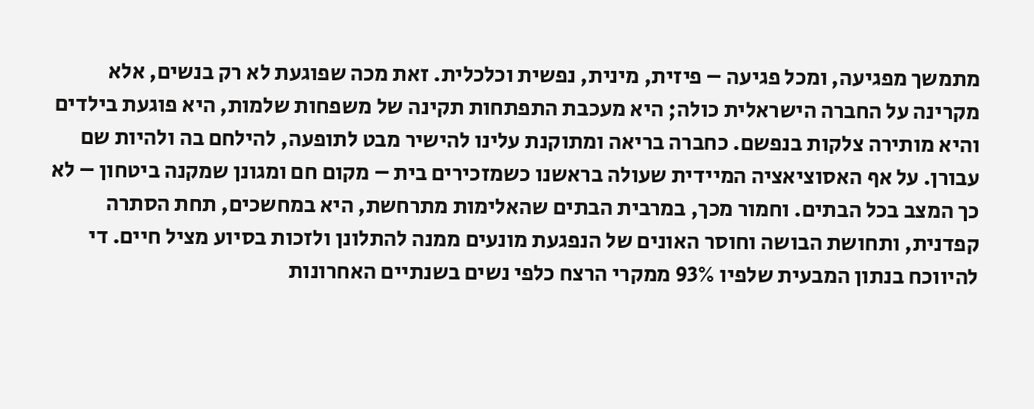מתמשך מפגיעה, ומכל פגיעה – פיזית, מינית, נפשית וכלכלית. זאת מכה שפוגעת לא רק בנשים, אלא מקרינה על החברה הישראלית כולה; היא מעכבת התפתחות תקינה של משפחות שלמות, היא פוגעת בילדים והיא מותירה צלקות בנפשם. כחברה בריאה ומתוקנת עלינו להישיר מבט לתופעה, להילחם בה ולהיות שם עבורן. על אף האסוציאציה המיידית שעולה בראשנו כשמזכירים בית – מקום חם ומגונן שמקנה ביטחון – לא כך המצב בכל הבתים. וחמור מכך, במרבית הבתים שהאלימות מתרחשת, היא במחשכים, תחת הסתרה קפדנית, ותחושת הבושה וחוסר האונים של הנפגעת מונעים ממנה להתלונן ולזכות בסיוע מציל חיים. די להיווכח בנתון המבעית שלפיו 93% ממקרי הרצח כלפי נשים בשנתיים האחרונות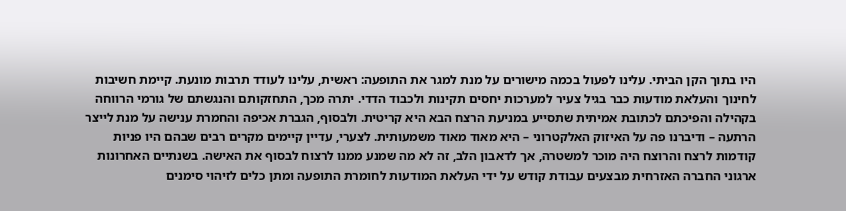היו בתוך הקן הביתי. עלינו לפעול בכמה מישורים על מנת למגר את התופעה: ראשית, עלינו לעודד תרבות מונעת. קיימת חשיבות לחינוך והעלאת מודעות כבר בגיל צעיר למערכות יחסים תקינות ולכבוד הדדי. יתרה מכך, התחזקותם והנגשתם של גורמי הרווחה בקהילה והפיכתם לכתובת אמיתית שתסייע במניעת הרצח הבא היא קריטית. ולבסוף, הגברת אכיפה והחמרת ענישה על מנת לייצר הרתעה – ודיברנו פה על האיזוק האלקטרוני – היא מאוד מאוד משמעותית. לצערי, עדיין קיימים מקרים רבים שבהם היו פניות קודמות לרצח והרוצח היה מוכר למשטרה, אך לדאבון הלב, זה לא מה שמנע ממנו לרצוח לבסוף את האישה. בשנתיים האחרונות ארגוני החברה האזרחית מבצעים עבודת קודש על ידי העלאת המודעות לחומרת התופעה ומתן כלים לזיהוי סימנים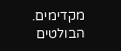מקדימים. הבולטים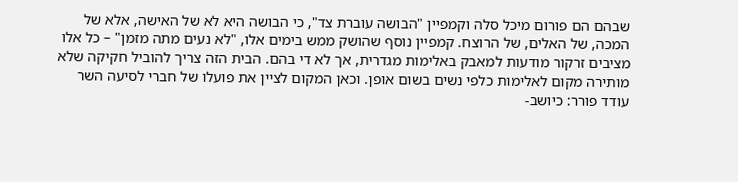שבהם הם פורום מיכל סלה וקמפיין "הבושה עוברת צד", כי הבושה היא לא של האישה, אלא של המכה, של האלים, של הרוצח. קמפיין נוסף שהושק ממש בימים אלו, "לא נעים מתה מזמן" – כל אלו מציבים זרקור מודעות למאבק באלימות מגדרית, אך לא די בהם. הבית הזה צריך להוביל חקיקה שלא מותירה מקום לאלימות כלפי נשים בשום אופן. וכאן המקום לציין את פועלו של חברי לסיעה השר עודד פורר: כיושב-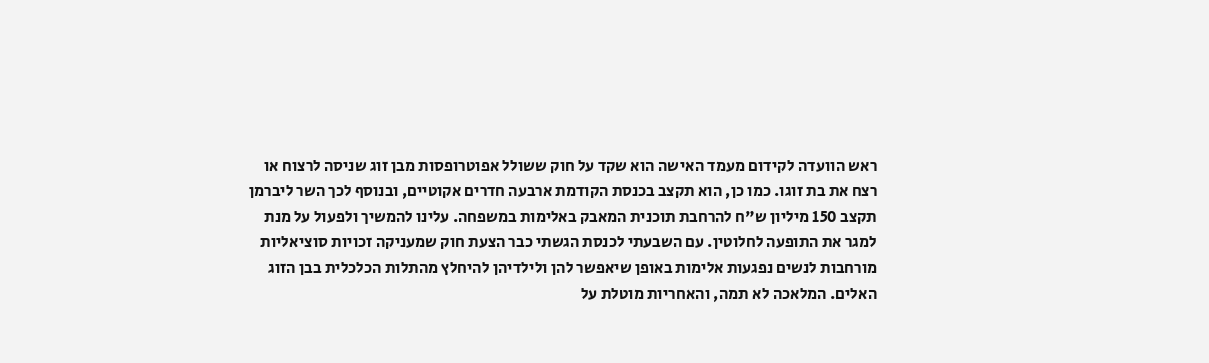ראש הוועדה לקידום מעמד האישה הוא שקד על חוק ששולל אפוטרופסות מבן זוג שניסה לרצוח או רצח את בת זוגו. כמו כן, הוא תקצב בכנסת הקודמת ארבעה חדרים אקוטיים, ובנוסף לכך השר ליברמן תקצב 150 מיליון ש"ח להרחבת תוכנית המאבק באלימות במשפחה. עלינו להמשיך ולפעול על מנת למגר את התופעה לחלוטין. עם השבעתי לכנסת הגשתי כבר הצעת חוק שמעניקה זכויות סוציאליות מורחבות לנשים נפגעות אלימות באופן שיאפשר להן ולילדיהן להיחלץ מהתלות הכלכלית בבן הזוג האלים. המלאכה לא תמה, והאחריות מוטלת על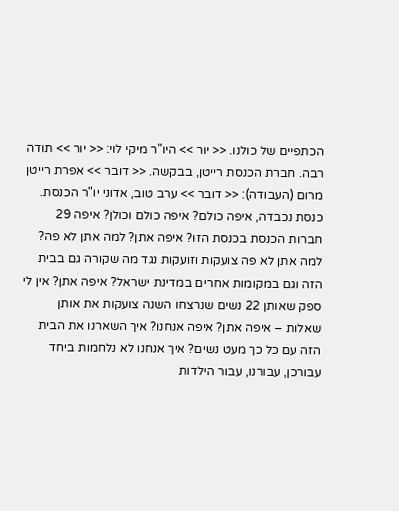הכתפיים של כולנו. << יור >> היו"ר מיקי לוי: << יור >> תודה רבה. חברת הכנסת רייטן, בבקשה. << דובר >> אפרת רייטן מרום (העבודה): << דובר >> ערב טוב, אדוני יו"ר הכנסת. כנסת נכבדה, איפה כולם? איפה כולם וכולן? איפה 29 חברות הכנסת בכנסת הזו? איפה אתן? למה אתן לא פה? למה אתן לא פה צועקות וזועקות נגד מה שקורה גם בבית הזה וגם במקומות אחרים במדינת ישראל? איפה אתן? אין לי ספק שאותן 22 נשים שנרצחו השנה צועקות את אותן שאלות – איפה אתן? איפה אנחנו? איך השארנו את הבית הזה עם כל כך מעט נשים? איך אנחנו לא נלחמות ביחד עבורכן, עבורנו, עבור הילדות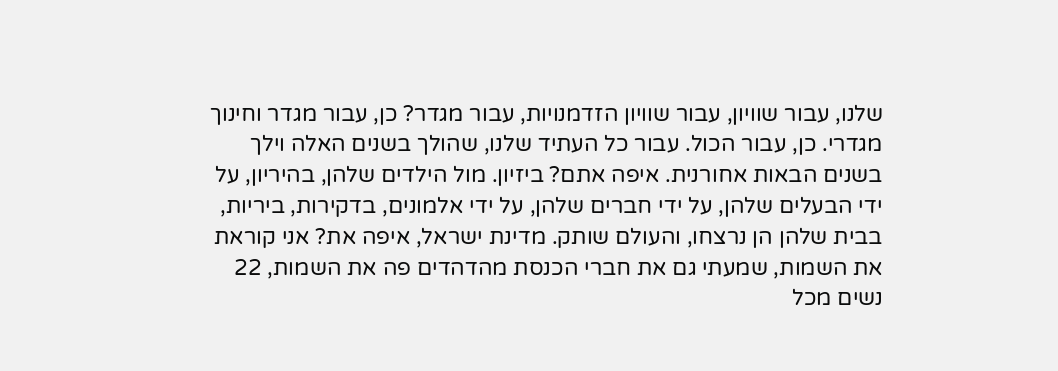שלנו, עבור שוויון, עבור שוויון הזדמנויות, עבור מגדר? כן, עבור מגדר וחינוך מגדרי. כן, עבור הכול. עבור כל העתיד שלנו, שהולך בשנים האלה וילך בשנים הבאות אחורנית. איפה אתם? ביזיון. מול הילדים שלהן, בהיריון, על ידי הבעלים שלהן, על ידי חברים שלהן, על ידי אלמונים, בדקירות, ביריות, בבית שלהן הן נרצחו, והעולם שותק. מדינת ישראל, איפה את? אני קוראת את השמות, שמעתי גם את חברי הכנסת מהדהדים פה את השמות, 22 נשים מכל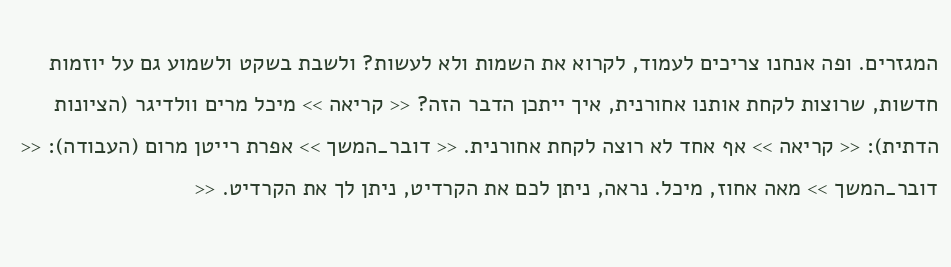המגזרים. ופה אנחנו צריכים לעמוד, לקרוא את השמות ולא לעשות? ולשבת בשקט ולשמוע גם על יוזמות חדשות, שרוצות לקחת אותנו אחורנית, איך ייתכן הדבר הזה? << קריאה >> מיכל מרים וולדיגר (הציונות הדתית): << קריאה >> אף אחד לא רוצה לקחת אחורנית. << דובר_המשך >> אפרת רייטן מרום (העבודה): << דובר_המשך >> מאה אחוז, מיכל. נראה, ניתן לכם את הקרדיט, ניתן לך את הקרדיט. <<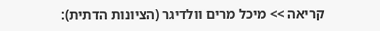קריאה >> מיכל מרים וולדיגר (הציונות הדתית):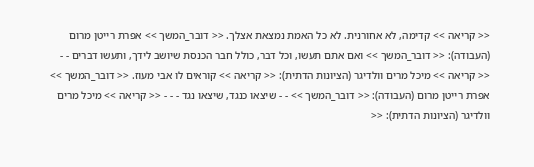<< קריאה >> קדימה, לא אחורנית. לא כל האמת נמצאת אצלך. << דובר_המשך >> אפרת רייטן מרום (העבודה): << דובר_המשך >> ואם אתם תעשו, וכל דבר, כולל חבר הכנסת שיושב לידך, ותעשו דברים - - << קריאה >> מיכל מרים וולדיגר (הציונות הדתית): << קריאה >> קוראים לו אבי מעוז. << דובר_המשך >> אפרת רייטן מרום (העבודה): << דובר_המשך >> - - שיצאו כנגד, שיצאו נגד - - - << קריאה >> מיכל מרים וולדיגר (הציונות הדתית): <<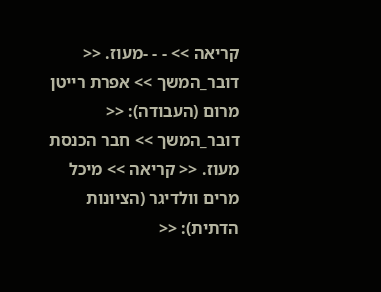קריאה >> - - -מעוז. << דובר_המשך >> אפרת רייטן מרום (העבודה): << דובר_המשך >> חבר הכנסת מעוז. << קריאה >> מיכל מרים וולדיגר (הציונות הדתית): <<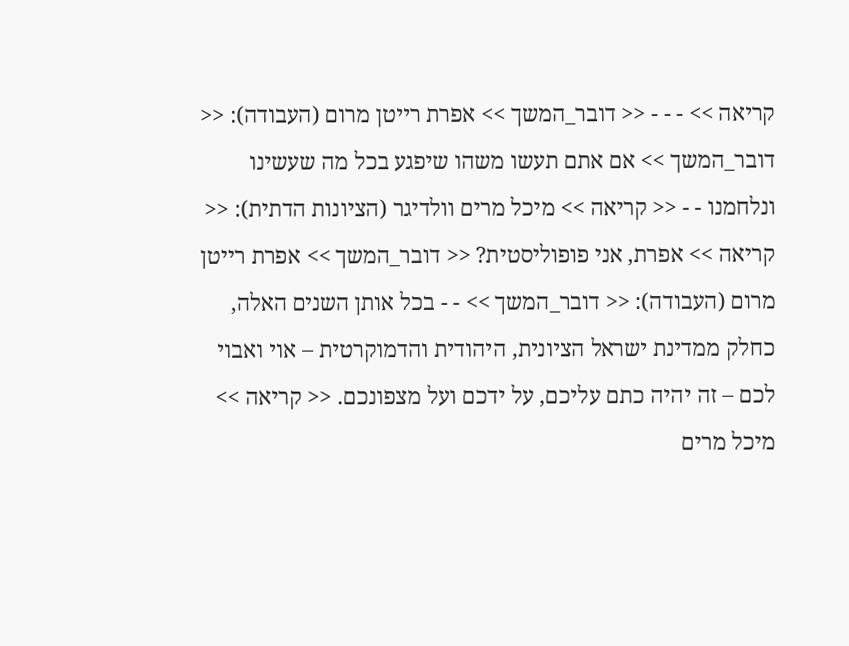קריאה >> - - - << דובר_המשך >> אפרת רייטן מרום (העבודה): << דובר_המשך >> אם אתם תעשו משהו שיפגע בכל מה שעשינו ונלחמנו - - << קריאה >> מיכל מרים וולדיגר (הציונות הדתית): << קריאה >> אפרת, אני פופוליסטית? << דובר_המשך >> אפרת רייטן מרום (העבודה): << דובר_המשך >> - - בכל אותן השנים האלה, כחלק ממדינת ישראל הציונית, היהודית והדמוקרטית – אוי ואבוי לכם – זה יהיה כתם עליכם, על ידכם ועל מצפונכם. << קריאה >> מיכל מרים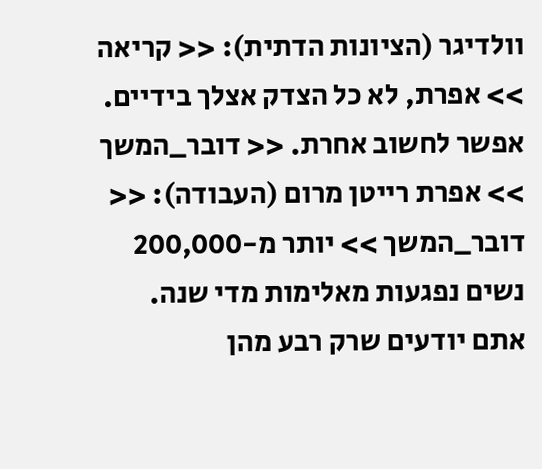וולדיגר (הציונות הדתית): << קריאה >> אפרת, לא כל הצדק אצלך בידיים. אפשר לחשוב אחרת. << דובר_המשך >> אפרת רייטן מרום (העבודה): << דובר_המשך >> יותר מ-200,000 נשים נפגעות מאלימות מדי שנה. אתם יודעים שרק רבע מהן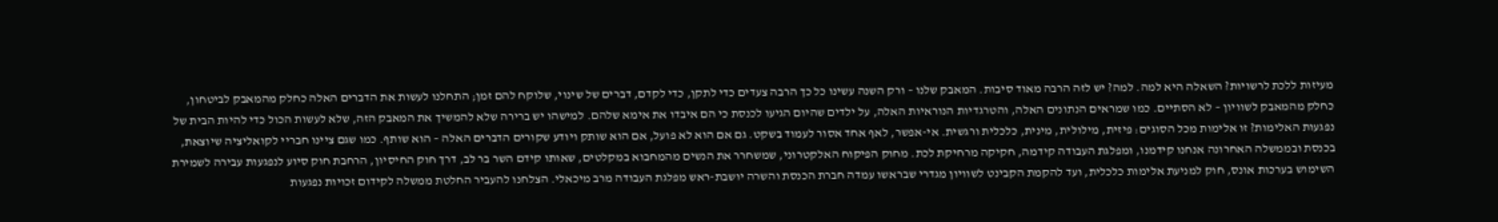מעיזות ללכת לרשויות? השאלה היא למה. למה? יש לזה הרבה מאוד סיבות. המאבק שלנו – ורק השנה עשינו כל כך הרבה צעדים כדי לתקן, כדי לקדם, דברים של שינוי, שלוקח להם זמן; התחלנו לעשות את הדברים האלה כחלק מהמאבק לביטחון, כחלק מהמאבק לשוויון – לא הסתיים. כמו שמראים הנתונים האלה, והטרגדיות הנוראיות האלה, על ילדים שהיום הגיעו לכנסת כי הם איבדו את אימא שלהם. למישהו יש ברירה שלא להמשיך את המאבק הזה, שלא לעשות הכול כדי להיות הבית של נפגעות האלימות? זו אלימות מכל הסוגים: פיזית, מילולית, מינית, כלכלית ורגשית. אי-אפשר, לאף אחד אסור לעמוד בשקט. גם אם הוא לא פועל, אם הוא שותק ויודע שקורים הדברים האלה – הוא שותף. כמו שגם ציינו חבריי לקואליציה שיוצאת, בכנסת ובממשלה האחרונה אנחנו קידמנו, ומפלגת העבודה קידמה, חקיקה מרחיקת לכת. מחוק הפיקוח האלקטרוני, שמשחרר את הנשים מהמחבוא במקלטים, שאותו קידם השר בר לב, דרך חוק החיסיון, הרחבת חוק סיוע לנפגעות עבירה לשמירת השימוש בערכות אונס, חוק למניעת אלימות כלכלית, ועד להקמת הקבינט לשוויון מגדרי שבראשו עמדה חברת הכנסת והשרה יושבת-ראש מפלגת העבודה מרב מיכאלי. הצלחנו להעביר החלטת ממשלה לקידום זכויות נפגעות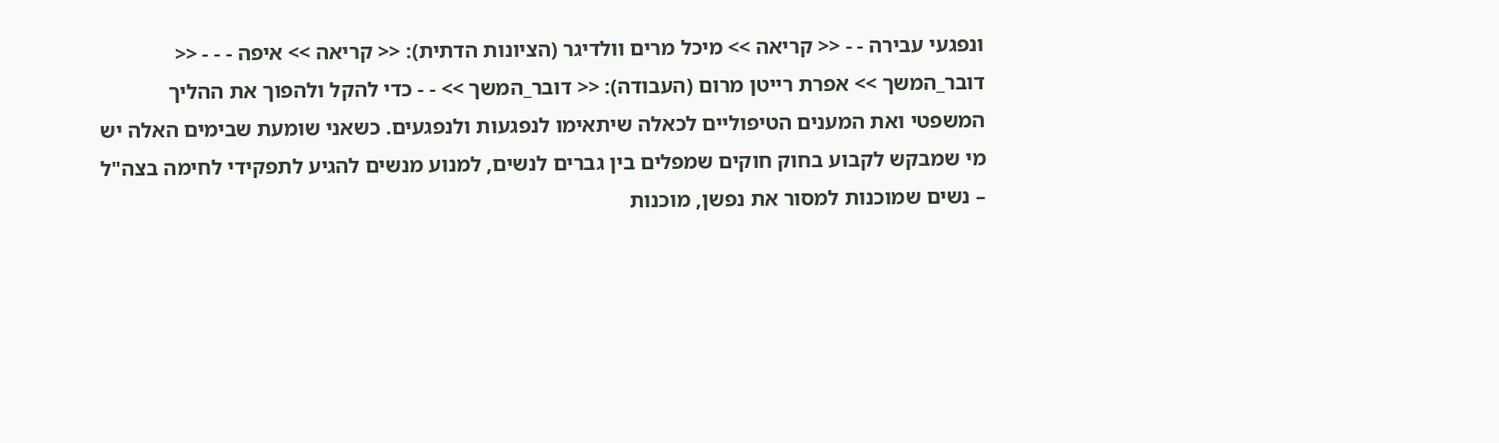ונפגעי עבירה - - << קריאה >> מיכל מרים וולדיגר (הציונות הדתית): << קריאה >> איפה - - - << דובר_המשך >> אפרת רייטן מרום (העבודה): << דובר_המשך >> - - כדי להקל ולהפוך את ההליך המשפטי ואת המענים הטיפוליים לכאלה שיתאימו לנפגעות ולנפגעים. כשאני שומעת שבימים האלה יש מי שמבקש לקבוע בחוק חוקים שמפלים בין גברים לנשים, למנוע מנשים להגיע לתפקידי לחימה בצה"ל – נשים שמוכנות למסור את נפשן, מוכנות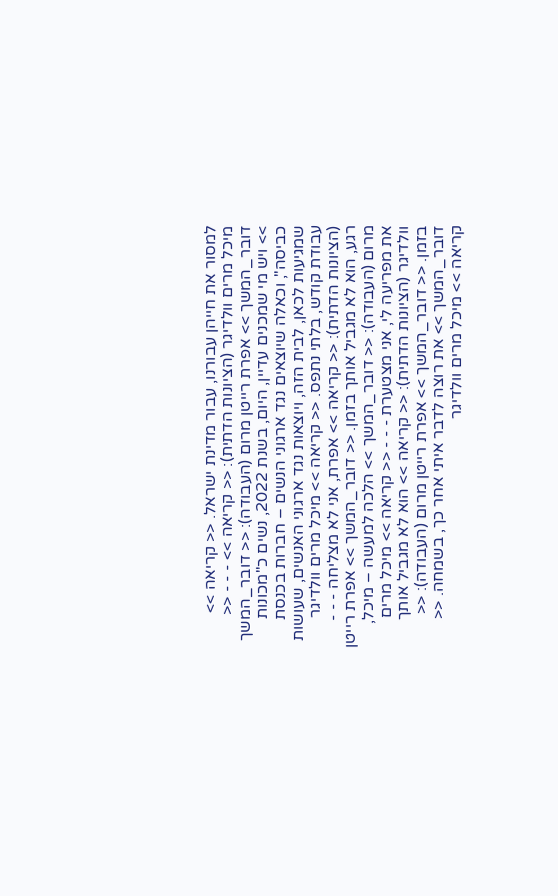למסור את חייהן עבורנו, עבור מדינת ישראל. << קריאה >> מיכל מרים וולדיגר (הציונות הדתית): << קריאה >> - - - << דובר_המשך >> אפרת רייטן מרום (העבודה): << דובר_המשך >> ויש מי שמכנים עדיין, היום, בשנת 2022, נשים כ"מכונות כביסה", וכאלה שיוצאים נגד ארגוני הנשים – חברות בכנסת שמגיעות לכאן, לבית הזה, ויוצאות נגד ארגוני האנשים, שעושות עבודת קודש, בלתי נתפס. << קריאה >> מיכל מרים וולדיגר (הציונות הדתית): << קריאה >> אפרת, אני לא מצליחה - - - רגע, הוא לא מגביל אותך בזמן. << דובר_המשך >> אפרת רייטן מרום (העבודה): << דובר_המשך >> הלכה למעשה – מיכל, את מפריעה לי, אני מצטערת - - - << קריאה >> מיכל מרים וולדיגר (הציונות הדתית): << קריאה >> הוא לא מגביל אותך בזמן. << דובר_המשך >> אפרת רייטן מרום (העבודה): << דובר_המשך >> את רוצה לדבר איתי אחר כך, בשמחה. << קריאה >> מיכל מרים וולדיגר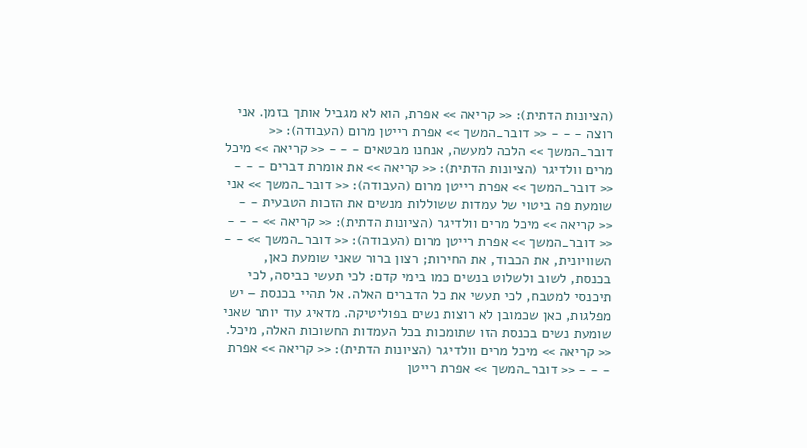(הציונות הדתית): << קריאה >> אפרת, הוא לא מגביל אותך בזמן. אני רוצה - - - << דובר_המשך >> אפרת רייטן מרום (העבודה): << דובר_המשך >> הלכה למעשה, אנחנו מבטאים - - - << קריאה >> מיכל מרים וולדיגר (הציונות הדתית): << קריאה >> את אומרת דברים - - - << דובר_המשך >> אפרת רייטן מרום (העבודה): << דובר_המשך >> אני שומעת פה ביטוי של עמדות ששוללות מנשים את הזכות הטבעית - - << קריאה >> מיכל מרים וולדיגר (הציונות הדתית): << קריאה >> - - - << דובר_המשך >> אפרת רייטן מרום (העבודה): << דובר_המשך >> - - השוויונית, את הכבוד, את החירות; רצון ברור שאני שומעת כאן, בכנסת, לשוב ולשלוט בנשים כמו בימי קדם: לכי תעשי כביסה, לכי תיכנסי למטבח, לכי תעשי את כל הדברים האלה. אל תהיי בכנסת – יש מפלגות, כאן שכמובן לא רוצות נשים בפוליטיקה. מדאיג עוד יותר שאני שומעת נשים בכנסת הזו שתומכות בכל העמדות החשוכות האלה, מיכל. << קריאה >> מיכל מרים וולדיגר (הציונות הדתית): << קריאה >> אפרת - - - << דובר_המשך >> אפרת רייטן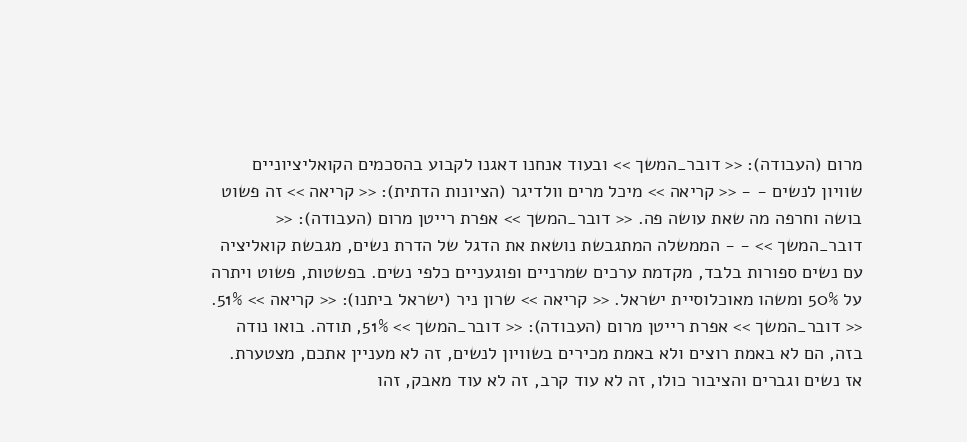מרום (העבודה): << דובר_המשך >> ובעוד אנחנו דאגנו לקבוע בהסכמים הקואליציוניים שוויון לנשים - - << קריאה >> מיכל מרים וולדיגר (הציונות הדתית): << קריאה >> זה פשוט בושה וחרפה מה שאת עושה פה. << דובר_המשך >> אפרת רייטן מרום (העבודה): << דובר_המשך >> - - הממשלה המתגבשת נושאת את הדגל של הדרת נשים, מגבשת קואליציה עם נשים ספורות בלבד, מקדמת ערכים שמרניים ופוגעניים כלפי נשים. בפשטות, פשוט ויתרה על 50% ומשהו מאוכלוסיית ישראל. << קריאה >> שרון ניר (ישראל ביתנו): << קריאה >> 51%. << דובר_המשך >> אפרת רייטן מרום (העבודה): << דובר_המשך >> 51%, תודה. בואו נודה בזה, הם לא באמת רוצים ולא באמת מכירים בשוויון לנשים, זה לא מעניין אתכם, מצטערת. אז נשים וגברים והציבור כולו, זה לא עוד קרב, זה לא עוד מאבק, זהו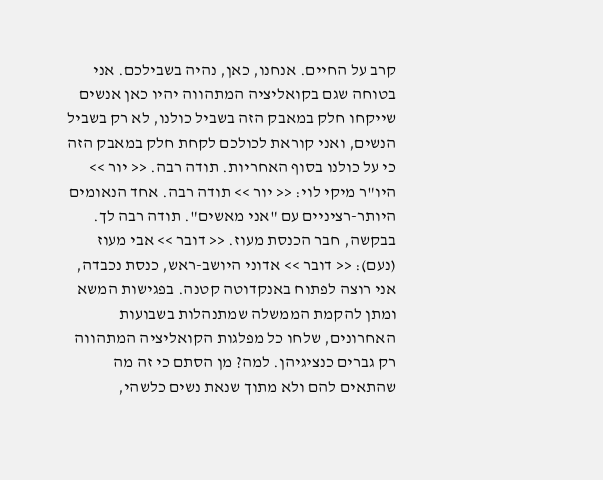קרב על החיים. אנחנו, כאן, נהיה בשבילכם. אני בטוחה שגם בקואליציה המתהווה יהיו כאן אנשים שייקחו חלק במאבק הזה בשביל כולנו, לא רק בשביל הנשים, ואני קוראת לכולכם לקחת חלק במאבק הזה כי על כולנו בסוף האחריות. תודה רבה. << יור >> היו"ר מיקי לוי: << יור >> תודה רבה. אחד הנאומים היותר-רציניים עם "אני מאשים". תודה רבה לך. בבקשה, חבר הכנסת מעוז. << דובר >> אבי מעוז (נעם): << דובר >> אדוני היושב-ראש, כנסת נכבדה, אני רוצה לפתוח באנקדוטה קטנה. בפגישות המשא ומתן להקמת הממשלה שמתנהלות בשבועות האחרונים, שלחו כל מפלגות הקואליציה המתהווה רק גברים כנציגיהן. למה? מן הסתם כי זה מה שהתאים להם ולא מתוך שנאת נשים כלשהי,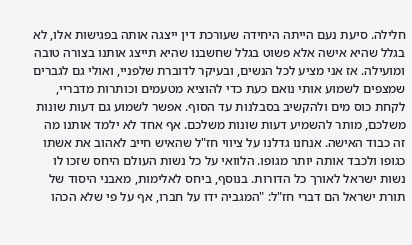חלילה. סיעת נעם הייתה היחידה שעורכת דין ייצגה אותה בפגישות אלו, לא בגלל שהיא אישה אלא פשוט בגלל שחשבנו שהיא תייצג אותנו בצורה טובה ומועילה. אז אני מציע לכל הנשים, ובעיקר לדוברת שלפניי, ואולי גם לגברים שמצפים לשמוע אותי נואם כעת כדי להוציא מטעמים וכותרות מדבריי, לקחת כוס מים ולהקשיב בסבלנות עד הסוף. אפשר לשמוע גם דעות שונות משלכם, מותר להשמיע דעות שונות משלכם. אף אחד לא ילמד אותנו מה זה כבוד האישה. אנחנו גדלנו על ציווי חז"ל שהאיש חייב לאהוב את אשתו כגופו ולכבד אותה יותר מגופו. הלוואי על כל נשות העולם היחס שזכו לו נשות ישראל לאורך כל הדורות. בנוסף, ביחס לאלימות, מאבני היסוד של תורת ישראל הם דברי חז"ל: "המגביה ידו על חברו, אף על פי שלא הכהו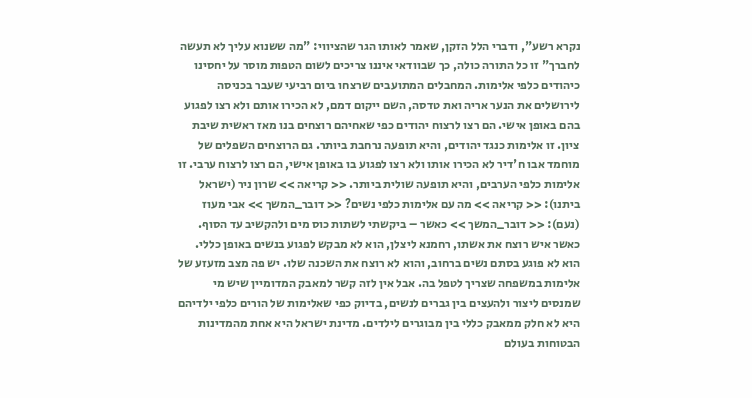נקרא רשע", ודברי הלל הזקן, שאמר לאותו הגר שהציווי: "מה ששנוא עליך לא תעשה לחברך" זו כל התורה כולה, כך שבוודאי איננו צריכים לשום הטפות מוסר על יחסינו כיהודים כלפי אלימות. המחבלים המתועבים שרצחו ביום רביעי שעבר בכניסה לירושלים את הנער אריה ואת טדסה, השם ייקום דמם, לא הכירו אותם ולא רצו לפגוע בהם באופן אישי. הם רצו לרצוח יהודים כפי שאחיהם רוצחים בנו מאז ראשית שיבת ציון. זו אלימות כנגד יהודים, והיא תופעה נרחבת ביותר. גם הרוצחים השפלים של מוחמד אבו ח'דיר לא הכירו אותו ולא רצו לפגוע בו באופן אישי, הם רצו לרצוח ערבי. זו אלימות כלפי הערבים, והיא תופעה שולית ביותר. << קריאה >> שרון ניר (ישראל ביתנו): << קריאה >> מה עם אלימות כלפי נשים? << דובר_המשך >> אבי מעוז (נעם): << דובר_המשך >> כאשר – ביקשתי לשתות כוס מים ולהקשיב עד הסוף. כאשר איש רוצח את אשתו, רחמנא ליצלן, הוא לא מבקש לפגוע בנשים באופן כללי. הוא לא פוגע בסתם נשים ברחוב, והוא לא רוצח את השכנה שלו. יש פה מצב מזעזע של אלימות במשפחה שצריך לטפל בה. אבל אין לזה קשר למאבק המדומיין שיש מי שמנסים ליצור ולהעצים בין גברים לנשים, בדיוק כפי שאלימות של הורים כלפי ילדיהם היא לא חלק ממאבק כללי בין מבוגרים לילדים. מדינת ישראל היא אחת מהמדינות הבטוחות בעולם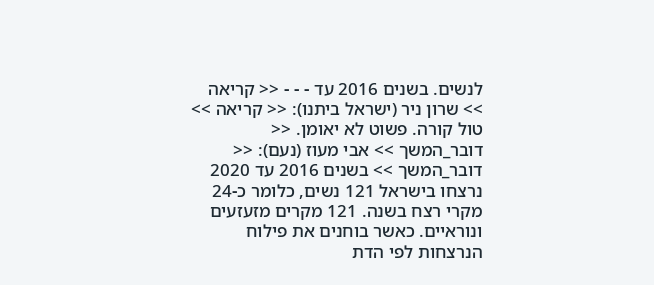לנשים. בשנים 2016 עד - - - << קריאה >> שרון ניר (ישראל ביתנו): << קריאה >> טול קורה. פשוט לא יאומן. << דובר_המשך >> אבי מעוז (נעם): << דובר_המשך >> בשנים 2016 עד 2020 נרצחו בישראל 121 נשים, כלומר כ-24 מקרי רצח בשנה. 121 מקרים מזעזעים ונוראיים. כאשר בוחנים את פילוח הנרצחות לפי הדת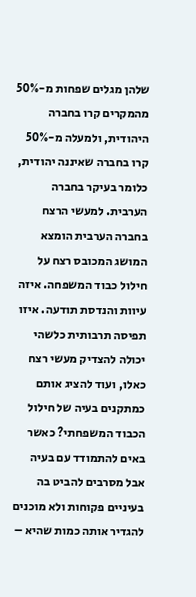שלהן מגלים שפחות מ-50% מהמקרים קרו בחברה היהודית, ולמעלה מ-50% קרו בחברה שאיננה יהודית, כלומר בעיקר בחברה הערבית. למעשי הרצח בחברה הערבית הומצא המושג המכובס רצח על חילול כבוד המשפחה. איזה עיוות והנדסת תודעה. איזו תפיסה תרבותית כלשהי יכולה להצדיק מעשי רצח כאלו, ועוד להציג אותם כמתקנים בעיה של חילול הכבוד המשפחתי? כאשר באים להתמודד עם בעיה אבל מסרבים להביט בה בעיניים פקוחות ולא מוכנים להגדיר אותה כמות שהיא –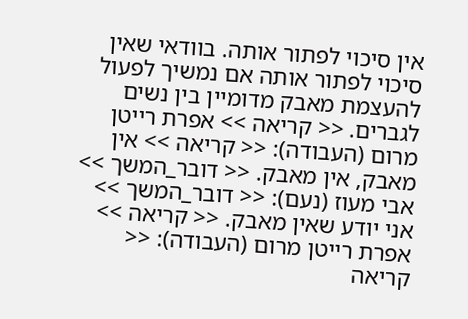אין סיכוי לפתור אותה. בוודאי שאין סיכוי לפתור אותה אם נמשיך לפעול להעצמת מאבק מדומיין בין נשים לגברים. << קריאה >> אפרת רייטן מרום (העבודה): << קריאה >> אין מאבק, אין מאבק. << דובר_המשך >> אבי מעוז (נעם): << דובר_המשך >> אני יודע שאין מאבק. << קריאה >> אפרת רייטן מרום (העבודה): << קריאה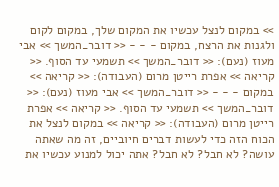>> במקום לנצל עכשיו את המקום שלך, במקום לקום ולגנות את הרצח, במקום - - - << דובר_המשך >> אבי מעוז (נעם): << דובר_המשך >> תשמעי עד הסוף. << קריאה >> אפרת רייטן מרום (העבודה): << קריאה >> במקום - - - << דובר_המשך >> אבי מעוז (נעם): << דובר_המשך >> תשמעי עד הסוף. << קריאה >> אפרת רייטן מרום (העבודה): << קריאה >> במקום לנצל את הכוח הזה כדי לעשות דברים חיוביים, זה מה שאתה עושה? לא חבל? לא חבל? אתה יכול למנוע עכשיו את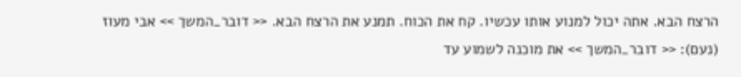הרצח הבא. אתה יכול למנוע אותו עכשיו. קח את הכוח. תמנע את הרצח הבא. << דובר_המשך >> אבי מעוז (נעם): << דובר_המשך >> את מוכנה לשמוע עד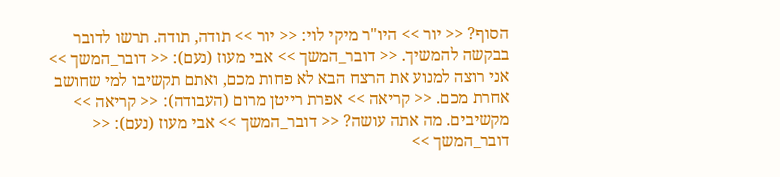הסוף? << יור >> היו"ר מיקי לוי: << יור >> תודה, תודה. תרשו לדובר בבקשה להמשיך. << דובר_המשך >> אבי מעוז (נעם): << דובר_המשך >> אני רוצה למנוע את הרצח הבא לא פחות מכם, ואתם תקשיבו למי שחושב אחרת מכם. << קריאה >> אפרת רייטן מרום (העבודה): << קריאה >> מקשיבים. מה אתה עושה? << דובר_המשך >> אבי מעוז (נעם): << דובר_המשך >>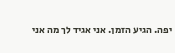יפה. הגיע הזמן. אני אגיד לך מה אני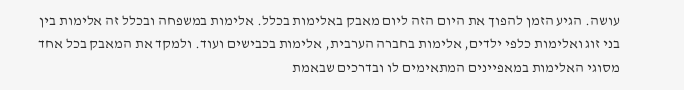עושה. הגיע הזמן להפוך את היום הזה ליום מאבק באלימות בכלל. אלימות במשפחה ובכלל זה אלימות בין בני זוג ואלימות כלפי ילדים, אלימות בחברה הערבית, אלימות בכבישים ועוד. ולמקד את המאבק בכל אחד מסוגי האלימות במאפיינים המתאימים לו ובדרכים שבאמת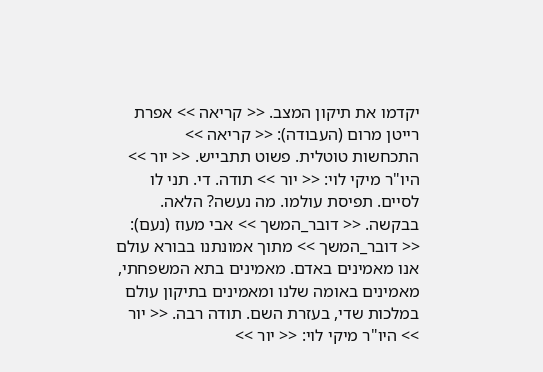יקדמו את תיקון המצב. << קריאה >> אפרת רייטן מרום (העבודה): << קריאה >> התכחשות טוטלית. פשוט תתבייש. << יור >> היו"ר מיקי לוי: << יור >> תודה. די. תני לו לסיים. תפיסת עולמו. מה נעשה? הלאה. בבקשה. << דובר_המשך >> אבי מעוז (נעם): << דובר_המשך >> מתוך אמונתנו בבורא עולם אנו מאמינים באדם. מאמינים בתא המשפחתי, מאמינים באומה שלנו ומאמינים בתיקון עולם במלכות שדי, בעזרת השם. תודה רבה. << יור >> היו"ר מיקי לוי: << יור >>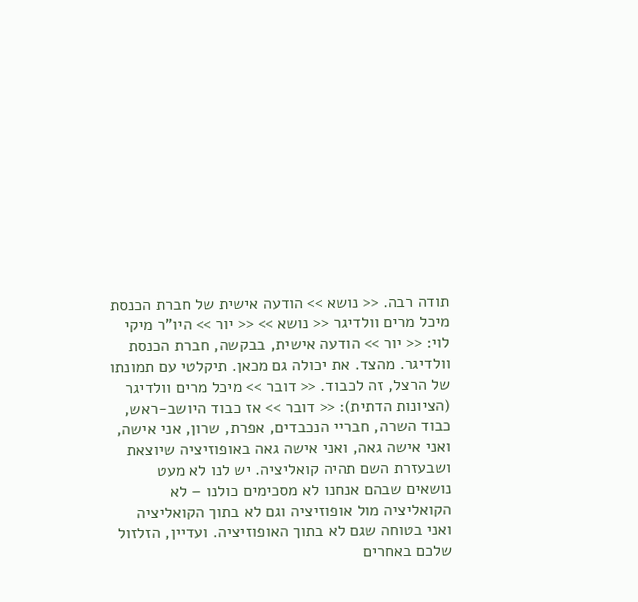תודה רבה. << נושא >> הודעה אישית של חברת הכנסת מיכל מרים וולדיגר << נושא >> << יור >> היו"ר מיקי לוי: << יור >> הודעה אישית, בבקשה, חברת הכנסת וולדיגר. מהצד. את יכולה גם מכאן. תיקלטי עם תמונתו של הרצל, זה לכבוד. << דובר >> מיכל מרים וולדיגר (הציונות הדתית): << דובר >> אז כבוד היושב-ראש, כבוד השרה, חבריי הנכבדים, אפרת, שרון, אני אישה, ואני אישה גאה, ואני אישה גאה באופוזיציה שיוצאת ושבעזרת השם תהיה קואליציה. יש לנו לא מעט נושאים שבהם אנחנו לא מסכימים כולנו – לא הקואליציה מול אופוזיציה וגם לא בתוך הקואליציה ואני בטוחה שגם לא בתוך האופוזיציה. ועדיין, הזלזול שלכם באחרים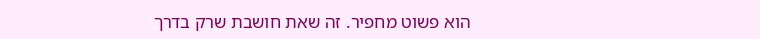הוא פשוט מחפיר. זה שאת חושבת שרק בדרך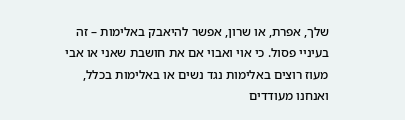שלך, אפרת, או שרון, אפשר להיאבק באלימות – זה בעיניי פסול. כי אוי ואבוי אם את חושבת שאני או אבי מעוז רוצים באלימות נגד נשים או באלימות בכלל, ואנחנו מעודדים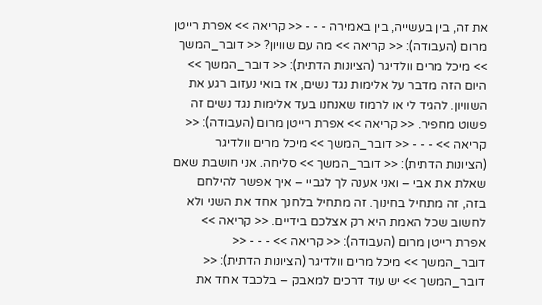את זה, בין בעשייה, בין באמירה - - - << קריאה >> אפרת רייטן מרום (העבודה): << קריאה >> מה עם שוויון? << דובר_המשך >> מיכל מרים וולדיגר (הציונות הדתית): << דובר_המשך >> היום הזה מדבר על אלימות נגד נשים, אז בואי נעזוב רגע את השוויון. להגיד לי או לרמוז שאנחנו בעד אלימות נגד נשים זה פשוט מחפיר. << קריאה >> אפרת רייטן מרום (העבודה): << קריאה >> - - - << דובר_המשך >> מיכל מרים וולדיגר (הציונות הדתית): << דובר_המשך >> סליחה. אני חושבת שאם שאלת את אבי – ואני אענה לך לגביי – איך אפשר להילחם בזה, זה מתחיל בחינוך. זה מתחיל בלחנך אחד את השני ולא לחשוב שכל האמת היא רק אצלכם בידיים. << קריאה >> אפרת רייטן מרום (העבודה): << קריאה >> - - - << דובר_המשך >> מיכל מרים וולדיגר (הציונות הדתית): << דובר_המשך >> יש עוד דרכים למאבק – בלכבד אחד את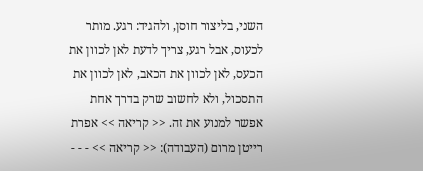השני, בליצור חוסן, ולהגיד: רגע. מותר לכעוס, אבל רגע, צריך לדעת לאן לכוון את הכעס, לאן לכוון את הכאב, לאן לכוון את התסכול, ולא לחשוב שרק בדרך אחת אפשר למנוע את זה. << קריאה >> אפרת רייטן מרום (העבודה): << קריאה >> - - -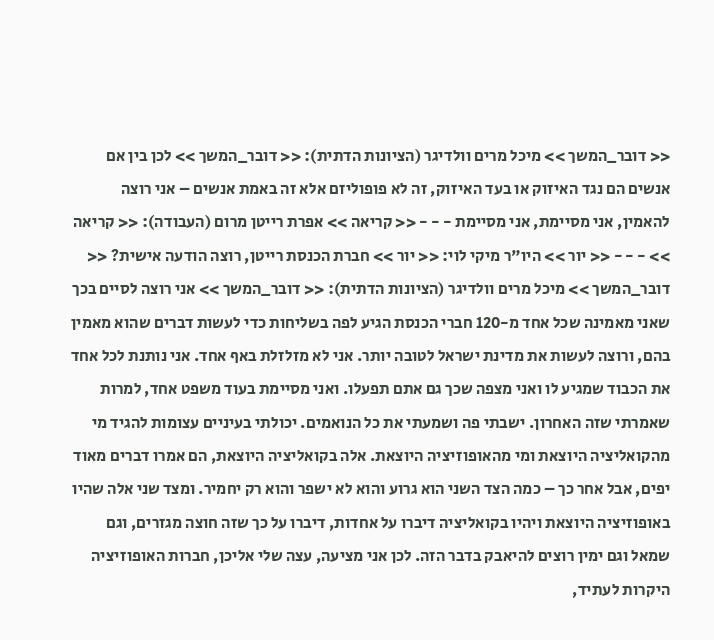<< דובר_המשך >> מיכל מרים וולדיגר (הציונות הדתית): << דובר_המשך >> לכן בין אם אנשים הם נגד האיזוק או בעד האיזוק, זה לא פופוליזם אלא זה באמת אנשים – אני רוצה להאמין, אני מסיימת, אני מסיימת - - - << קריאה >> אפרת רייטן מרום (העבודה): << קריאה >> - - - << יור >> היו"ר מיקי לוי: << יור >> חברת הכנסת רייטן, רוצה הודעה אישית? << דובר_המשך >> מיכל מרים וולדיגר (הציונות הדתית): << דובר_המשך >> אני רוצה לסיים בכך שאני מאמינה שכל אחד מ-120 חברי הכנסת הגיע לפה בשליחות כדי לעשות דברים שהוא מאמין בהם, ורוצה לעשות את מדינת ישראל לטובה יותר. אני לא מזלזלת באף אחד. אני נותנת לכל אחד את הכבוד שמגיע לו ואני מצפה שכך גם אתם תפעלו. ואני מסיימת בעוד משפט אחד, למרות שאמרתי שזה האחרון. ישבתי פה ושמעתי את כל הנואמים. יכולתי בעיניים עצומות להגיד מי מהקואליציה היוצאת ומי מהאופוזיציה היוצאת. אלה בקואליציה היוצאת, הם אמרו דברים מאוד יפים, אבל אחר כך – כמה הצד השני הוא גרוע והוא לא ישפר והוא רק יחמיר. ומצד שני אלה שהיו באופוזיציה היוצאת ויהיו בקואליציה דיברו על אחדות, דיברו על כך שזה חוצה מגזרים, וגם שמאל וגם ימין רוצים להיאבק בדבר הזה. לכן אני מציעה, עצה שלי אליכן, חברות האופוזיציה היקרות לעתיד,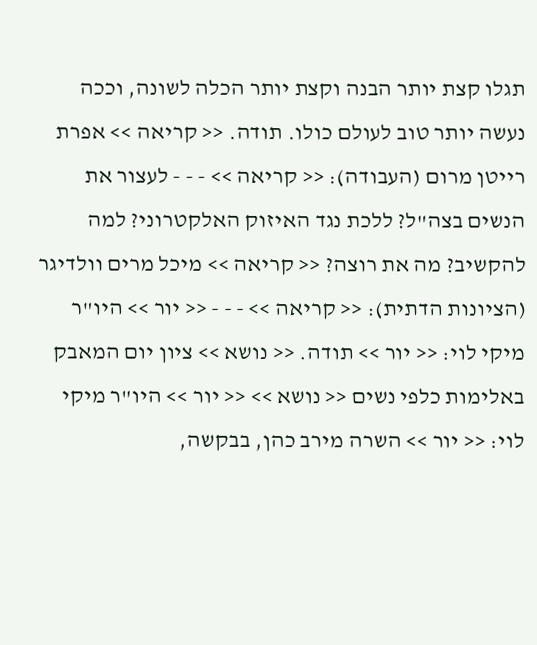תגלו קצת יותר הבנה וקצת יותר הכלה לשונה, וככה נעשה יותר טוב לעולם כולו. תודה. << קריאה >> אפרת רייטן מרום (העבודה): << קריאה >> - - - לעצור את הנשים בצה"ל? ללכת נגד האיזוק האלקטרוני? למה להקשיב? מה את רוצה? << קריאה >> מיכל מרים וולדיגר (הציונות הדתית): << קריאה >> - - - << יור >> היו"ר מיקי לוי: << יור >> תודה. << נושא >> ציון יום המאבק באלימות כלפי נשים << נושא >> << יור >> היו"ר מיקי לוי: << יור >> השרה מירב כהן, בבקשה,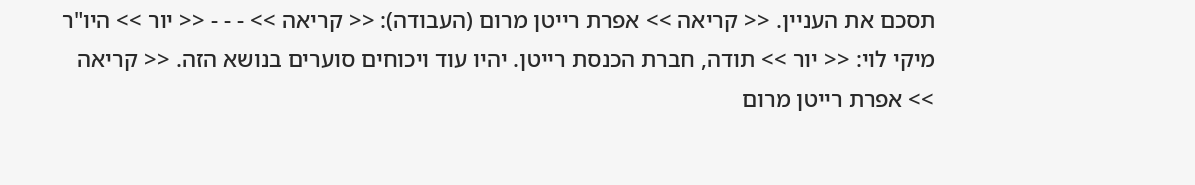תסכם את העניין. << קריאה >> אפרת רייטן מרום (העבודה): << קריאה >> - - - << יור >> היו"ר מיקי לוי: << יור >> תודה, חברת הכנסת רייטן. יהיו עוד ויכוחים סוערים בנושא הזה. << קריאה >> אפרת רייטן מרום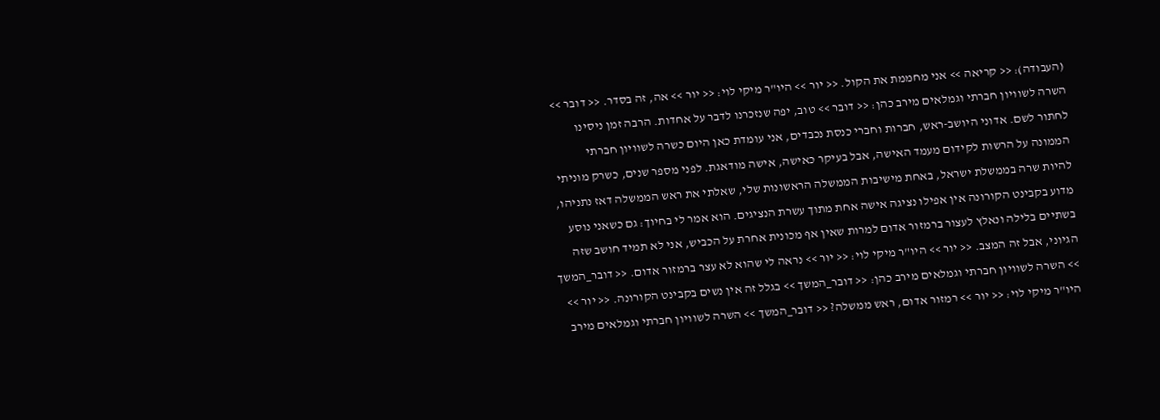(העבודה): << קריאה >> אני מחממת את הקול. << יור >> היו"ר מיקי לוי: << יור >> אה, זה בסדר. << דובר >> השרה לשוויון חברתי וגמלאים מירב כהן: << דובר >> טוב, יפה שנזכרנו לדבר על אחדות. הרבה זמן ניסינו לחתור לשם. אדוני היושב-ראש, חברות וחברי כנסת נכבדים, אני עומדת כאן היום כשרה לשוויון חברתי הממונה על הרשות לקידום מעמד האישה, אבל בעיקר כאישה, אישה מודאגת. לפני מספר שנים, כשרק מוניתי להיות שרה בממשלת ישראל, באחת מישיבות הממשלה הראשונות שלי, שאלתי את ראש הממשלה דאז נתניהו, מדוע בקבינט הקורונה אין אפילו נציגה אישה אחת מתוך עשרת הנציגים. הוא אמר לי בחיוך: גם כשאני נוסע בשתיים בלילה ונאלץ לעצור ברמזור אדום למרות שאין אף מכונית אחרת על הכביש, אני לא תמיד חושב שזה הגיוני, אבל זה המצב. << יור >> היו"ר מיקי לוי: << יור >> נראה לי שהוא לא עצר ברמזור אדום. << דובר_המשך >> השרה לשוויון חברתי וגמלאים מירב כהן: << דובר_המשך >> בגלל זה אין נשים בקבינט הקורונה. << יור >> היו"ר מיקי לוי: << יור >> רמזור אדום, ראש ממשלה? << דובר_המשך >> השרה לשוויון חברתי וגמלאים מירב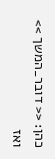כהן: << דובר_המשך >> ואז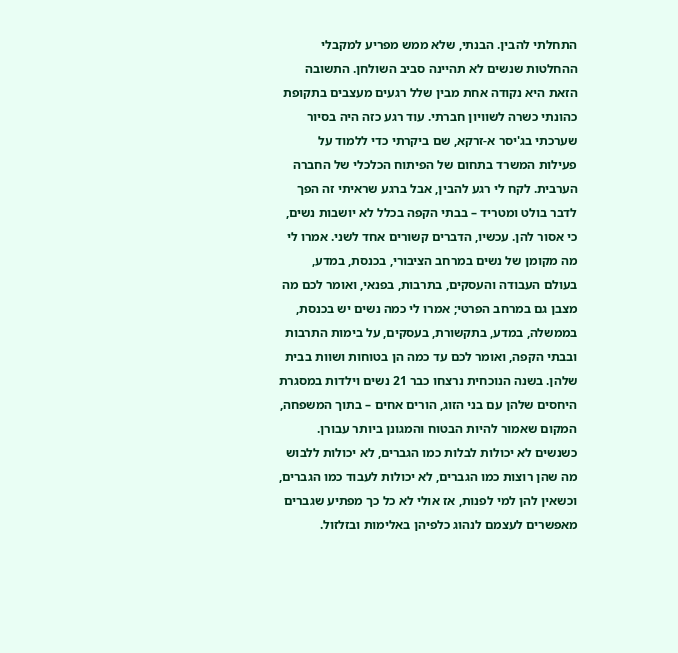התחלתי להבין. הבנתי, שלא ממש מפריע למקבלי ההחלטות שנשים לא תהיינה סביב השולחן. התשובה הזאת היא נקודה אחת מבין שלל רגעים מעצבים בתקופת כהונתי כשרה לשוויון חברתי. עוד רגע כזה היה בסיור שערכתי בג'יסר א-זרקא, שם ביקרתי כדי ללמוד על פעילות המשרד בתחום של הפיתוח הכלכלי של החברה הערבית. לקח לי רגע להבין, אבל ברגע שראיתי זה הפך לדבר בולט ומטריד – בבתי הקפה בכלל לא יושבות נשים, כי אסור להן. עכשיו, הדברים קשורים אחד לשני. אמרו לי מה מקומן של נשים במרחב הציבורי, בכנסת, במדע, בעולם העבודה והעסקים, בתרבות, בפנאי, ואומר לכם מה מצבן גם במרחב הפרטי; אמרו לי כמה נשים יש בכנסת, בממשלה, במדע, בתקשורת, בעסקים, על בימות התרבות ובבתי הקפה, ואומר לכם עד כמה הן בטוחות ושוות בבית שלהן. בשנה הנוכחית נרצחו כבר 21 נשים וילדות במסגרת היחסים שלהן עם בני הזוג, הורים אחים – בתוך המשפחה, המקום שאמור להיות הבטוח והמגונן ביותר עבורן. כשנשים לא יכולות לבלות כמו הגברים, לא יכולות ללבוש מה שהן רוצות כמו הגברים, לא יכולות לעבוד כמו הגברים, וכשאין להן למי לפנות, אז אולי לא כל כך מפתיע שגברים מאפשרים לעצמם לנהוג כלפיהן באלימות ובזלזול.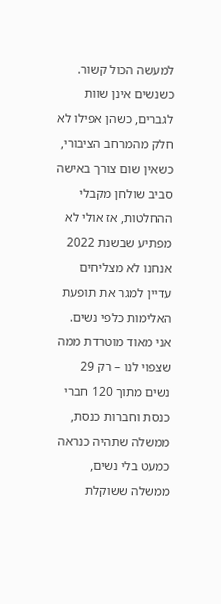למעשה הכול קשור. כשנשים אינן שוות לגברים, כשהן אפילו לא חלק מהמרחב הציבורי, כשאין שום צורך באישה סביב שולחן מקבלי ההחלטות, אז אולי לא מפתיע שבשנת 2022 אנחנו לא מצליחים עדיין למגר את תופעת האלימות כלפי נשים. אני מאוד מוטרדת ממה שצפוי לנו – רק 29 נשים מתוך 120 חברי כנסת וחברות כנסת, ממשלה שתהיה כנראה כמעט בלי נשים, ממשלה ששוקלת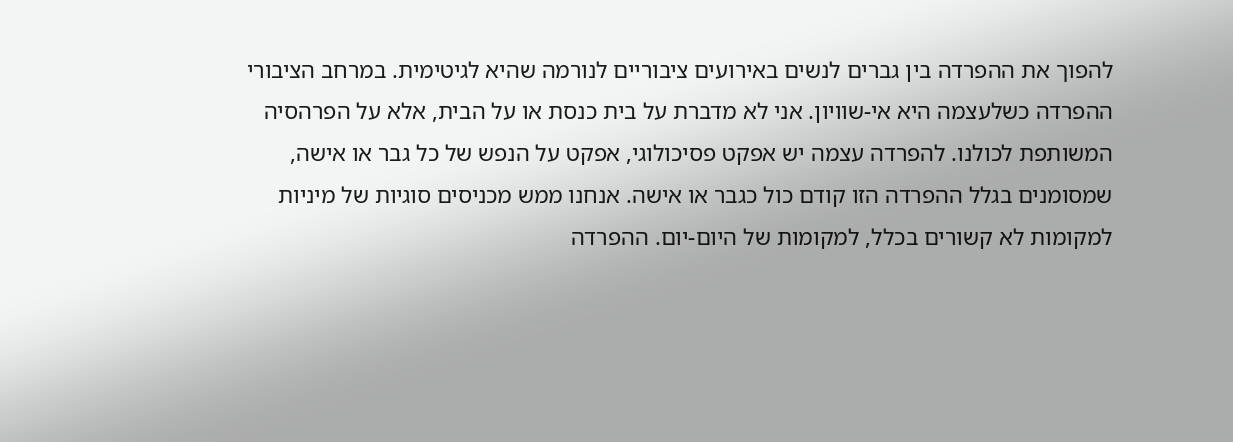להפוך את ההפרדה בין גברים לנשים באירועים ציבוריים לנורמה שהיא לגיטימית. במרחב הציבורי ההפרדה כשלעצמה היא אי-שוויון. אני לא מדברת על בית כנסת או על הבית, אלא על הפרהסיה המשותפת לכולנו. להפרדה עצמה יש אפקט פסיכולוגי, אפקט על הנפש של כל גבר או אישה, שמסומנים בגלל ההפרדה הזו קודם כול כגבר או אישה. אנחנו ממש מכניסים סוגיות של מיניות למקומות לא קשורים בכלל, למקומות של היום-יום. ההפרדה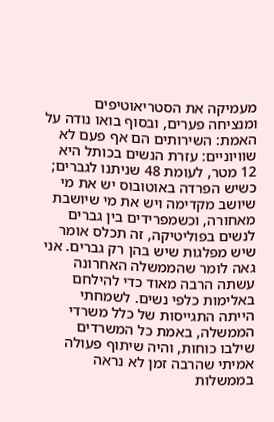מעמיקה את הסטריאוטיפים ומנציחה פערים, ובסוף בואו נודה על האמת: השירותים הם אף פעם לא שוויוניים: עזרת הנשים בכותל היא 12 מטר, לעומת 48 שניתנו לגברים; כשיש הפרדה באוטובוס יש את מי שיושב מקדימה ויש את מי שיושבת מאחורה, וכשמפרידים בין גברים לנשים בפוליטיקה, זה תכלס אומר שיש מפלגות שיש בהן רק גברים. אני גאה לומר שהממשלה האחרונה עשתה הרבה מאוד כדי להילחם באלימות כלפי נשים. לשמחתי הייתה התגייסות של כלל משרדי הממשלה, באמת כל המשרדים שילבו כוחות, והיה שיתוף פעולה אמיתי שהרבה זמן לא נראה בממשלות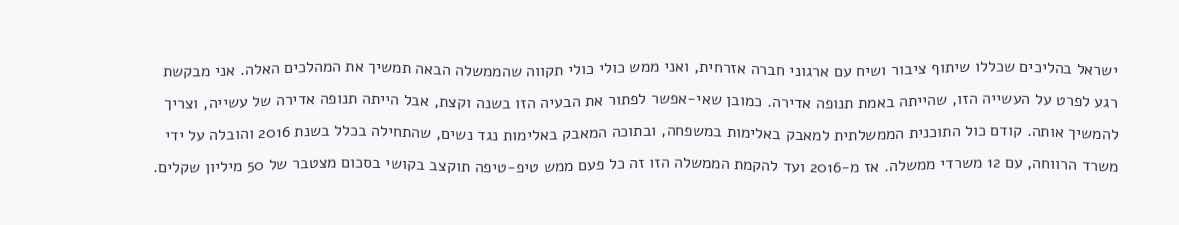ישראל בהליכים שכללו שיתוף ציבור ושיח עם ארגוני חברה אזרחית, ואני ממש כולי כולי תקווה שהממשלה הבאה תמשיך את המהלכים האלה. אני מבקשת רגע לפרט על העשייה הזו, שהייתה באמת תנופה אדירה. כמובן שאי-אפשר לפתור את הבעיה הזו בשנה וקצת, אבל הייתה תנופה אדירה של עשייה, וצריך להמשיך אותה. קודם כול התוכנית הממשלתית למאבק באלימות במשפחה, ובתוכה המאבק באלימות נגד נשים, שהתחילה בכלל בשנת 2016 והובלה על ידי משרד הרווחה, עם 12 משרדי ממשלה. אז מ-2016 ועד להקמת הממשלה הזו זה כל פעם ממש טיפ-טיפה תוקצב בקושי בסכום מצטבר של 50 מיליון שקלים.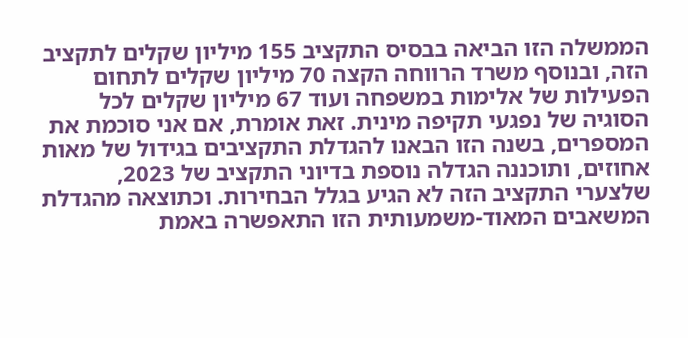הממשלה הזו הביאה בבסיס התקציב 155 מיליון שקלים לתקציב הזה, ובנוסף משרד הרווחה הקצה 70 מיליון שקלים לתחום הפעילות של אלימות במשפחה ועוד 67 מיליון שקלים לכל הסוגיה של נפגעי תקיפה מינית. זאת אומרת, אם אני סוכמת את המספרים, בשנה הזו הבאנו להגדלת התקציבים בגידול של מאות אחוזים, ותוכננה הגדלה נוספת בדיוני התקציב של 2023, שלצערי התקציב הזה לא הגיע בגלל הבחירות. וכתוצאה מהגדלת המשאבים המאוד-משמעותית הזו התאפשרה באמת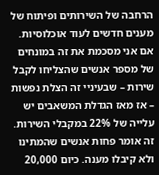הרחבה של השירותים ופיתוח של מענים חדשים לעוד אוכלוסיות. אם אני מסכמת את זה במונחים של מספר אנשים שהצליחו לקבל שירות – שבעיניי זה הצלת נפשות – אז מאז הגדלת המשאבים יש עלייה של 22% במקבלי השירות. זה אומר פחות אנשים שהמתינו ולא קיבלו מענה. כיום 20,000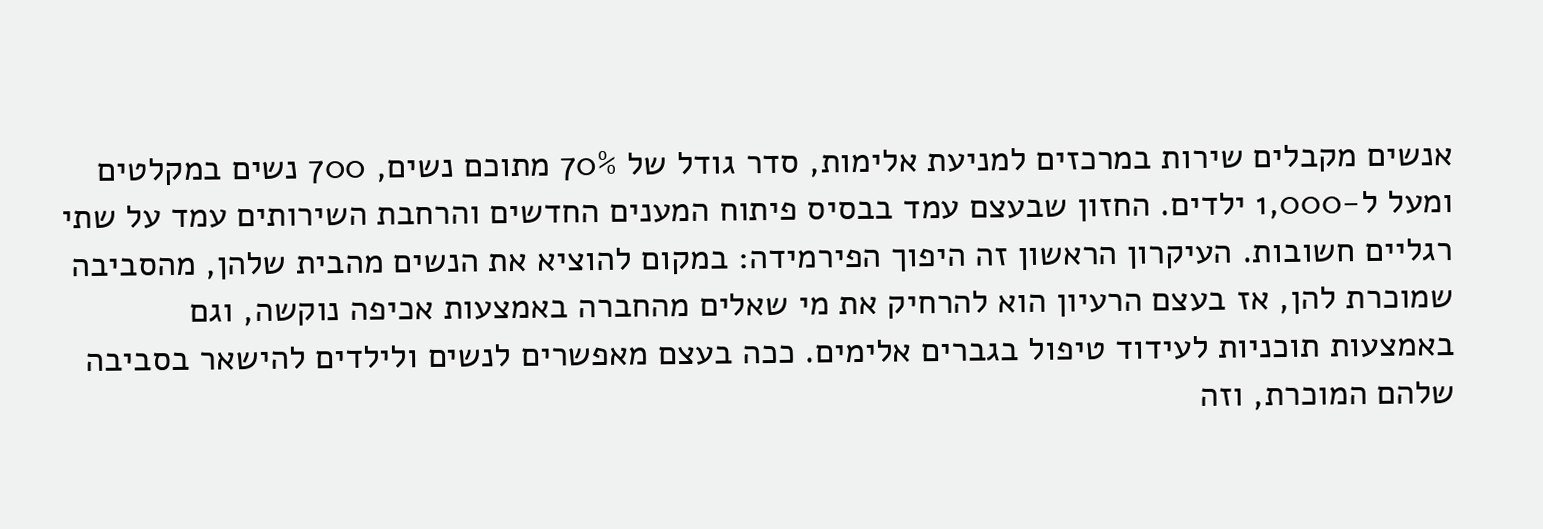אנשים מקבלים שירות במרכזים למניעת אלימות, סדר גודל של 70% מתוכם נשים, 700 נשים במקלטים ומעל ל-1,000 ילדים. החזון שבעצם עמד בבסיס פיתוח המענים החדשים והרחבת השירותים עמד על שתי רגליים חשובות. העיקרון הראשון זה היפוך הפירמידה: במקום להוציא את הנשים מהבית שלהן, מהסביבה שמוכרת להן, אז בעצם הרעיון הוא להרחיק את מי שאלים מהחברה באמצעות אכיפה נוקשה, וגם באמצעות תוכניות לעידוד טיפול בגברים אלימים. ככה בעצם מאפשרים לנשים ולילדים להישאר בסביבה שלהם המוכרת, וזה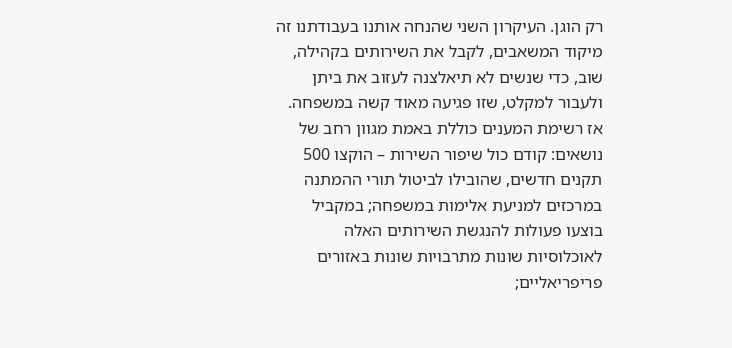רק הוגן. העיקרון השני שהנחה אותנו בעבודתנו זה מיקוד המשאבים, לקבל את השירותים בקהילה, שוב, כדי שנשים לא תיאלצנה לעזוב את ביתן ולעבור למקלט, שזו פגיעה מאוד קשה במשפחה. אז רשימת המענים כוללת באמת מגוון רחב של נושאים: קודם כול שיפור השירות – הוקצו 500 תקנים חדשים, שהובילו לביטול תורי ההמתנה במרכזים למניעת אלימות במשפחה; במקביל בוצעו פעולות להנגשת השירותים האלה לאוכלוסיות שונות מתרבויות שונות באזורים פריפריאליים;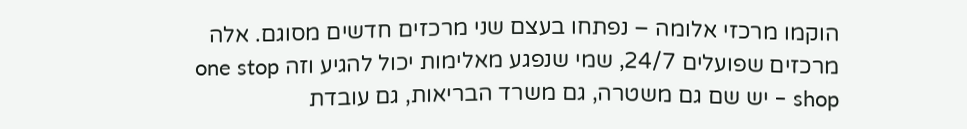הוקמו מרכזי אלומה – נפתחו בעצם שני מרכזים חדשים מסוגם. אלה מרכזים שפועלים 24/7, שמי שנפגע מאלימות יכול להגיע וזה one stop shop – יש שם גם משטרה, גם משרד הבריאות, גם עובדת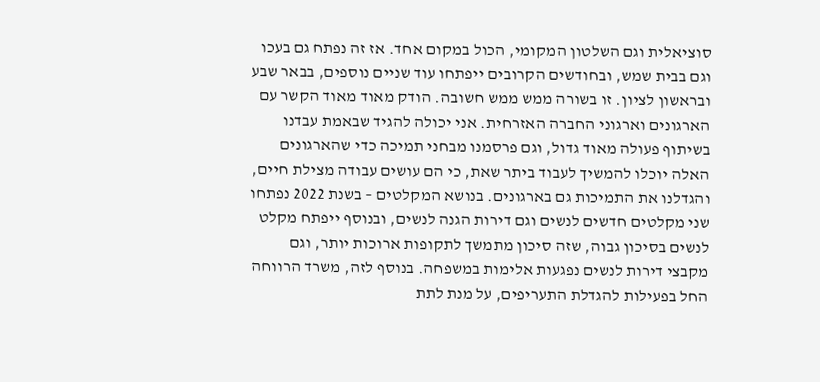סוציאלית וגם השלטון המקומי, הכול במקום אחד. אז זה נפתח גם בעכו וגם בבית שמש, ובחודשים הקרובים ייפתחו עוד שניים נוספים, בבאר שבע ובראשון לציון. זו בשורה ממש ממש חשובה. הודק מאוד מאוד הקשר עם הארגונים וארגוני החברה האזרחית. אני יכולה להגיד שבאמת עבדנו בשיתוף פעולה מאוד גדול, וגם פרסמנו מבחני תמיכה כדי שהארגונים האלה יוכלו להמשיך לעבוד ביתר שאת, כי הם עושים עבודה מצילת חיים, והגדלנו את התמיכות גם בארגונים. בנושא המקלטים – בשנת 2022 נפתחו שני מקלטים חדשים לנשים וגם דירות הגנה לנשים, ובנוסף ייפתח מקלט לנשים בסיכון גבוה, שזה סיכון מתמשך לתקופות ארוכות יותר, וגם מקבצי דירות לנשים נפגעות אלימות במשפחה. בנוסף לזה, משרד הרווחה החל בפעילות להגדלת התעריפים, על מנת לתת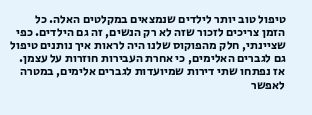טיפול טוב יותר לילדים שנמצאים במקלטים האלה. כל הזמן צריכים לזכור שזה לא רק הנשים, זה גם הילדים. כפי שציינתי, חלק מהפוקוס שלנו היה לראות איך נותנים טיפול גם לגברים האלימים, כי אחרת העבירות חוזרות על עצמן. אז נפתחו שתי דירות שמיועדות לגברים אלימים, במטרה לאפשר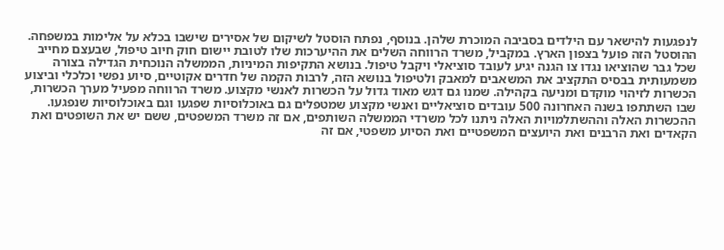לנפגעות להישאר עם הילדים בסביבה המוכרת שלהן. בנוסף, נפתח הוסטל לשיקום של אסירים שישבו בכלא על אלימות במשפחה. ההוסטל הזה פועל בצפון הארץ. במקביל, משרד הרווחה השלים את ההיערכות שלו לטובת יישום חוק חיוב טיפול, שבעצם מחייב שכל גבר שהוציאו נגדו צו הגנה יגיע לעובד סוציאלי ויקבל טיפול. בנושא התקיפות המיניות, הממשלה הנוכחית הגדילה בצורה משמעותית בבסיס התקציב את המשאבים למאבק ולטיפול בנושא הזה, לרבות הקמה של חדרים אקוטיים, סיוע נפשי וכלכלי וביצוע הכשרות לזיהוי מוקדם ומניעה בקהילה. שמנו גם דגש מאוד גדול על הכשרות לאנשי מקצוע. משרד הרווחה מפעיל מערך הכשרות, שבו השתתפו בשנה האחרונה 500 עובדים סוציאליים ואנשי מקצוע שמטפלים גם באוכלוסיות שפגעו וגם באוכלוסיות שנפגעו. ההכשרות האלה וההשתלמויות האלה ניתנו לכל משרדי הממשלה השותפים, אם זה משרד המשפטים, ששם יש את השופטים ואת הקאדים ואת הרבנים ואת היועצים המשפטיים ואת הסיוע משפטי, אם זה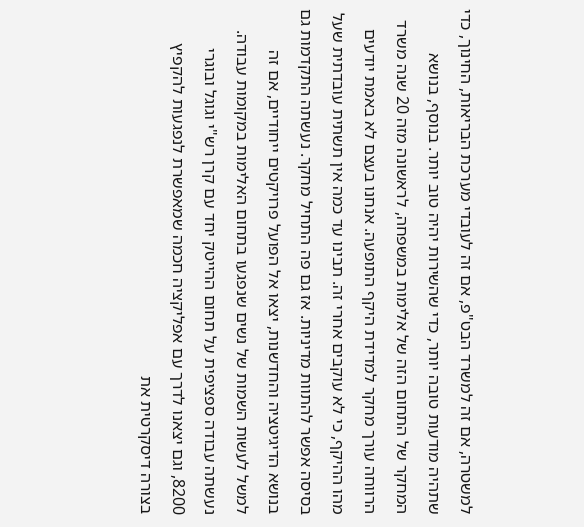למשטרה, אם זה למשרד הבט"פ, אם זה לעובדי מערכת הבריאות, החינוך, כדי שתהיה מודעות טובה יותר, כדי שהשירות יהיה טוב יותר. בנוסף, בנושא המחקר של התחום הזה של אלימות במשפחה, לראשונה מזה 20 שנה משרד הרווחה עורך מחקר למדידת היקף התופעה. אנחנו בעצם לא באמת יודעים מהו ההיקף, כי לא עוקבים אחרי זה. תבינו עד כמה אין תשתית עובדתית שעל בסיסה אפשר להתוות מדיניות. אז גם פה התחיל מחקר. נעשתה התקדמות גם בנושא הדיגיטציה והחדשנות, יצאו אל הפועל פרויקטים ייחודיים, אם זה למשל לעשות השמות של נשים שנפגעו בתחום האלימות במקומות עבודה. נעשתה עבודה ספציפית על תחום ההייטק יחד עם קרן רש"י וגוגל ובוגרי 8200, וגם יצאנו לדרך עם אפליקציה חכמה שמאפשרת לנפגעות להקפיץ בצורה דיסקרטית את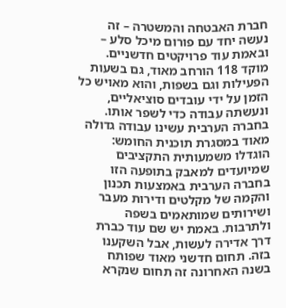חברת האבטחה והמשטרה – זה נעשה יחד עם פורום מיכל סלע – ובאמת עוד פרויקטים חדשניים. מוקד 118 הורחב מאוד, גם בשעות הפעילות וגם בשפות, והוא מאויש כל הזמן על ידי עובדים סוציאליים, ונעשתה עבודה כדי לשפר אותו. בחברה הערבית עשינו עבודה גדולה מאוד במסגרת תוכנית החומש: הוגדלו משמעותית התקציבים שמיועדים למאבק בתופעה הזו בחברה הערבית באמצעות תכנון והקמה של מקלטים ודירות מעבר ושירותים שמותאמים בשפה ולתרבות. באמת יש שם עוד כברת דרך אדירה לעשות, אבל השקענו בזה. תחום חדשני מאוד שפותח בשנה האחרונה זה תחום שנקרא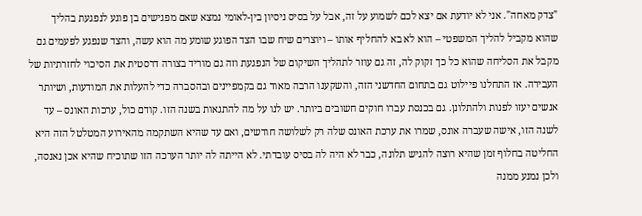"צדק מאחה". אני לא יודעת אם יצא לכם לשמוע על זה, אבל על בסיס ניסיון בין-לאומי נמצא שאם מפגישים בן פוגע לנפגעת בהליך שהוא מקביל להליך המשפטי – הוא לא בא להחליף אותו – ויוצרים שיח שבו הצד הפוגע שומע מה הוא עשה, והצד שנפגע לפעמים גם מקבל את הסליחה שהוא כל כך זקוק לה, זה גם עוזר לתהליך השיקום של הנפגעת וזה גם מוריד בצורה דרסטית את הסיכוי לחזרתיות של העבירה. אז התחלנו פיילוט גם בתחום החדשני הזה, והשקענו הרבה מאוד גם בקמפיינים ובהסברה כדי להעלות את המודעות, ושיותר אנשים יעזו לפנות ולהתלונן. גם בכנסת עברו חוקים חשובים ביותר. יש לנו על מה להתגאות בשנה הזו. קודם כול, ערכות האונס – עד לשנה הזו, אישה שעברה אונס, שמרו את ערכת האונס שלה רק לשלושה חודשים, ואם עד שהיא השתקמה מהאירוע המטלטל הזה היא החליטה בחלוף זמן שהיא רוצה להגיש תלונה, כבר לא היה לה בסיס עובדתי. לא הייתה לה יותר הערכה הזו שתוכיח שהיא אכן נאנסה, ולכן נמנע ממנה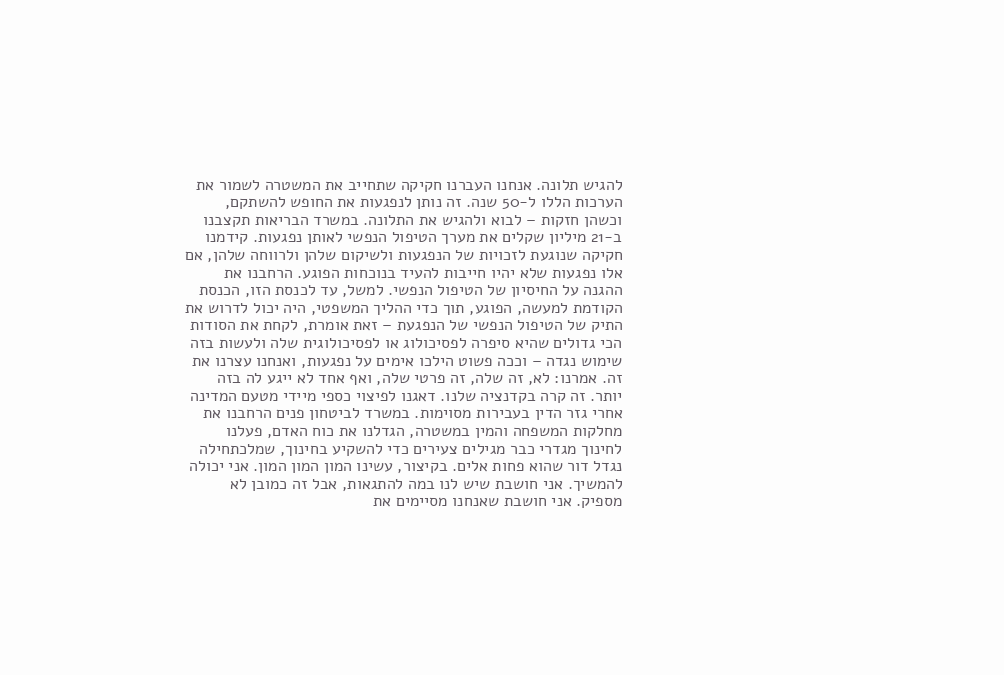להגיש תלונה. אנחנו העברנו חקיקה שתחייב את המשטרה לשמור את הערכות הללו ל-50 שנה. זה נותן לנפגעות את החופש להשתקם, וכשהן חזקות – לבוא ולהגיש את התלונה. במשרד הבריאות תקצבנו ב-21 מיליון שקלים את מערך הטיפול הנפשי לאותן נפגעות. קידמנו חקיקה שנוגעת לזכויות של הנפגעות ולשיקום שלהן ולרווחה שלהן, אם אלו נפגעות שלא יהיו חייבות להעיד בנוכחות הפוגע. הרחבנו את ההגנה על החיסיון של הטיפול הנפשי. למשל, עד לכנסת הזו, הכנסת הקודמת למעשה, הפוגע, תוך כדי ההליך המשפטי, היה יכול לדרוש את התיק של הטיפול הנפשי של הנפגעת – זאת אומרת, לקחת את הסודות הכי גדולים שהיא סיפרה לפסיכולוג או לפסיכולוגית שלה ולעשות בזה שימוש נגדה – וככה פשוט הילכו אימים על נפגעות, ואנחנו עצרנו את זה. אמרנו: לא, זה שלה, זה פרטי שלה, ואף אחד לא ייגע לה בזה יותר. זה קרה בקדנציה שלנו. דאגנו לפיצוי כספי מיידי מטעם המדינה אחרי גזר הדין בעבירות מסוימות. במשרד לביטחון פנים הרחבנו את מחלקות המשפחה והמין במשטרה, הגדלנו את כוח האדם, פעלנו לחינוך מגדרי כבר מגילים צעירים כדי להשקיע בחינוך, שמלכתחילה נגדל דור שהוא פחות אלים. בקיצור, עשינו המון המון המון. אני יכולה להמשיך. אני חושבת שיש לנו במה להתגאות, אבל זה כמובן לא מספיק. אני חושבת שאנחנו מסיימים את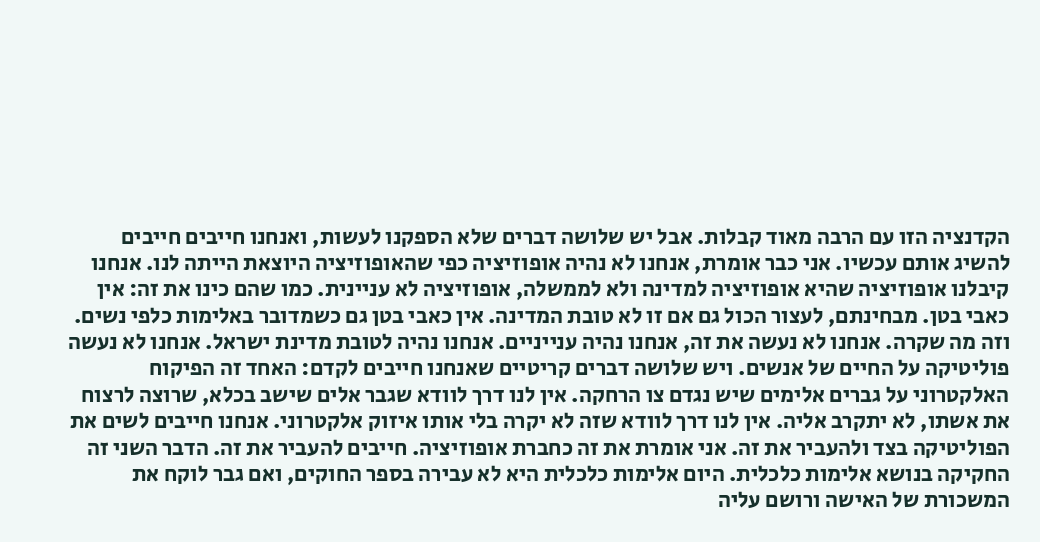הקדנציה הזו עם הרבה מאוד קבלות. אבל יש שלושה דברים שלא הספקנו לעשות, ואנחנו חייבים חייבים להשיג אותם עכשיו. אני כבר אומרת, אנחנו לא נהיה אופוזיציה כפי שהאופוזיציה היוצאת הייתה לנו. אנחנו קיבלנו אופוזיציה שהיא אופוזיציה למדינה ולא לממשלה, אופוזיציה לא עניינית. כמו שהם כינו את זה: אין כאבי בטן. מבחינתם, לעצור הכול גם אם זו לא טובת המדינה. אין כאבי בטן גם כשמדובר באלימות כלפי נשים. וזה מה שקרה. אנחנו לא נעשה את זה, אנחנו נהיה ענייניים. אנחנו נהיה לטובת מדינת ישראל. אנחנו לא נעשה פוליטיקה על החיים של אנשים. ויש שלושה דברים קריטיים שאנחנו חייבים לקדם: האחד זה הפיקוח האלקטרוני על גברים אלימים שיש נגדם צו הרחקה. אין לנו דרך לוודא שגבר אלים שישב בכלא, שרוצה לרצוח את אשתו, לא יתקרב אליה. אין לנו דרך לוודא שזה לא יקרה בלי אותו איזוק אלקטרוני. אנחנו חייבים לשים את הפוליטיקה בצד ולהעביר את זה. אני אומרת את זה כחברת אופוזיציה. חייבים להעביר את זה. הדבר השני זה החקיקה בנושא אלימות כלכלית. היום אלימות כלכלית היא לא עבירה בספר החוקים, ואם גבר לוקח את המשכורת של האישה ורושם עליה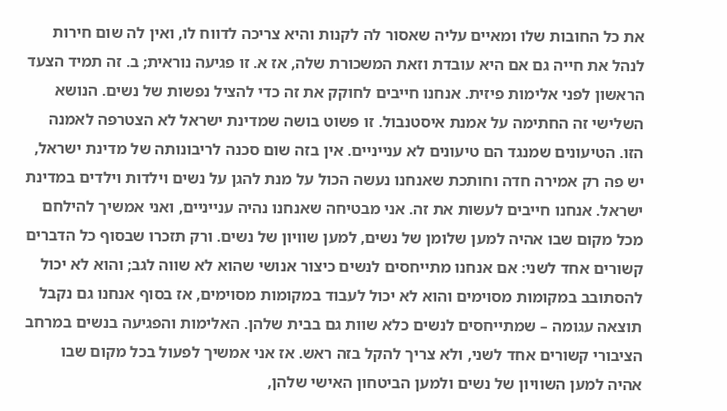את כל החובות שלו ומאיים עליה שאסור לה לקנות והיא צריכה לדווח לו, ואין לה שום חירות לנהל את חייה גם אם היא עובדת וזאת המשכורת שלה, אז א. זו פגיעה נוראית; ב. זה תמיד הצעד הראשון לפני אלימות פיזית. אנחנו חייבים לחוקק את זה כדי להציל נפשות של נשים. הנושא השלישי זה החתימה על אמנת איסטנבול. זו פשוט בושה שמדינת ישראל לא הצטרפה לאמנה הזו. הטיעונים שמנגד הם טיעונים לא ענייניים. אין בזה שום סכנה לריבונותה של מדינת ישראל, יש פה רק אמירה חדה וחותכת שאנחנו נעשה הכול על מנת להגן על נשים וילדות וילדים במדינת ישראל. אנחנו חייבים לעשות את זה. אני מבטיחה שאנחנו נהיה ענייניים, ואני אמשיך להילחם מכל מקום שבו אהיה למען שלומן של נשים, למען שוויון של נשים. ורק תזכרו שבסוף כל הדברים קשורים אחד לשני: אם אנחנו מתייחסים לנשים כיצור אנושי שהוא לא שווה לגב; והוא לא יכול להסתובב במקומות מסוימים והוא לא יכול לעבוד במקומות מסוימים, אז בסוף אנחנו גם נקבל תוצאה עגומה – שמתייחסים לנשים כלא שוות גם בבית שלהן. האלימות והפגיעה בנשים במרחב הציבורי קשורים אחד לשני, ולא צריך להקל בזה ראש. אז אני אמשיך לפעול בכל מקום שבו אהיה למען השוויון של נשים ולמען הביטחון האישי שלהן,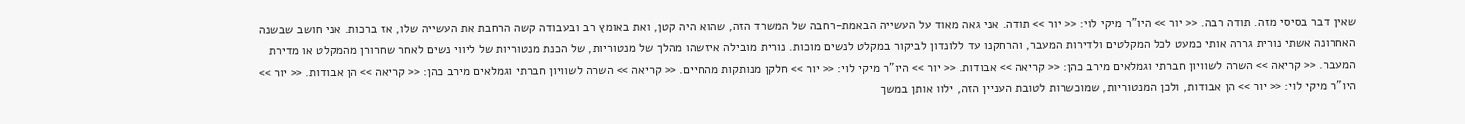שאין דבר בסיסי מזה. תודה רבה. << יור >> היו"ר מיקי לוי: << יור >> תודה. אני גאה מאוד על העשייה הבאמת-רחבה של המשרד הזה, שהוא היה קטן, ואת באומץ רב ובעבודה קשה הרחבת את העשייה שלו, אז ברכות. אני חושב שבשנה האחרונה אשתי נורית גררה אותי כמעט לכל המקלטים ולדירות המעבר, והרחקנו עד ללונדון לביקור במקלט לנשים מוכות. נורית מובילה איזשהו מהלך של מנטוריות, של הכנת מנטוריות של ליווי נשים לאחר שחרורן מהמקלט או מדירת המעבר. << קריאה >> השרה לשוויון חברתי וגמלאים מירב כהן: << קריאה >> אבודות. << יור >> היו"ר מיקי לוי: << יור >> חלקן מנותקות מהחיים. << קריאה >> השרה לשוויון חברתי וגמלאים מירב כהן: << קריאה >> הן אבודות. << יור >> היו"ר מיקי לוי: << יור >> הן אבודות, ולכן המנטוריות, שמוכשרות לטובת העניין הזה, ילוו אותן במשך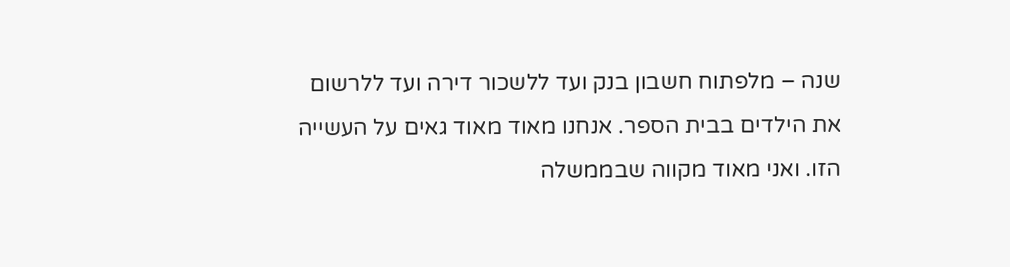שנה – מלפתוח חשבון בנק ועד ללשכור דירה ועד ללרשום את הילדים בבית הספר. אנחנו מאוד מאוד גאים על העשייה הזו. ואני מאוד מקווה שבממשלה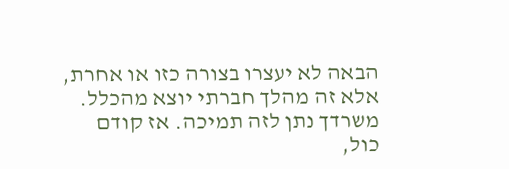הבאה לא יעצרו בצורה כזו או אחרת, אלא זה מהלך חברתי יוצא מהכלל. משרדך נתן לזה תמיכה. אז קודם כול,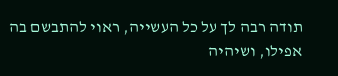תודה רבה לך על כל העשייה, ראוי להתבשם בה אפילו, ושיהיה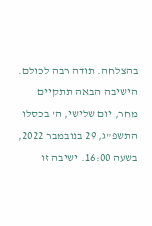בהצלחה. תודה רבה לכולם. הישיבה הבאה תתקיים מחר, יום שלישי, ה' בכסלו התשפ"ג, 29 בנובמבר 2022, בשעה 16:00. ישיבה זו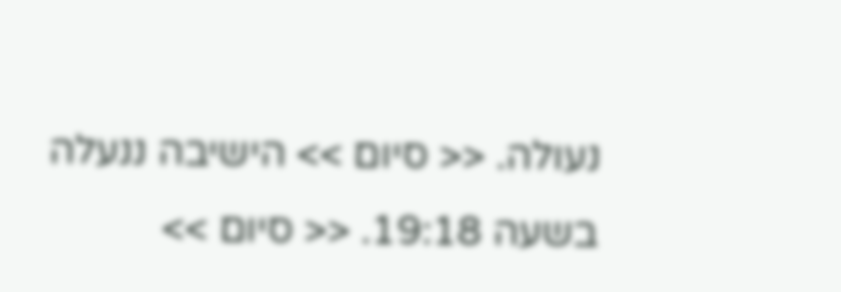נעולה. << סיום >> הישיבה ננעלה בשעה 19:18. << סיום >>